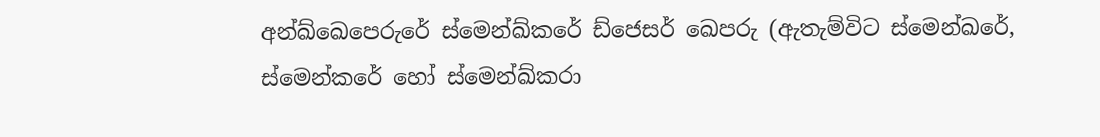අන්ඛ්ඛෙපෙරුරේ ස්මෙන්ඛ්කරේ ඩ්ජෙසර් ඛෙපරු (ඇතැම්විට ස්මෙන්ඛරේ, ස්මෙන්කරේ හෝ ස්මෙන්ඛ්කරා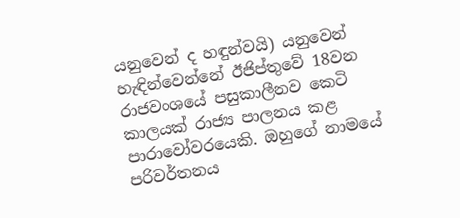යනුවෙන් ද හඳුන්වයි) යනුවෙන් හැඳින්වෙන්නේ ඊජිප්තුවේ 18වන රාජවංශයේ පසුකාලීනව කෙටි කාලයක් රාජ්‍ය පාලනය කළ පාරාවෝවරයෙකි. ඔහුගේ නාමයේ පරිවර්තනය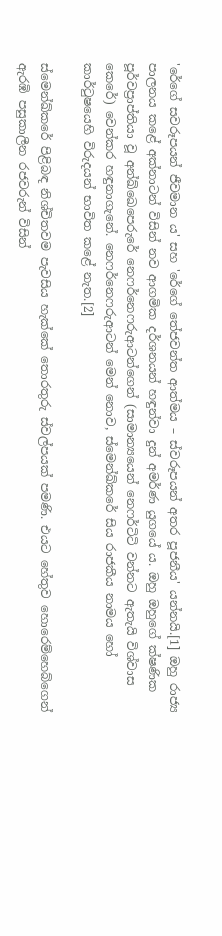'රේගේ සවරූපයන් ජීවමාන ය' සහ 'රේගේ තේජවන්ත ආත්මය – ස්වරූපයන් අතර පූජනීය' යන්නයි.[1] ඔහු රාජ්‍ය පාලනය කළේ අක්නාටන් විසින් නව ආගමික දර්ශනයන් හඳුන්වා දුන් අමර්ණ යුගයේ ය. ඔහු ඔහුගේ ක්ෂණික පූර්වප්‍රාප්තියා වූ අන්ඛ්ඛෙපෙරුරේ නෙෆර්නෙෆරුආටන්ගෙන් (සාමාන්‍යයෙන් නෙෆර්ටිටි වන්නට ඇතැයි විශ්වාස කෙරේ) වෙන්කර හඳුනාගැනේ. නෙෆර්නෙෆරුආටන් මෙන් නොව, ස්මෙන්ඛ්කරේ සිය රාජකීය නාමය හෝ කාර්ටුෂයෙහි විරුදයන් භාවිත කළේ නැත.[2]

ස්මෙන්ඛ්කරේ පිළිබඳ නිශ්චිතවම පැවසිය හැක්කේ තොරතුරු ස්වල්පයක් පමණි. එයට හේතුව හොරෙම්හෙබ්ගෙන් ඇරඹි පසුකාලීන රජවරුන් විසින්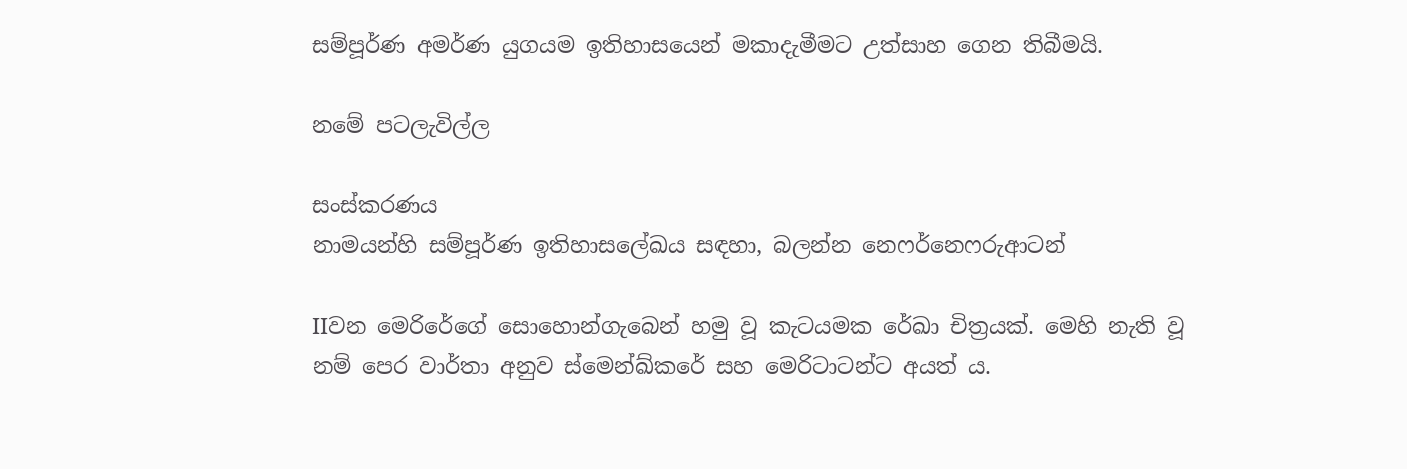සම්පූර්ණ අමර්ණ යුගයම ඉතිහාසයෙන් මකාදැමීමට උත්සාහ ගෙන තිබීමයි.

නමේ පටලැවිල්ල

සංස්කරණය
නාමයන්හි සම්පූර්ණ ඉතිහාසලේඛය සඳහා, බලන්න නෙෆර්නෙෆරුආටන්

IIවන මෙරිරේගේ සොහොන්ගැබෙන් හමු වූ කැටයමක රේඛා චිත්‍රයක්. මෙහි නැති වූ නම් පෙර වාර්තා අනුව ස්මෙන්ඛ්කරේ සහ මෙරිටාටන්ට අයත් ය.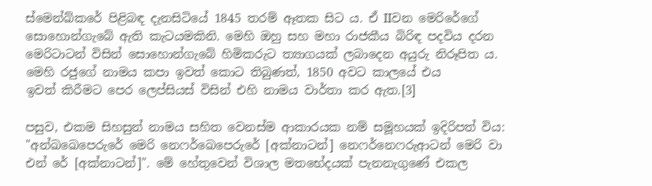ස්මෙන්ඛ්කරේ පිළිබඳ දැනසිටියේ 1845 තරම් ඈතක සිට ය. ඒ IIවන මෙරිරේගේ සොහොන්ගැබේ ඇති කැටයමකිනි. මෙහි ඔහු සහ මහා රාජකීය බිරිඳ පදවිය දරන මෙරිටාටන් විසින් සොහොන්ගැබේ හිමිකරුට ත්‍යාගයක් ලබාදෙන අයුරු නිරූපිත ය. මෙහි රජුගේ නාමය කපා ඉවත් කොට තිබුණත්, 1850 අවට කාලයේ එය ඉවත් ‍කිරීමට පෙර ලෙප්සියස් විසින් එහි නාමය වාර්තා කර ඇත.[3]

පසුව, එකම සිහසුන් නාමය සහිත වෙනස්ම ආකාරයක නම් සමූහයක් ඉදිරිපත් විය: "අන්ඛඛෙපෙරුරේ මෙරි නෙෆර්ඛෙපෙරුරේ [අක්නාටන්] නෙෆර්නෙෆරුආටන් මෙරි වා එන් රේ [අක්නාටන්]". මේ හේතුවෙන් විශාල මතභේදයක් පැනනැගුණේ එකල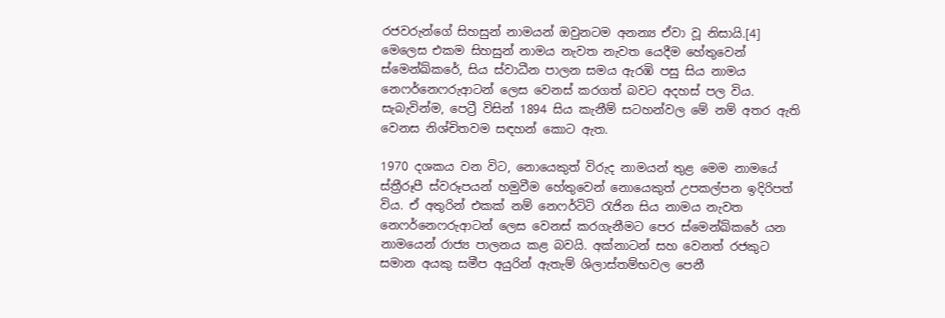රජවරුන්ගේ සිහසුන් නාමයන් ඔවුනටම අනන්‍ය ඒවා වූ නිසායි.[4] මෙලෙස එකම සිහසුන් නාමය නැවත නැවත යෙදීම හේතුවෙන් ස්මෙන්ඛ්කරේ, සිය ස්වාධීන පාලන සමය ඇරඹි පසු සිය නාමය නෙෆර්නෙෆරුආටන් ලෙස වෙනස් කරගත් බවට අදහස් පල විය. සැබැවින්ම, පෙට්‍රී විසින් 1894 සිය කැනීම් සටහන්වල මේ නම් අතර ඇති වෙනස නිශ්චිතවම සඳහන් කොට ඇත.

1970 දශකය වන විට, නොයෙකුත් විරුද නාමයන් තුළ මෙම නාමයේ ස්ත්‍රීරූපී ස්වරූපයන් හමුවීම හේතුවෙන් නොයෙකුත් උපකල්පන ඉදිරිපත් විය. ඒ අතුරින් එකක් නම් නෙෆර්ටිටි රැජින සිය නාමය නැවත නෙෆර්නෙෆරුආටන් ලෙස වෙනස් කරගැනීමට පෙර ස්මෙන්ඛ්කරේ යන නාමයෙන් රාජ්‍ය පාලනය කළ බවයි. අක්නාටන් සහ වෙනත් රජකුට සමාන අයකු සමීප අයුරින් ඇතැම් ශිලාස්තම්භවල පෙනී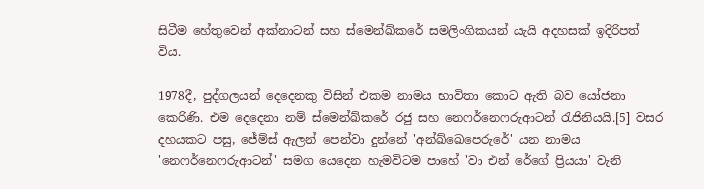සිටීම හේතුවෙන් අක්නාටන් සහ ස්මෙන්ඛ්කරේ සමලිංගිකයන් යැයි අදහසක් ඉදිරිපත් විය‍.

1978දී, පුද්ගලයන් දෙදෙනකු විසින් එකම නාමය භාවිතා කොට ඇති බව යෝජනා කෙරිණි. එම දෙදෙනා නම් ස්මෙන්ඛ්කරේ රජු සහ නෙෆර්නෙෆරුආටන් රැජිනියයි.[5] වසර දහයකට පසු, ජේම්ස් ඇලන් පෙන්වා දුන්නේ 'අන්ඛ්ඛෙපෙරුරේ' යන නාමය 'නෙෆර්නෙෆරුආටන්' සමග යෙදෙන හැමවිටම පාහේ 'වා එන් රේගේ ප්‍රියයා' වැනි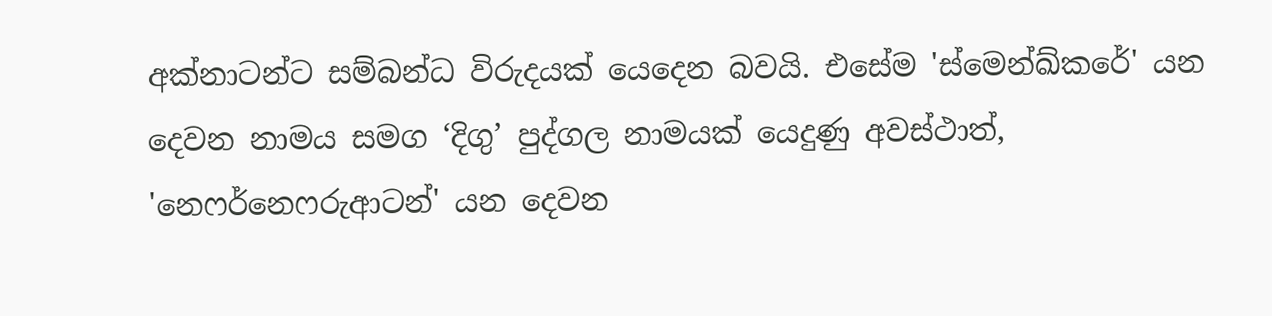අක්නාටන්ට සම්බන්ධ විරුදයක් යෙදෙන බවයි. එසේම 'ස්මෙන්ඛ්කරේ' යන දෙවන නාමය සමග ‘දිගු’ පුද්ගල නාමයක් යෙදුණු අවස්ථාත්, 'නෙෆර්නෙෆරුආටන්' යන දෙවන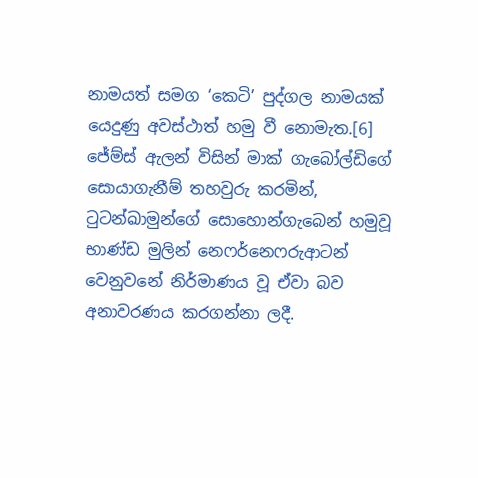නාමයත් සමග ‘කෙටි’ පුද්ගල නාමයක් යෙදුණු අවස්ථාත් හමු වී නොමැත.[6] ජේම්ස් ඇලන් විසින් මාක් ගැබෝල්ඩිගේ සොයාගැනීම් තහවුරු කරමින්, ටුටන්ඛාමුන්ගේ සොහොන්ගැබෙන් හමුවූ භාණ්ඩ මුලින් නෙෆර්නෙෆරුආටන් වෙනුවනේ නිර්මාණය වූ ඒවා බව අනාවරණය කරගන්නා ලදී.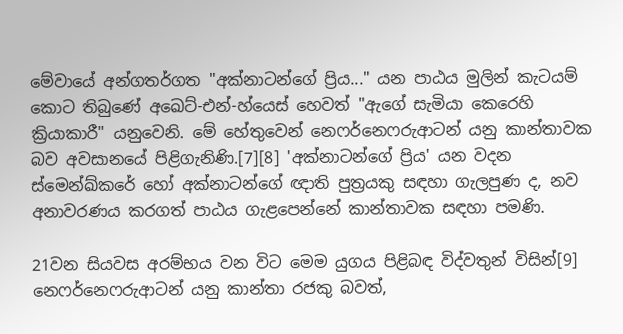මේවායේ අන්ගතර්ගත "අක්නාටන්ගේ ප්‍රිය..." යන පාඨය මුලින් කැටයම් කොට තිබුණේ අඛෙට්-එන්-හ්යෙස් හෙවත් "ඇගේ සැමියා කෙරෙහි ක්‍රියාකාරී" යනුවෙනි. මේ හේතුවෙන් නෙෆර්නෙෆරුආටන් යනු කාන්තාවක බව අවසානයේ පිළිගැනිණි.[7][8] 'අක්නාටන්ගේ ප්‍රිය' යන වදන ස්මෙන්ඛ්කරේ හෝ අක්නාටන්ගේ ඥාති පුත්‍රයකු සඳහා ගැලපුණ ද, නව අනාවරණය කරගත් පාඨය ගැළපෙන්නේ කාන්තාවක සඳහා පමණි.

21වන සියවස අරම්භය වන විට මෙම යුගය පිළිබඳ විද්වතුන් විසින්[9] නෙෆර්නෙෆරුආටන් යනු කාන්තා රජකු බවත්,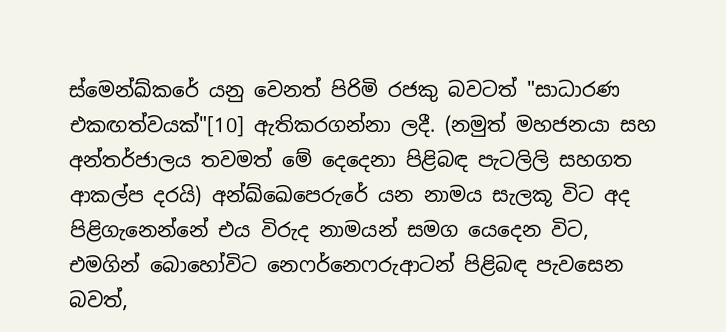ස්මෙන්ඛ්කරේ යනු වෙනත් පිරිමි රජකු බවටත් "සාධාරණ එකඟත්වයක්"[10] ඇතිකරගන්නා ලදී. (නමුත් මහජනයා සහ අන්තර්ජාලය තවමත් මේ දෙදෙනා පිළිබඳ පැටලිලි සහගත ආකල්ප දරයි) අන්ඛ්ඛෙපෙරුරේ යන නාමය සැලකූ විට අද පිළිගැනෙන්නේ එය විරුද නාමයන් සමග යෙදෙන විට, එමගින් බොහෝවිට නෙෆර්නෙෆරුආටන් පිළිබඳ පැවසෙන බවත්,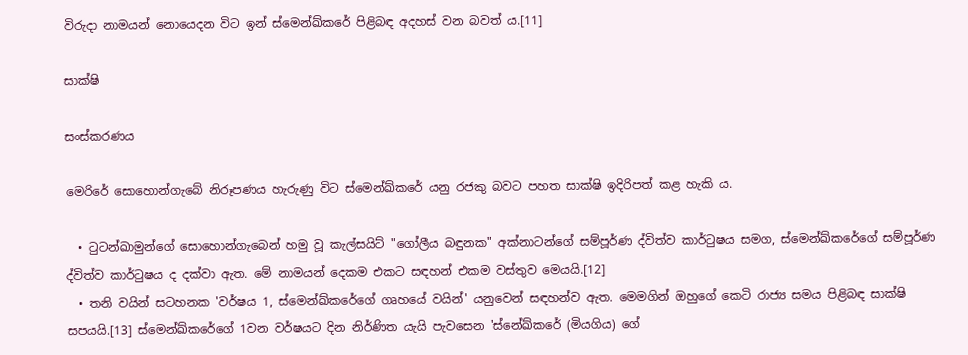විරුදා නාමයන් නොයෙදන විට ඉන් ස්මෙන්ඛ්කරේ පිළිබඳ අදහස් වන බවත් ය.[11]

සාක්ෂි

සංස්කරණය

මෙරිරේ සොහොන්ගැබේ නිරූපණය හැරුණු විට ස්මෙන්ඛ්කරේ යනු රජකු බවට පහත සාක්ෂි ඉදිරිපත් කළ හැකි ය.

  • ටුටන්ඛාමුන්ගේ සොහොන්ගැබෙන් හමු වූ කැල්සයිට් "ගෝලීය බඳුනක" අක්නාටන්ගේ සම්පූර්ණ ද්විත්ව කාර්ටුෂය සමග, ස්මෙන්ඛ්කරේගේ සම්පූර්ණ ද්විත්ව කාර්ටුෂය ද දක්වා ඇත. මේ නාමයන් දෙකම එකට සඳහන් එකම වස්තුව මෙයයි.[12]
  • තනි වයින් සටහනක 'වර්ෂය 1, ස්මෙන්ඛ්කරේගේ ගෘහයේ වයින්' යනුවෙන් සඳහන්ව ඇත. මෙමගින් ඔහුගේ කෙටි රාජ්‍ය සමය පිළිබඳ සාක්ෂි සපයයි.[13] ස්මෙන්ඛ්කරේගේ 1වන වර්ෂයට දින නිර්ණිත යැයි පැවසෙන 'ස්නේඛ්කරේ (මියගිය) ගේ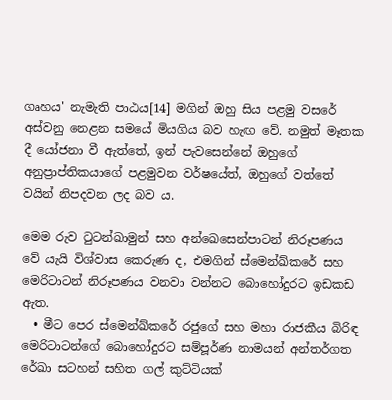ගෘහය' නැමැති පාඨය[14] මගින් ඔහු සිය පළමු වසරේ අස්වනු නෙළන සමයේ මියගිය බව හැඟ වේ. නමුත් මෑතක දී යෝජනා වී ඇත්තේ, ඉන් පැවසෙන්නේ ඔහුගේ අනුප්‍රාප්තිකයාගේ පළමුවන වර්ෂයේත්, ඔහුගේ වත්තේ වයින් නිපදවන ලද බව ය.

මෙම රුව ටුටන්ඛාමුන් සහ අන්ඛෙසෙන්පාටන් නිරූපණය වේ යැයි විශ්වාස කෙරුණ ද, එමගින් ස්මෙන්ඛ්කරේ සහ මෙරිටාටන් නිරූපණය වනවා වන්නට බොහෝදුරට ඉඩකඩ ඇත.
  • මීට පෙර ස්මෙන්ඛ්කරේ රජුගේ සහ මහා රාජකීය බිරිඳ මෙරිටාටන්ගේ බොහෝදුරට සම්පූර්ණ නාමයන් අන්තර්ගත රේඛා සටහන් සහිත ගල් කුට්ටියක්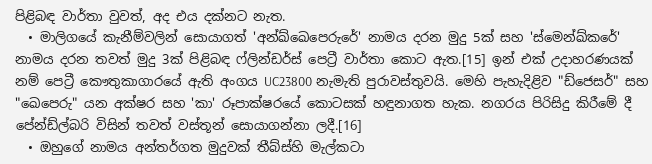පිළිබඳ වාර්තා වුවත්, අද එය දක්නට නැත.
  • මාලිගයේ කැනීම්වලින් සොයාගත් 'අන්ඛ්ඛෙපෙරුරේ' නාමය දරන මුදු 5ක් සහ 'ස්මෙන්ඛ්කරේ' නාමය දරන තවත් මුදු 3ක් පිළිබඳ ෆ්ලින්ඩර්ස් පෙට්‍රී වාර්තා කොට ඇත.[15] ඉන් එක් උදාහරණයක් නම් පෙට්‍රී කෞතුකාගාරයේ ඇති අංගය UC23800 නැමැති පුරාවස්තුවයි. මෙහි පැහැදිළිව "ඩ්ජෙසර්" සහ "ඛෙපෙරු" යන අක්ෂර සහ 'කා' රූපාක්ෂරයේ කොටසක් හඳුනාගත හැක. නගරය පිරිසිදු කිරීමේ දී පේන්ඩ්ල්බරි විසින් තවත් වස්තූන් සොයාගන්නා ලදී.[16]
  • ඔහුගේ නාමය අන්තර්ගත මුදුවක් තීබ්ස්හි මැල්කටා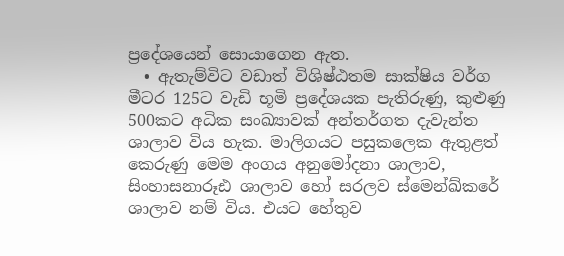ප්‍රදේශයෙන් සොයාගෙන ඇත.
  • ඇතැම්විට වඩාත් විශිෂ්ඨතම සාක්ෂිය වර්ග මීටර 125ට වැඩි භූමි ප්‍රදේශයක පැතිරුණු, කුළුණු 500කට අධික සංඛ්‍යාවක් අන්තර්ගත දැවැන්ත ශාලාව විය හැක. මාලිගයට පසුකලෙක ඇතුළත් කෙරුණු මෙම අංගය අනුමෝදනා ශාලාව, සිංහාසනාරූඪ ශාලාව හෝ සරලව ‍ස්මෙන්ඛ්කරේ ශාලාව නම් විය. එයට හේතුව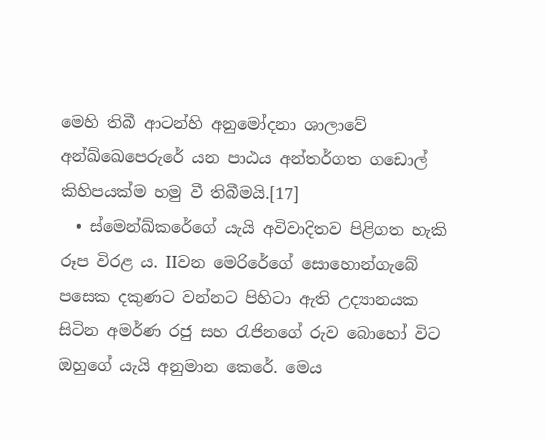මෙහි තිබී ආටන්හි අනුමෝදනා ශාලාවේ අන්ඛ්ඛෙපෙරුරේ යන පාඨය අන්තර්ගත ගඩොල් කිහිපයක්ම හමු වී තිබීමයි.[17]
  • ස්මෙන්ඛ්කරේගේ යැයි අවිවාදිතව පිළිගත හැකි රූප විරළ ය. IIවන මෙරිරේගේ සොහොන්ගැබේ පසෙක දකුණට වන්නට පිහිටා ඇති උද්‍යානයක සිටින අමර්ණ රජු සහ රැජිනගේ රුව බොහෝ විට ඔහුගේ යැයි අනුමාන කෙරේ. මෙය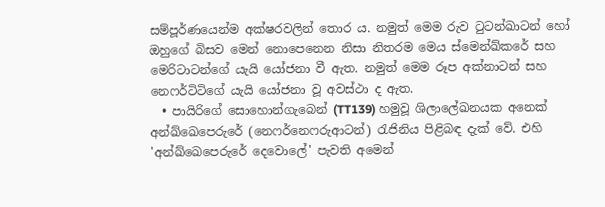සම්පූර්ණයෙන්ම අක්ෂරවලින් තොර ය. නමුත් මෙම රුව ටුටන්ඛාටන් හෝ ඔහුගේ බිසව මෙන් නොපෙනෙන නිසා නිතරම මෙය ස්මෙන්ඛ්කරේ සහ මෙරිටාටන්ගේ යැයි යෝජනා වී ඇත. නමුත් මෙම රූප අක්නාටන් සහ නෙෆර්ටිටිගේ යැයි යෝජනා වූ අවස්ථා ද ඇත.
  • පායිරිගේ සොහොන්ගැබෙන් (TT139) හමුවූ ශිලාලේඛනයක අනෙක් අන්‍ඛ්ඛෙපෙරුරේ (නෙෆර්නෙෆරුආටන්) රැජිනිය පිළිබඳ දැක් වේ. එහි 'අන්ඛ්ඛෙපෙරුරේ දෙවොලේ' පැවති අමෙන්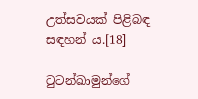උත්සවයක් පිළිබඳ සඳහන් ය.[18]

ටුටන්ඛාමුන්ගේ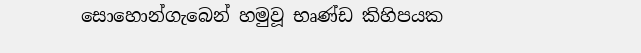සොහොන්ගැබෙන් හමුවූ භෘණ්ඩ කිහිපයක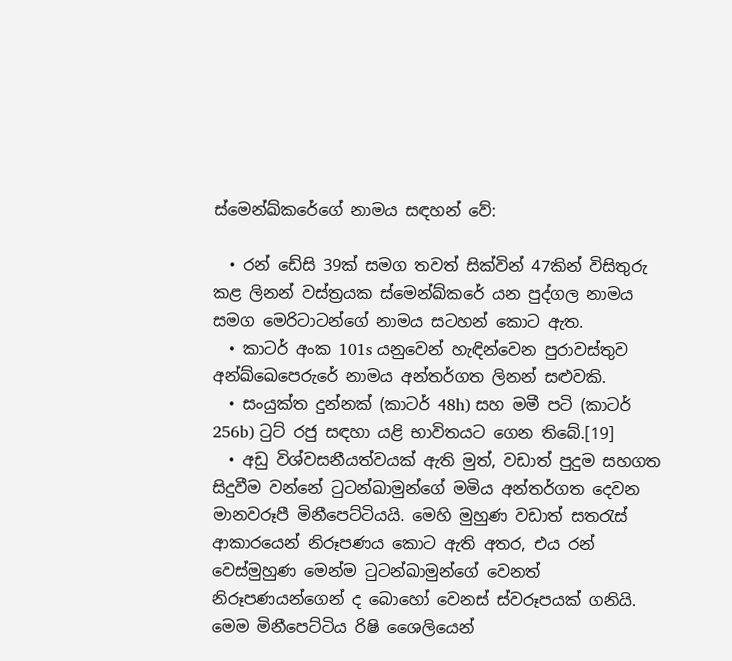ස්මෙන්ඛ්කරේගේ නාමය සඳහන් වේ:

  • රන් ඩේසි 39ක් සමග තවත් සික්වින් 47කින් විසිතුරු කළ ලිනන් වස්ත්‍රයක ස්මෙන්ඛ්කරේ යන පුද්ගල නාමය සමග මෙරිටාටන්ගේ නාමය සටහන් කොට ඇත.
  • කාටර් අංක 101s යනුවෙන් හැඳින්වෙන පුරාවස්තුව අන්ඛ්ඛෙපෙරුරේ නාමය අන්තර්ගත ලිනන් සළුවකි.
  • සංයුක්ත දුන්නක් (කාටර් 48h) සහ මමී පටි (කාටර් 256b) ටුට් රජු සඳහා යළි භාවිත‍යට ගෙන තිබේ.[19]
  • අඩු විශ්වසනීයත්වයක් ඇති මුත්, වඩාත් පුදුම සහගත සිදුවීම වන්නේ ටුටන්ඛාමුන්ගේ මමිය අන්තර්ගත දෙවන මානවරූපී මිනීපෙට්ටියයි. මෙහි මුහුණ වඩාත් සතරැස් ආකාරයෙන් නිරූපණය කොට ඇති අතර, එය රන් වෙස්මුහුණ මෙන්ම ටුටන්ඛාමුන්ගේ වෙනත් නිරූපණයන්ගෙන් ද බොහෝ වෙනස් ස්වරූපයක් ගනියි. මෙම මිනීපෙට්ටිය රිෂි ශෛලියෙන්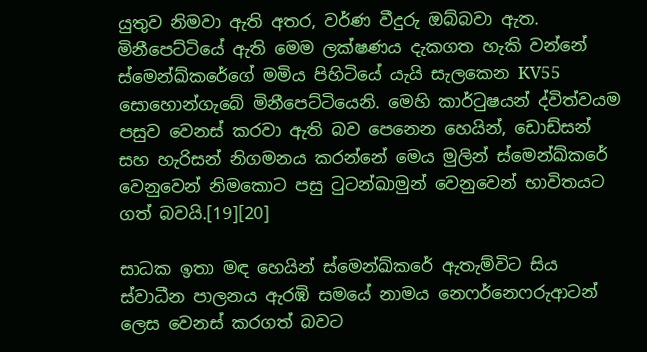යුතුව නිමවා ඇති අතර, වර්ණ වීදුරු ඔබ්බවා ඇත. මිනීපෙට්ටියේ ඇති මෙම ලක්ෂණය දැකගත හැකි වන්නේ ස්මෙන්ඛ්කරේගේ මමිය පිහිටියේ යැයි සැලකෙන KV55 සොහොන්ගැබේ මිනීපෙට්ටියෙනි. මෙහි කාර්ටුෂයන් ද්විත්වයම පසුව වෙනස් කරවා ඇති බව පෙනෙන හෙයින්, ඩොඩ්සන් සහ හැරිසන් නිගමනය කරන්නේ මෙය මුලින් ස්මෙන්ඛ්කරේ වෙනුවෙන් නිමකොට පසු ටුටන්ඛාමුන් වෙනුවෙන් භාවිතයට ගත් බවයි.[19][20]

සාධක ඉතා මඳ හෙයින් ස්මෙන්ඛ්‍කරේ ඇතැම්විට සිය ස්වාධීන පාලනය ඇරඹි සමයේ නාමය නෙෆර්නෙෆරුආටන් ලෙස වෙනස් කරගත් බවට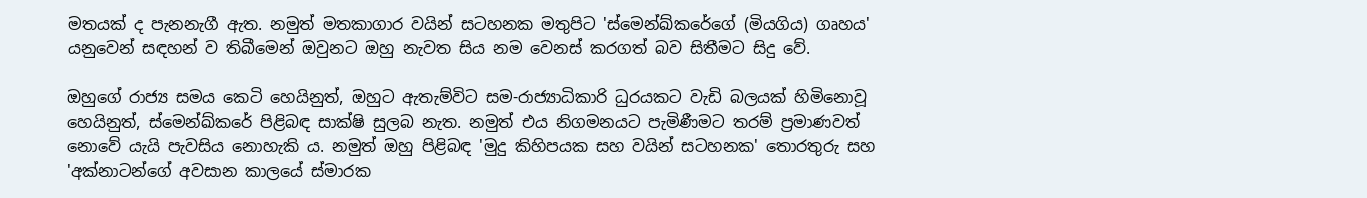මතයක් ද පැනනැගී ඇත. නමුත් මතකාගාර වයින් සටහනක මතුපිට 'ස්මෙන්ඛ්කරේගේ (මියගිය) ගෘහය' යනුවෙන් සඳහන් ව තිබීමෙන් ඔවුනට ඔහු නැවත සිය නම වෙනස් කරගත් බව සිතීමට සිදු වේ.

ඔහුගේ රාජ්‍ය සමය කෙටි හෙයිනුත්, ඔහුට ඇතැම්විට සම-රාජ්‍යාධිකාරි ධුරයකට වැඩි බලයක් හිමිනොවූ හෙයිනුත්, ස්මෙන්ඛ්කරේ පිළිබඳ සාක්ෂි සුලබ නැත. නමුත් එය නිගමනයට පැමිණීමට තරම් ප්‍රමාණවත් නොවේ යැයි පැවසිය නොහැකි ය. නමුත් ඔහු පිළිබඳ 'මුදු කිහිපයක සහ වයින් සටහනක' තොරතුරු සහ 'අක්නාටන්ගේ අවසාන කාලයේ ස්මාරක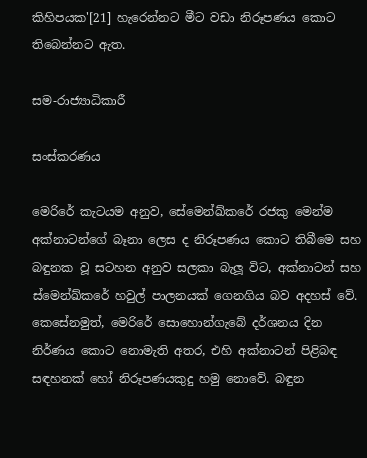කිහිපයක'[21] හැරෙන්නට මීට වඩා නිරූපණය කොට තිබෙන්නට ඇත.

සම-රාජ්‍යාධිකාරී

සංස්කරණය

මෙරිරේ කැටයම අනුව, සේමෙන්ඛ්කරේ රජකු මෙන්ම අක්නාටන්ගේ බෑනා ලෙස ද නිරූපණය කොට තිබීමෙ සහ බඳුනක වූ සටහන අනුව සලකා බැලූ විට, අක්නාටන් සහ ස්මෙන්ඛ්කරේ හවුල් පාලනයක් ගෙනගිය බව අදහස් වේ. කෙසේනමුත්, මෙරිරේ සොහොන්ගැබේ දර්ශනය දින නිර්ණය කොට නොමැති අතර, එහි අක්නාටන් පිළිබඳ සඳහනක් හෝ නිරූපණයකුදු හමු නොවේ. බඳුන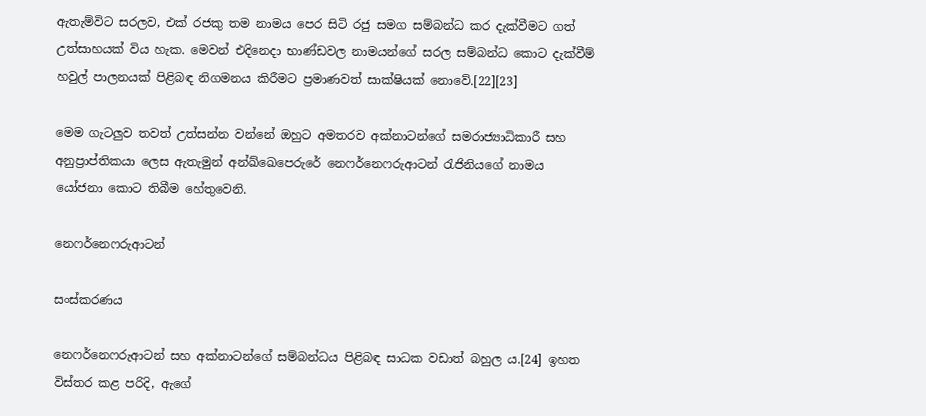ඇතැම්විට සරලව, එක් රජකු තම නාමය පෙර සිටි රජු සමග සම්බන්ධ කර දැක්වීමට ගත් උත්සාහයක් විය හැක. මෙවන් එදිනෙදා භාණ්ඩවල නාමයන්ගේ සරල සම්බන්ධ කොට දැක්වීම් හවුල් පාලනයක් පිළිබඳ නිගමනය කිරීමට ප්‍රමාණවත් සාක්ෂියක් නොවේ.[22][23]

මෙම ගැටලුව තවත් උත්සන්න වන්නේ ඔහුට අමතරව අක්නාටන්ගේ සමරාජ්‍යාධිකාරී සහ අනුප්‍රාප්තිකයා ලෙස ඇතැමුන් අන්‍ඛ්ඛෙපෙරුරේ නෙෆර්නෙෆරුආටන් රැජිනියගේ නාමය යෝජනා කොට තිබීම හේතුවෙනි.

නෙෆර්නෙෆරුආටන්

සංස්කරණය

නෙෆර්නෙෆරුආටන් සහ අක්නාටන්ගේ සම්බන්ධය පිළිබඳ සාධක වඩාත් බහුල ය.[24] ඉහත විස්තර කළ පරිදි, ඇගේ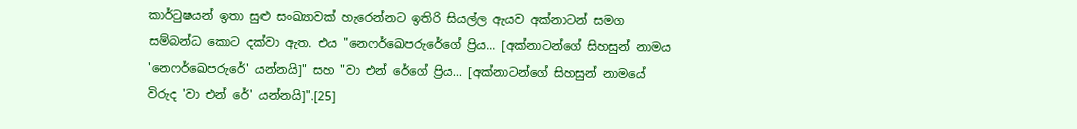කාර්ටුෂයන් ඉතා සුළු සංඛ්‍යාවක් හැරෙන්නට ඉතිරි සියල්ල ඇයව අක්නාටන් සමග සම්බන්ධ කොට දක්වා ඇත. එය "නෙෆර්ඛෙපරුරේගේ ප්‍රිය... [අක්නාටන්ගේ සිහසුන් නාමය 'නෙෆර්ඛෙපරුරේ' යන්නයි]" සහ "වා එන් රේගේ ප්‍රිය... [අක්නාටන්ගේ සිහසුන් නාමයේ විරුද 'වා එන් රේ' යන්නයි]".[25]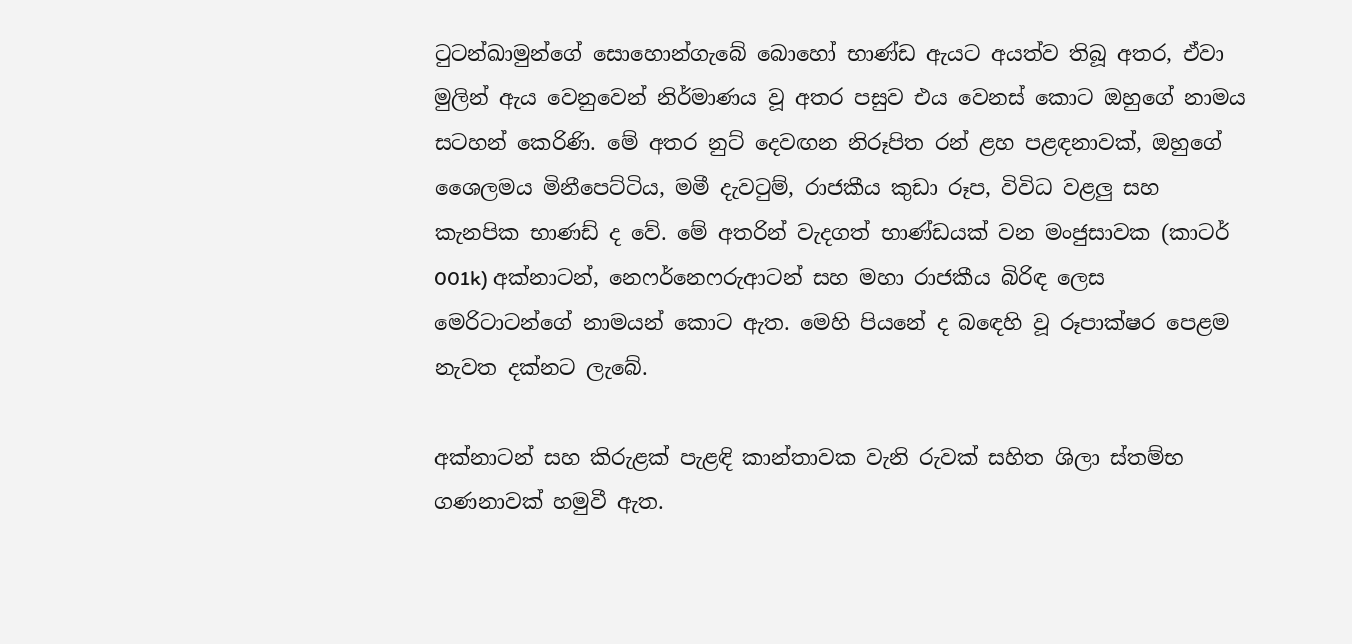ටුටන්ඛාමුන්ගේ සොහොන්ගැබේ බොහෝ භාණ්ඩ ඇයට අයත්ව තිබූ අතර, ඒවා මුලින් ඇය වෙනුවෙන් නිර්මාණය වූ අතර පසුව එය වෙනස් කොට ඔහුගේ නාමය සටහන් කෙරිණි. මේ අතර නුට් දෙවඟන නිරූපිත රන් ළහ පළඳනාවක්, ඔහුගේ ශෛලමය මිනීපෙට්ටිය, මමී දැවටුම්, රාජකීය කුඩා රූප, විවිධ වළලු සහ කැනපික භාණඩ් ද වේ. මේ අතරින් වැදගත් භාණ්ඩයක් වන මංජුසාවක (කාටර් 001k) අක්නාටන්, නෙෆර්නෙෆරුආටන් සහ මහා රාජකීය බිරිඳ ලෙස මෙරිටාටන්ගේ නාමයන් කොට ඇත. මෙහි පියනේ ද බ‍ඳෙහි වූ රූපාක්ෂර පෙළම නැවත දක්නට ලැබේ.

අක්නාටන් සහ කිරුළක් පැළඳි කාන්තාවක වැනි රුවක් සහිත ශිලා ස්තම්භ ගණනාවක් හමුවී ඇත.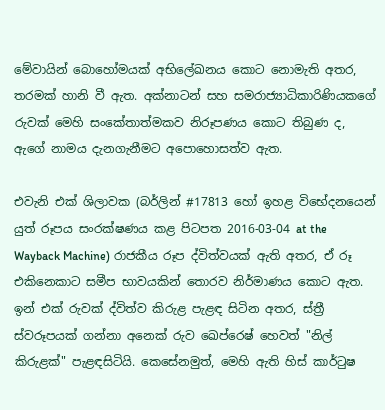මේවායින් බොහෝමයක් අභිලේඛනය කොට නොමැති අතර, තරමක් හානි වී ඇත. අක්නාටන් සහ සමරාජ්‍යාධිකාරිණියකගේ රුවක් මෙහි සංකේතාත්මකව නිරූපණය කොට තිබුණ ද, ඇගේ නාමය දැනගැනීමට අපොහොසත්ව ඇත.

එවැනි එක් ශිලාවක (බර්ලින් #17813 හෝ ඉහළ විභේදනයෙන් යුත් රූපය සංරක්ෂණය කළ පිටපත 2016-03-04 at the Wayback Machine) රාජකීය රූප ද්විත්වයක් ඇති අතර, ඒ රූ එකිනෙකාට සමීප භාවයකින් තොරව නිර්මාණය කොට ඇත. ඉන් එක් රුවක් ද්විත්ව කිරුළ පැළඳ සිටින අතර, ස්ත්‍රී ස්වරූපයක් ගන්නා අනෙක් රුව ඛෙප්රෙෂ් හෙවත් "නිල් කිරුළක්" පැළඳසිටියි. කෙසේනමුත්, මෙහි ඇති හිස් කාර්ටුෂ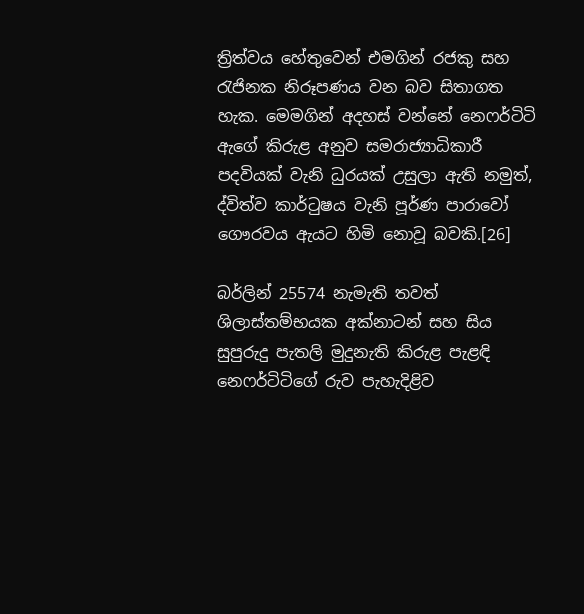ත්‍රිත්වය හේතුවෙන් එමගින් රජකු සහ රැජිනක නිරූපණය වන බව සිතාගත හැක. මෙමගින් අදහස් වන්නේ නෙෆර්ටිටි ඇගේ කිරුළ අනුව සමරාජ්‍යාධිකාරී පදවියක් වැනි ධුරයක් උසුලා ඇති නමුත්, ද්විත්ව කාර්ටුෂය වැනි පූර්ණ පාරාවෝ ගෞරවය ඇයට හිමි නොවූ බවකි.[26]

බර්ලින් 25574 නැමැති තවත් ශිලාස්තම්භයක අක්නාටන් සහ සිය සුපුරුදු පැතලි මුදුනැති කිරුළ පැළඳි නෙෆර්ටිටිගේ රුව පැහැදිළිව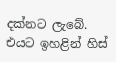දක්නට ලැබේ. එයට ඉහළින් හිස්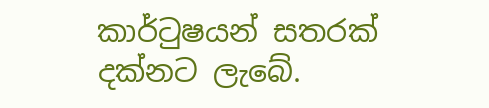කාර්ටුෂයන් සතරක් දක්නට ලැබේ.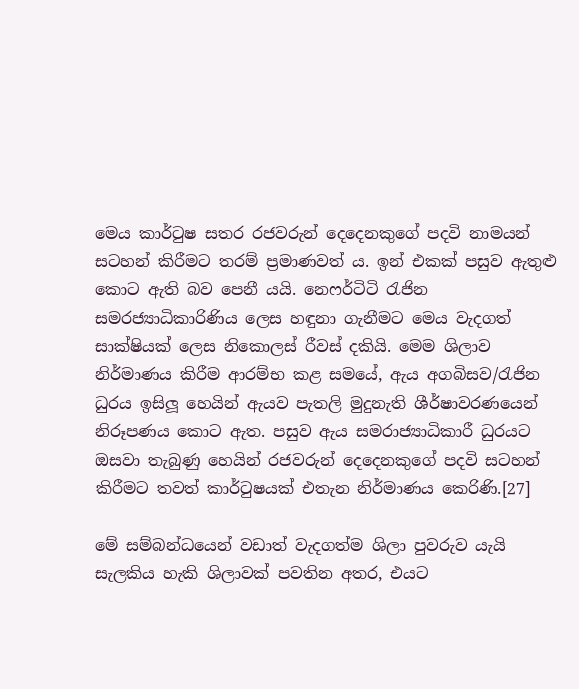මෙය කාර්ටුෂ සතර රජවරුන් දෙදෙනකුගේ පදවි නාමයන් සටහන් කිරීමට තරම් ප්‍රමාණවත් ය. ඉන් එකක් පසුව ඇතුළු‍ කොට ඇති බව පෙනී යයි. නෙෆර්ටිටි රැජින සමරජ්‍යාධිකාරිණිය ලෙස හඳුනා ගැනීමට මෙය වැදගත් සාක්ෂියක් ලෙස නිකොලස් රීවස් දකියි. මෙම ශිලාව නිර්මාණය කිරීම ආරම්භ කළ සමයේ, ඇය අගබිසව/රැජින ධුරය ඉසිලූ හෙයින් ඇයව පැතලි මුදුනැති ශීර්ෂාවරණයෙන් නිරූපණය කොට ඇත. පසුව ඇය සමරාජ්‍යාධිකාරී ධුරයට ඔසවා තැබුණු හෙයින් රජවරුන් දෙදෙනකුගේ පදවි සටහන් කිරීමට තවත් කාර්ටුෂයක් එතැන නිර්මාණය කෙරිණි.[27]

මේ සම්බන්ධයෙන් වඩාත් වැදගත්ම ශිලා පුවරුව යැයි සැලකිය හැකි ශිලාවක් පවතින අතර, එයට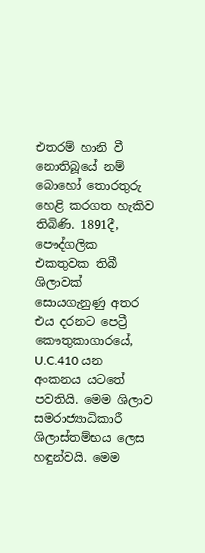එතරම් හානි වී නොතිබූ‍යේ නම් බොහෝ තොරතුරු හෙළි කරගත හැකිව තිබිණි. 1891දී, පෞද්ගලික එකතුවක තිබී ශිලාවක් සොයගැනුණු අතර එය දරනට පෙට්‍රී කෞතුකාගාරයේ, U.C.410 යන අංකනය යටතේ පවතියි. මෙම ශිලාව සමරාජ්‍යාධිකාරී ශිලාස්තම්භය ලෙස හඳුන්වයි. මෙම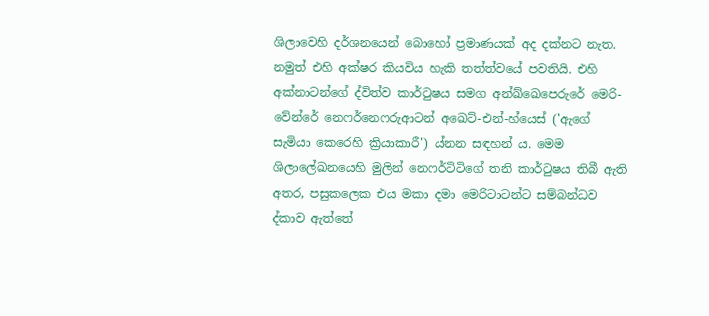ශිලාවෙහි දර්ශ‍නයෙන් බොහෝ ප්‍රමාණයක් අද දක්නට නැත. නමුත් එහි අක්ෂර කියවිය හැකි තත්ත්වයේ පවතියි. එහි අක්නාටන්ගේ ද්විත්ව කාර්ටුෂය සමග අන්ඛ්ඛෙපෙරුරේ මෙරි-වේන්රේ නෙෆර්නෙෆරුආටන් අඛෙට්-එන්-හ්යෙස් ('ඇගේ සැමියා කෙරෙහි ක්‍රියාකාරී') ය්නන සඳහන් ය. මෙම ශිලාලේඛනයෙහි මුලින් නෙෆර්ටිටිගේ තනි කාර්ටුෂය තිබී ඇති අතර, පසුකලෙක එය මකා දමා මෙරිටාටන්ට සම්බන්ධව ද්කාව ඇත්තේ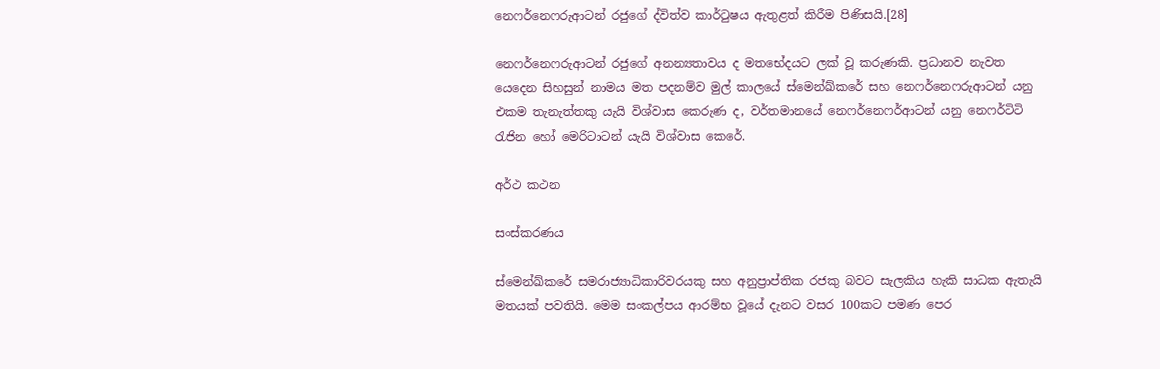නෙෆර්නෙෆරුආටන් රජුගේ ද්විත්ව කාර්ටුෂය ඇතුළත් කිරීම පිණිසයි.[28]

නෙෆර්නෙෆරුආටන් රජුගේ අනන්‍යතාවය ද මතභේදයට ලක් වූ කරුණකි. ප්‍රධානව නැවත යෙදෙන සිහසුන් නාමය මත පදනම්ව මුල් කාලයේ ස්මෙන්ඛ්කරේ සහ නෙෆර්නෙෆරුආටන් යනු එකම තැනැත්තකු යැයි විශ්වාස කෙරුණ ද, වර්තමානයේ නෙෆර්නෙෆර්ආටන් යනු නෙෆර්ටිටි රැජින හෝ මෙරිටාටන් යැයි විශ්වාස කෙරේ.

අර්ථ කථන

සංස්කරණය

ස්මෙන්ඛ්‍කරේ සමරාජ්‍යාධිකාරිවරයකු සහ අනුප්‍රාප්තික රජකු බවට සැලකිය හැකි සාධක ඇතැයි මතයක් පවතියි. මෙම සංකල්පය ආරම්භ වූයේ දැනට වසර 100කට පමණ පෙර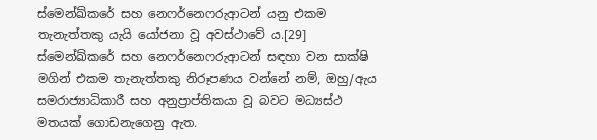ස්මෙන්ඛ්කරේ සහ නෙෆර්නෙෆරුආටන් යනු එකම තැනැත්තකු යැයි යෝජනා වූ අවස්ථාවේ ය.[29] ස්මෙන්ඛ්කරේ සහ නෙෆර්නෙෆරුආටන් සඳහා වන සාක්ෂි මගින් එකම තැනැත්තකු නිරූපණය වන්නේ නම්, ඔහු/ඇය සමරාජ්‍යාධිකාරී සහ අනුප්‍රාප්තිකයා වූ බවට මධ්‍යස්ථ මතයක් ගොඩනැගෙනු ඇත.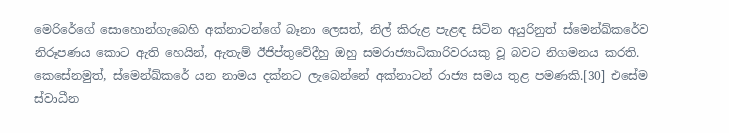මෙරිරේගේ සොහොන්ගැබෙහි අක්නාටන්ගේ බෑනා ලෙසත්, නිල් කිරුළ පැළඳ සිටින අයුරිනුත් ස්මෙන්ඛ්කරේව නිරූපණය කොට ඇති හෙයින්, ඇතැම් ඊජිප්තුවේදීහු ඔහු සමරාජ්‍යාධිකාරිවරයකු වූ බවට නිගමනය කරති. කෙසේනමුත්, ස්මෙන්ඛ්කරේ යන නාමය දක්නට ලැබෙන්නේ අක්නාටන් රාජ්‍ය සමය තුළ පමණකි.[30] එසේම ස්වාධීන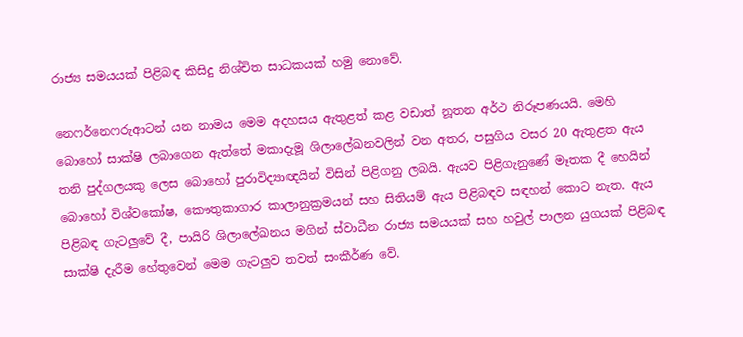රාජ්‍ය සමයයක් පිළිබඳ කිසිදු නිශ්චිත සාධකයක් හමු නොවේ.

නෙෆර්නෙෆරුආටන් යන නාමය මෙම අදහසය ඇතුළත් කළ වඩාත් නූතන අර්ථ නිරූපණයයි. මෙහි බොහෝ සාක්ෂි ලබාගෙන ඇත්තේ මකාදැමූ ශිලාලේඛනවලින් වන අතර, පසුගිය වසර 20 ඇතුළත ඇය තනි පුද්ගලයකු ලෙස බොහෝ පුරාවිද්‍යාඥයින් විසින් පිළිගනු ලබයි. ඇයව පිළිගැනුණේ මෑතක දී හෙයින් බොහෝ විශ්වකෝෂ, කෞතුකාගාර කාලානුක්‍රමයන් සහ සිතියම් ඇය පිළිබඳව සඳහන් කොට නැත. ඇය පිළිබඳ ගැටලුවේ දී, පායිරි ශිලාලේඛනය මගින් ස්වාධීන රාජ්‍ය සමයයක් සහ හවුල් පාලන යුගයක් පිළිබඳ සාක්ෂි දැරීම හේතුවෙන් මෙම ගැටලුව තවත් සංකීර්ණ වේ.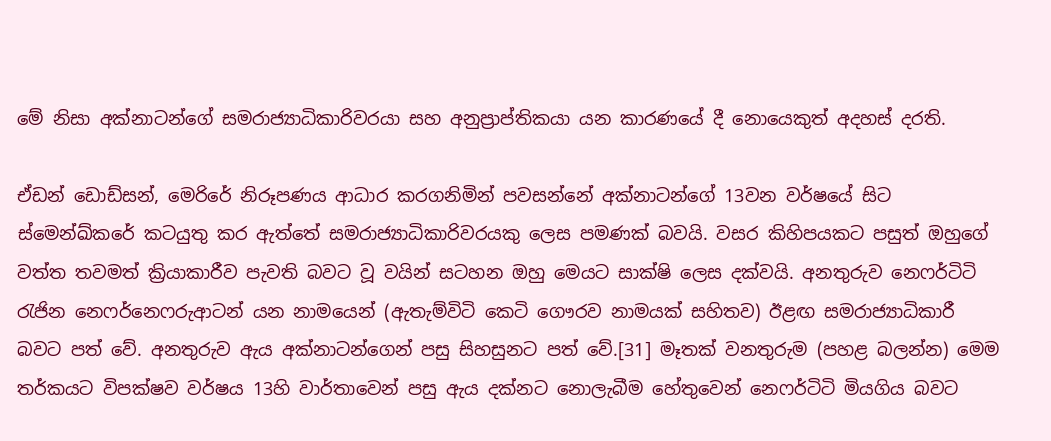මේ නිසා අක්නාටන්ගේ සමරාජ්‍යාධිකාරිවරයා සහ අනුප්‍රාප්තිකයා යන කාරණයේ දී නොයෙකුත් අදහස් දරති.

ඒඩන් ඩොඩ්සන්, මෙරිරේ නිරූපණය ආධාර කරගනිමින් පවසන්නේ අක්නාටන්ගේ 13වන වර්ෂයේ සිට ස්මෙන්ඛ්කරේ කටයුතු කර ඇත්තේ සමරාජ්‍යාධිකාරිවරයකු ලෙස පමණක් බවයි. වසර කිහිපයකට පසුත් ඔහුගේ වත්ත තවමත් ක්‍රියාකාරීව පැවති බවට වූ වයින් ස‍ටහන ඔහු මෙයට සාක්ෂි ලෙස දක්වයි. අනතුරුව නෙෆර්ටිටි රැජින නෙෆර්නෙෆරුආටන් යන නාමයෙන් (ඇතැම්විටි කෙටි ගෞරව නාමයක් සහිතව) ඊළඟ සමරාජ්‍යාධිකාරී බවට පත් වේ. අනතුරුව ඇය අක්නාටන්ගෙන් පසු සිහසුනට පත් වේ.[31] මෑතක් වනතුරුම (පහළ බලන්න) මෙම තර්කයට විපක්ෂව වර්ෂය 13හි වාර්තාවෙන් පසු ඇය දක්නට නොලැබීම හේතුවෙන් නෙෆර්ටිටි මියගිය බවට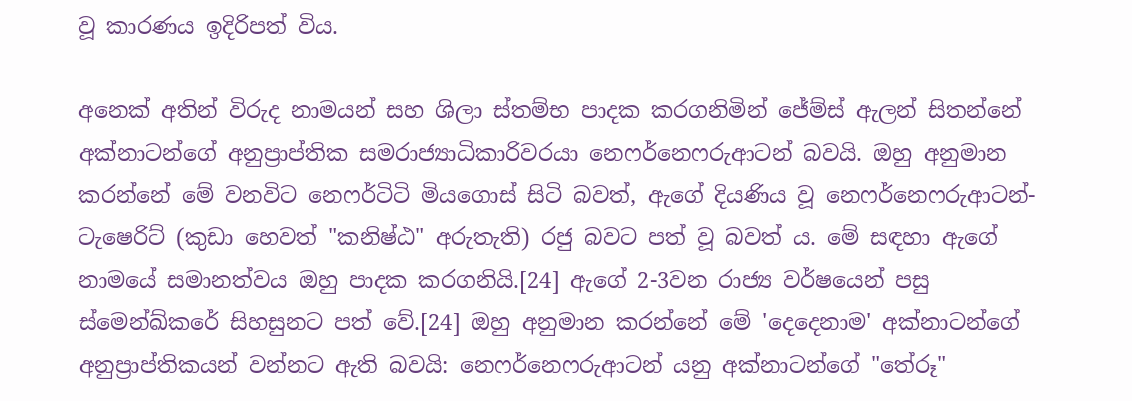වූ කාරණය ඉදිරිපත් විය.

අනෙක් අතින් විරුද නාමයන් සහ ශිලා ස්තම්භ පාදක කරගනිමින් ජේම්ස් ඇලන් සිතන්නේ අක්නාටන්ගේ අනුප්‍රාප්තික සමරාජ්‍යාධිකාරිවරයා නෙෆර්නෙෆරුආටන් බවයි. ඔහු අනුමාන කරන්නේ මේ වනවිට නෙෆර්ටිටි මියගොස් සිටි බවත්, ඇගේ දියණිය වූ නෙෆර්නෙෆරුආටන්-ටැෂෙරිට් (කුඩා හෙවත් "කනිෂ්ඨ" අරුතැති) රජු බවට පත් වූ බවත් ය. මේ සඳහා ඇගේ නාමයේ සමානත්වය ඔහු පාදක කරගනියි.[24] ඇගේ 2-3වන රාජ්‍ය වර්ෂයෙන් පසු ස්මෙන්ඛ්කරේ සිහසුනට පත් වේ.[24] ඔහු අනුමාන කරන්නේ මේ 'දෙදෙනාම' අක්නාටන්ගේ අනුප්‍රාප්තිකයන් වන්නට ඇති බවයි: නෙෆර්නෙෆරුආටන් යනු අක්නාටන්ගේ "තේරූ"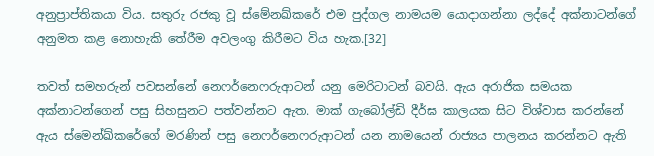අනුප්‍රාප්තිකයා විය. සතුරු රජකු වූ ස්මේනඛ්කරේ එම පුද්ගල නාමයම යොදාගන්නා ලද්දේ අක්නාටන්ගේ අනුමත කළ නොහැකි තේරීම අවලංගු කිරීමට විය හැක.[32]

තවත් සමහරුන් පවසන්නේ නෙෆර්නෙෆරුආටන් යනු මෙරිටාටන් බවයි. ඇය අරාජික සමයක අක්නාටන්ගෙන් පසු සිහසුනට පත්වන්නට ඇත. මාක් ගැබෝල්ඩි දීර්ඝ කාලයක සිට විශ්වාස කරන්නේ ඇය ස්මෙන්ඛ්කරේගේ මරණින් පසු නෙෆර්නෙෆරුආටන් යන නාමයෙන් රාජ්‍යය පාලනය කරන්නට ඇති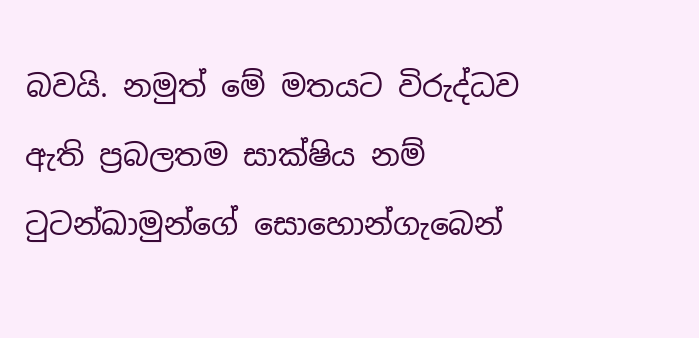බවයි. නමුත් මේ මතයට විරුද්ධව ඇති ප්‍රබලතම සාක්ෂිය නම් ටුටන්ඛාමුන්ගේ සොහොන්ගැබෙන්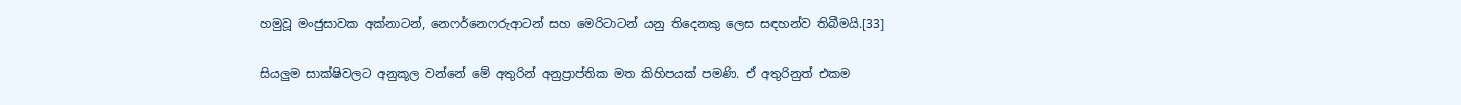හමුවූ මංජුසාවක අක්නාටන්, නෙෆර්නෙෆරුආටන් සහ මෙරිටාටන් යනු තිදෙනකු ලෙස සඳහන්ව තිබීමයි.[33]

සියලුම සාක්ෂිවලට අනුකූල වන්නේ මේ අතුරින් අනුප්‍රාප්තික මත කිහිපයක් පමණි. ඒ අතුරිනුත් එකම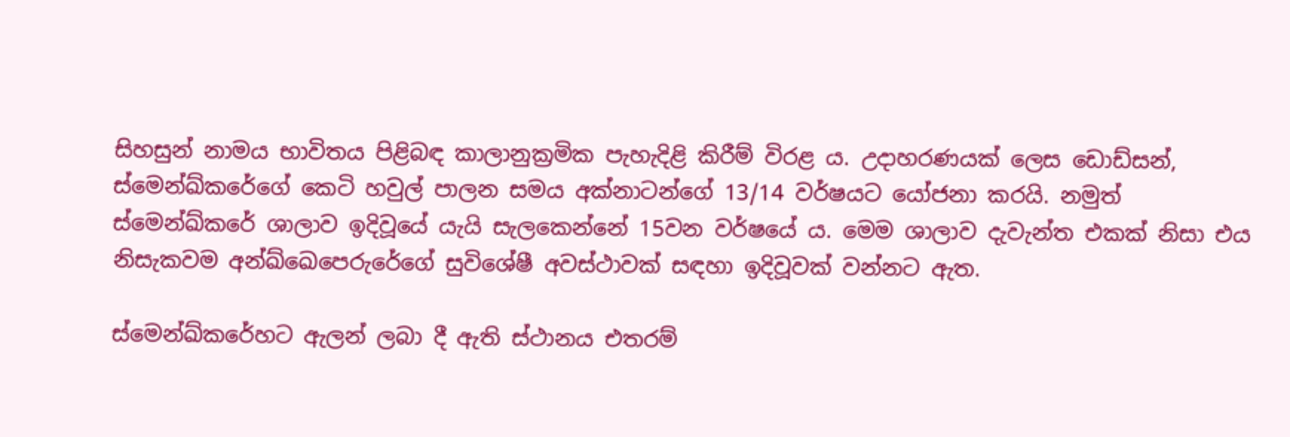සිහසුන් නාමය භාවිතය පිළිබඳ කාලානුක්‍රමික පැහැදිළි කිරීම් විරළ ය. උදාහරණයක් ලෙස ඩොඩ්සන්, ස්මෙන්ඛ්කරේගේ කෙටි හවුල් පාලන සමය අක්නාටන්ගේ 13/14 වර්ෂයට යෝජනා කරයි. නමුත් ස්මෙන්ඛ්කරේ ශාලාව ඉදිවූයේ යැයි සැලකෙන්නේ 15වන වර්ෂයේ ය. මෙම ශාලාව දැවැන්ත එකක් නිසා එය නිසැකවම අන්ඛ්ඛෙපෙරුරේගේ සුවිශේෂී අවස්ථාවක් සඳහා ඉදිවූවක් වන්නට ඇත.

ස්මෙන්ඛ්කරේහට ඇලන් ලබා දී ඇති ස්ථානය එතරම්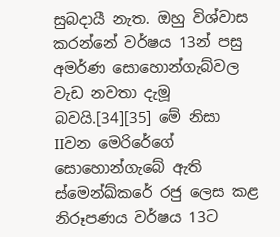සුබදායී නැත. ඔහු විශ්වාස කරන්නේ වර්ෂය 13න් පසු අමර්ණ සොහොන්ගැබ්වල වැඩ නවතා දැමූ බවයි.[34][35] මේ නිසා IIවන මෙරිරේගේ සොහොන්ගැබේ ඇති ස්මෙන්ඛ්කරේ රජු ලෙස කළ නිරූපණය වර්ෂය 13ට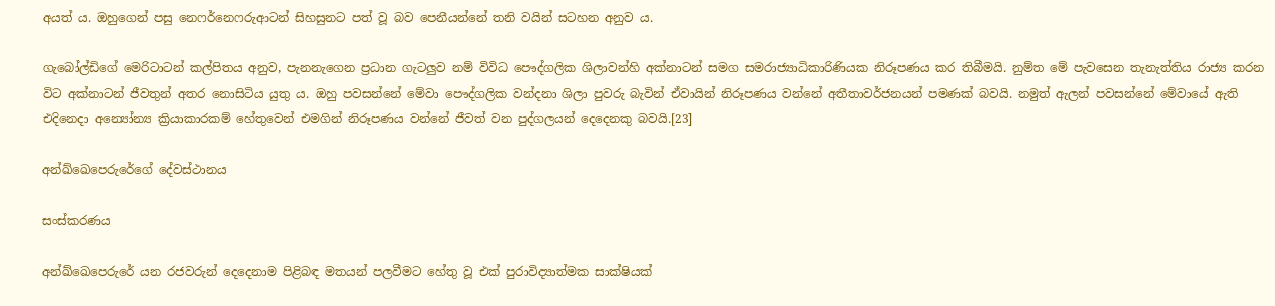අයත් ය. ඔහුගෙන් පසු නෙෆර්නෙෆරුආටන් සිහසුනට පත් වූ බව පෙනීයන්නේ තනි වයින් සටහන අනුව ය.

ගැබෝල්ඩිගේ මෙරිටාටන් කල්පිතය අනුව, පැනනැගෙන ප්‍රධාන ගැටලුව නම් විවිධ පෞද්ගලික ශිලාවන්හි අක්නාටන් සමග සමරාජ්‍යාධිකාරිණියක නිරූපණය කර තිබීමයි. නුම්ත මේ පැවසෙන තැනැත්තිය රාජ්‍ය කරන විට අක්නාටන් ජීවතුන් අතර නොසිටිය යුතු ය. ඔහු පවසන්නේ මේවා පෞද්ගලික වන්දනා ශිලා පුවරු බැවින් ඒවායින් නිරූපණය වන්නේ අතීතාවර්ජනයන් පමණක් බවයි. නමුත් ඇලන් පවසන්නේ මේවායේ ඇති එදිනෙදා අන්‍යෝන්‍ය ක්‍රියාකාරකම් හේතුවෙන් එමගින් නිරූපණය වන්නේ ජීවත් වන පුද්ගලයන් දෙදෙනකු බවයි.[23]

අන්ඛ්ඛෙපෙරුරේගේ දේවස්ථානය

සංස්කරණය

අන්ඛ්ඛෙපෙරුරේ යන රජවරුන් දෙදෙනාම පිළිබඳ මතයන් පලවීමට හේතු වූ එක් පුරාවිද්‍යාත්මක සාක්ෂියක්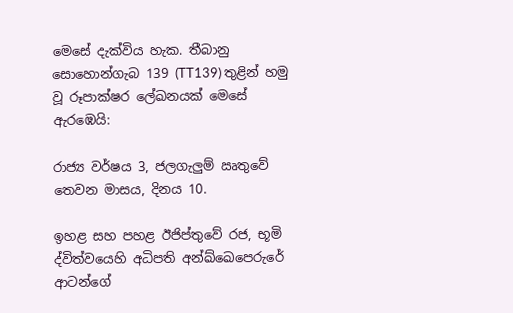මෙසේ දැක්විය හැක. තීබානු සොහොන්ගැබ 139 (TT139) තුළින් හමු වූ රූපාක්ෂර ලේඛනයක් මෙසේ ඇරඹෙයි:

රාජ්‍ය වර්ෂය 3, ජලගැලුම් ඍතුවේ තෙවන මාසය, දිනය 10.

ඉහළ සහ පහළ ඊජිප්තුවේ රජ, භූමි ද්විත්වයෙහි අධිපති අන්ඛ්ඛෙපෙරුරේ ආටන්ගේ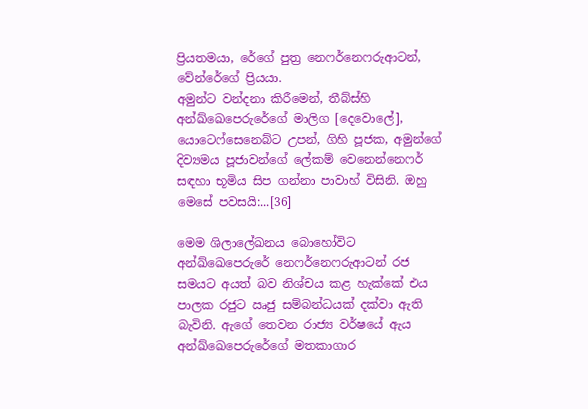ප්‍රියතමයා, රේගේ පුත්‍ර නෙෆර්නෙෆරුආටන්, වේන්රේගේ ප්‍රියයා.
අමුන්ට වන්දනා කිරීමෙන්, තීබ්ස්හි අන්ඛ්ඛෙපෙරුරේගේ මාලිග [දෙවොලේ], යොටෙෆ්සෙනෙබ්ට උපන්, ගිහි පූජක, අමුන්ගේ දිව්‍යමය පූජාවන්ගේ ලේකම් වෙනෙන්නෙෆර් සඳහා භූමිය සිප ගන්නා පාවාහ් විසිනි. ඔහු මෙසේ පවසයි:...[36]

මෙම ශිලාලේඛනය බොහෝවිට අන්ඛ්ඛෙපෙරුරේ නෙෆර්නෙෆරුආටන් රජ සමයට අයත් බව නිශ්චය කළ හැක්කේ එය පාලක රජුට ඍජු සම්බන්ධයක් දක්වා ඇති බැවිනි. ඇගේ තෙවන රාජ්‍ය වර්ෂයේ ඇය අන්ඛ්ඛෙපෙරුරේගේ මතකාගාර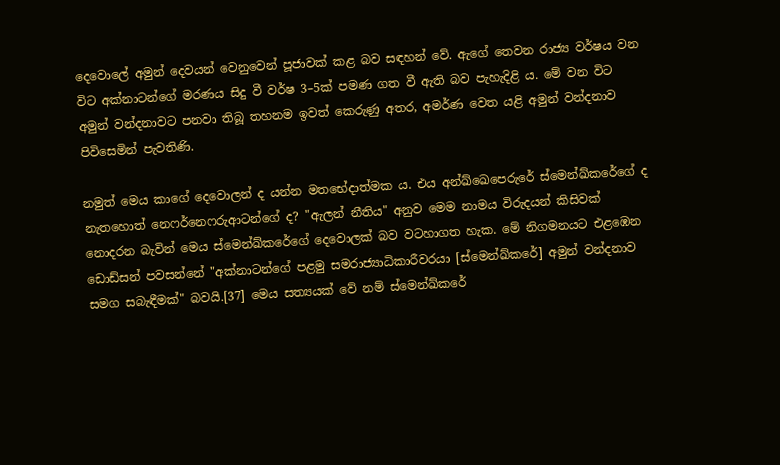දෙවොලේ අමුන් දෙවයන් වෙනුවෙන් පූජාවක් කළ බව සඳහන් වේ. ඇගේ තෙවන රාජ්‍ය වර්ෂය වන විට අක්නාටන්ගේ මරණය සිදු වී වර්ෂ 3–5ක් පමණ ගත වී ඇති බව පැහැදිළි ය. මේ වන විට අමුන් වන්දනාවට පනවා තිබූ තහනම ඉවත් කෙරුණු අතර, අමර්ණ වෙත යළි අමුන් වන්දනාව පිවිසෙමින් පැවතිණි.

නමුත් මෙය කාගේ දෙවොලන් ද යන්න මතභේදාත්මක ය. එය අන්ඛ්ඛෙපෙරුරේ ස්මෙන්ඛ්කරේගේ ද නැතහොත් නෙෆර්නෙෆරුආටන්ගේ ද? "ඇලන් නීතිය" අනුව මෙම නාමය විරුදයන් කිසිවක් නොදරන බැවින් මෙය ස්මෙන්ඛ්කරේගේ දෙවොලක් බව වටහාගත හැක. මේ නිගමනයට එළඹෙන ඩොඩ්සන් පවසන්නේ "අක්නාටන්ගේ පළමු සමරාජ්‍යාධිකාරීවරයා [ස්මෙන්ඛ්කරේ] අමුන් වන්දනාව සමග සබැඳීමක්" බවයි.[37] මෙය සත්‍යයක් වේ නම් ස්මෙන්ඛ්කරේ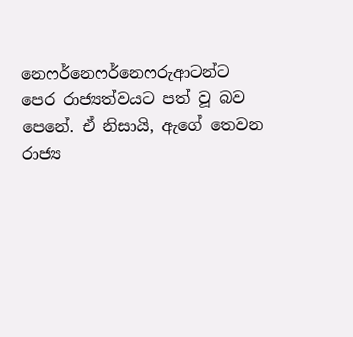නෙෆර්නෙෆර්නෙෆරුආටන්ට පෙර රාජ්‍යත්වයට පත් වූ බව පෙනේ. ඒ නිසායි, ඇගේ තෙවන රාජ්‍ය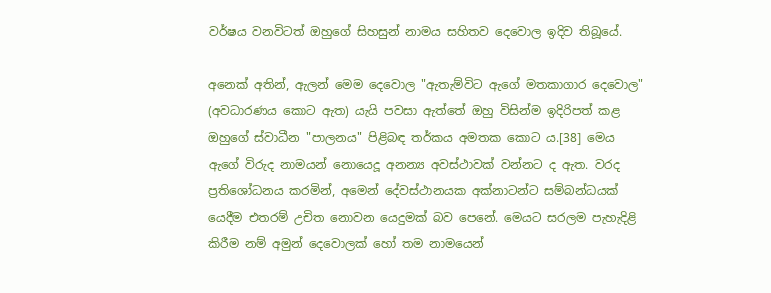වර්ෂය වනවිටත් ඔහුගේ සිහසුන් නාමය සහිතව දෙවොල ඉදිව තිබූයේ.

අනෙක් අතින්, ඇලන් මෙම දෙවොල "ඇතැම්විට ඇගේ මතකාගාර දෙවොල" (අවධාරණය කොට ඇත) යැයි පවසා ඇත්තේ ඔහු විසින්ම ඉදිරිපත් කළ ඔහු‍ගේ ස්වාධීන "පාලනය" පිළිබඳ තර්කය අමතක කොට ය.[38] මෙය ඇගේ විරුද නාමයන් නොයෙදූ අනන්‍ය අවස්ථාවක් වන්නට ද ඇත. වරද ප්‍රතිශෝධනය කරමින්, අමෙන් දේවස්ථානයක අක්නාටන්ට සම්බන්ධයක් යෙදීම එතරම් උචිත නොවන යෙදුමක් බව පෙනේ. මෙයට සරලම පැහැදිළි කිරීම නම් අමුන් දෙවොලක් හෝ තම නාමයෙන්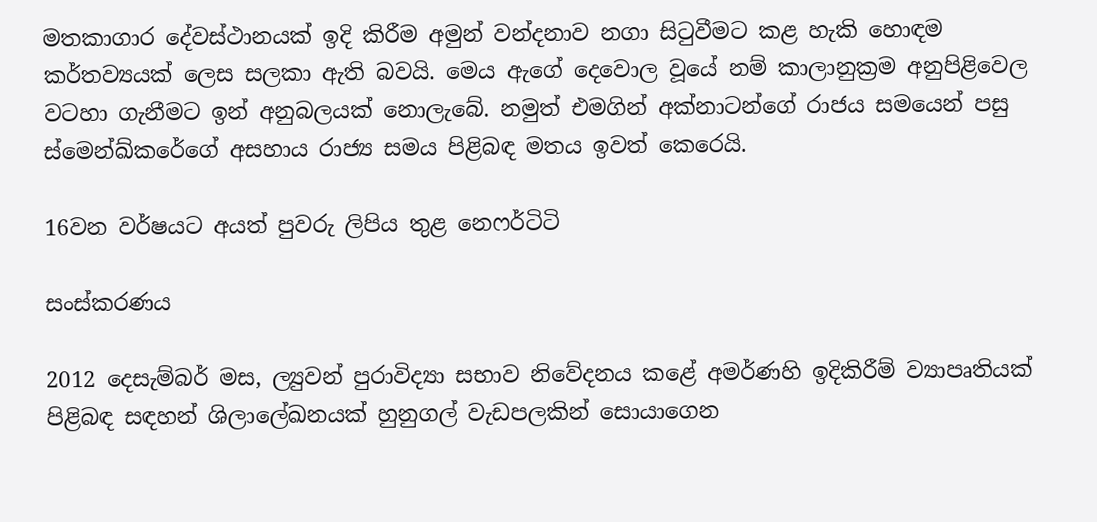මතකාගාර දේවස්ථානයක් ඉදි කිරීම අමුන් වන්දනාව නගා සිටුවීමට කළ හැකි හොඳම කර්තව්‍යයක් ලෙස සලකා ඇති බවයි. මෙය ඇගේ දෙවොල වූයේ නම් කාලානුක්‍රම අනුපිළිවෙල වටහා ගැනීමට ඉන් අනුබලයක් නොලැබේ. නමුත් එමගින් අක්නාටන්ගේ රාජය සමයෙන් පසු ස්මෙන්ඛ්කරේගේ අසහාය රාජ්‍ය සමය පිළිබඳ මතය ඉවත් කෙරෙයි.

16වන වර්ෂයට අයත් පුවරු ලිපිය තුළ නෙෆර්ටිටි

සංස්කරණය

2012 දෙසැම්බර් මස, ල්‍යුවන් පුරාවිද්‍යා සභාව නිවේදනය කළේ අමර්ණහි ඉදිකිරීම් ව්‍යාපෘතියක් පිළිබඳ සඳහන් ශිලාලේඛනයක් හුනුගල් වැඩපලකින් සොයාගෙන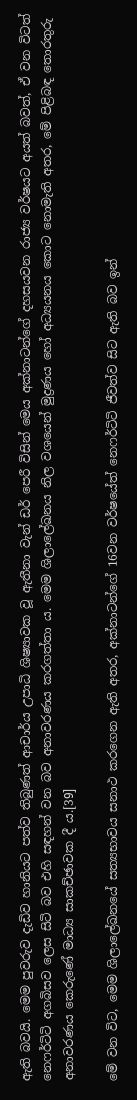ඇති බවයි. මෙම පුවරුව දැඩිව හානියට පත්ව තිබුණත් ආචාර්ය උපාධි ශිෂ්‍යාවක වූ ඇතීනා වැන් ඩර් පෙරී විසින් මෙය අක්නාටන්ගේ දහසයවන රාජ්‍ය වර්ෂයට අයත් බවත්, ඒ වන විටත් නෙෆර්ටිටි අගබිසව ලෙස සිටි බව එහි සඳහන් වන බව අනාවරණය කරගත්තා ය. මෙම ශිලාලේඛනය නිල වශයෙන් මුද්‍රණය හෝ අධ්‍යයනය කොට නොමැති අතර, මේ පිළිබඳ තොරතුරු අනාවරණය කෙරුණේ මාධ්‍ය සාකච්ඡාවක දී ය.[39]

මේ වන විට, මෙම ශිලාලේඛනයේ සත්‍යභාවය සනාථ කරගෙන ඇති අතර, අක්නාටන්ගේ 16වන වර්ෂයේත් නෙෆර්ටිටි ජීවත්ව සිට ඇති බව ඉන්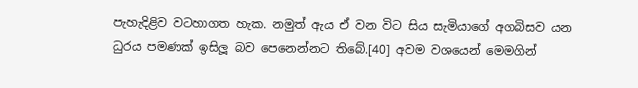පැහැදිළිව වටහාගත හැක. නමුත් ඇය ඒ වන විට සිය සැමියාගේ අගබිසව යන ධුරය පමණක් ඉසිලූ බව පෙනෙන්නට තිබේ.[40] අවම වශයෙන් මෙමගින්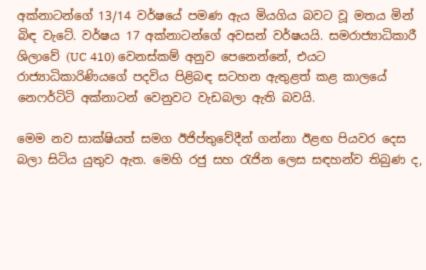අක්නාටන්ගේ 13/14 වර්ෂයේ පමණ ඇය මියගිය බවට වූ මතය මින් බිඳ වැටේ. වර්ෂය 17 අක්නාටන්ගේ අවසන් වර්ෂයයි. සමරාජ්‍යාධිකාරී ශිලාවේ (UC 410) වෙනස්කම් අනුව පෙනෙන්නේ, එයට රාජ්‍යාධිකාරිණියගේ පදවිය පිළිබඳ සටහන ඇතුළත් කළ කාලයේ නෙෆර්ටිටි අක්නාටන් වෙනුවට වැඩබලා ඇති බවයි.

මෙම නව සාක්ෂියත් සමග ඊජිප්තුවේදීන් ගන්නා ඊළඟ පියවර දෙස බලා සිටිය යුතුව ඇත. මෙහි රජු සහ රැජින ලෙස සඳහන්ව තිබුණ ද,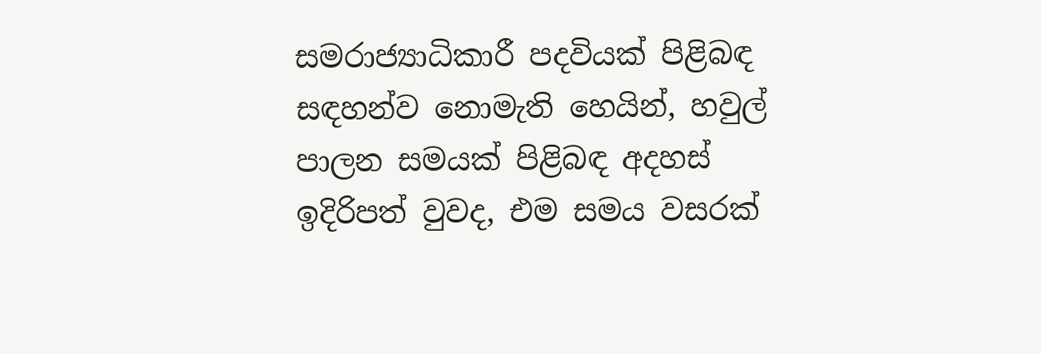සමරාජ්‍යාධිකාරී පදවියක් පිළිබඳ සඳහන්ව නොමැති හෙයින්, හවුල් පාලන සමයක් පිළිබඳ අදහස් ඉදිරිපත් වුවද, එම සමය වසරක්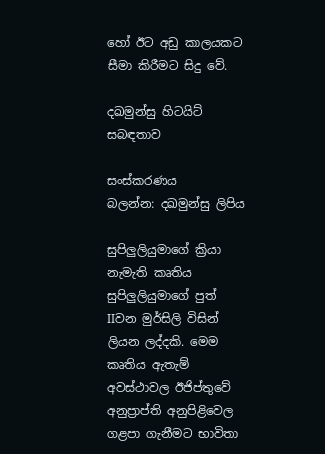හෝ ඊට අඩු කාලයකට සීමා කිරීමට සිදු වේ.

දඛමුන්සු හිටයිට් සබඳතාව

සංස්කරණය
බලන්න: දඛමුන්සු ලිපිය

සුපිලුලියුමාගේ ක්‍රියා නැමැති කෘතිය සුපිලුලියුමාගේ පුත් IIවන මුර්සිලි විසින් ලියන ලද්දකි. මෙම කෘතිය ඇතැම් අවස්ථාවල ඊජිප්තුවේ අනුප්‍රාප්ති අනුපිළිවෙල ගළපා ගැනීමට භාවිතා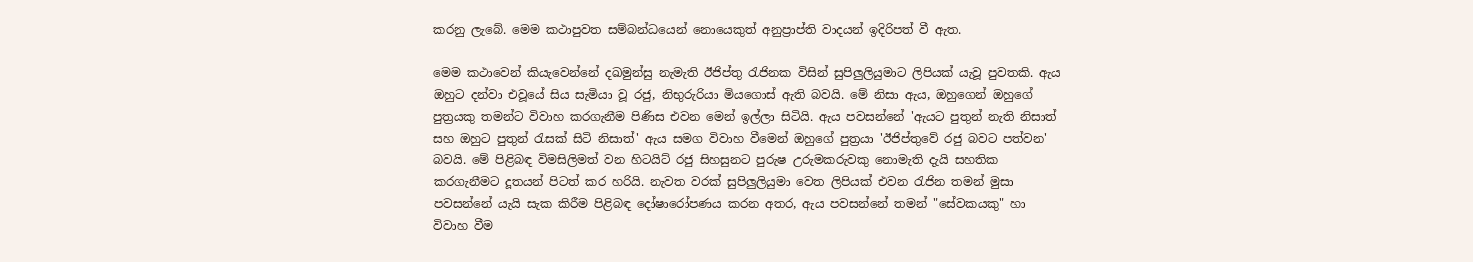කරනු ලැබේ. මෙම කථාපුවත සම්බන්ධයෙන් නොයෙකුත් අනුප්‍රාප්ති වාදයන් ඉදිරිපත් වී ඇත.

මෙම කථාවෙන් කියැවෙන්නේ දඛමුන්සු නැමැති ඊජිප්තු රැජිනක විසින් සුපිලුලියුමාට ලිපියක් යැවූ පුවතකි. ඇය ඔහුට දන්වා එවූයේ සිය සැමියා වූ රජු, නිභුරුරියා මියගොස් ඇති බවයි. මේ නිසා ඇය, ඔහුගෙන් ඔහුගේ පුත්‍රයකු තමන්ට විවාහ කරගැනීම පිණිස එවන මෙන් ඉල්ලා සිටියි. ඇය පවසන්නේ 'ඇයට පුතුන් නැති නිසාත් සහ ඔහුට පුතුන් රැසක් සිටි නිසාත්' ඇය සමග විවාහ වීමෙන් ඔහුගේ පුත්‍රයා 'ඊජිප්තුවේ රජු බවට පත්වන' බවයි. මේ පිළිබඳ විමසිලිමත් වන හිටයිට් රජු සිහසුනට පුරුෂ උරුමකරුවකු නොමැති දැයි සහතික කරගැනීමට දූතයන් පිටත් කර හරියි. නැවත වරක් සුපිලුලියුමා වෙත ලිපියක් එවන රැජින තමන් මුසා පවසන්නේ යැයි සැක කිරීම පිළිබඳ දෝෂාරෝපණය කරන අතර, ඇය පවසන්නේ තමන් "සේවකයකු" හා විවාහ වීම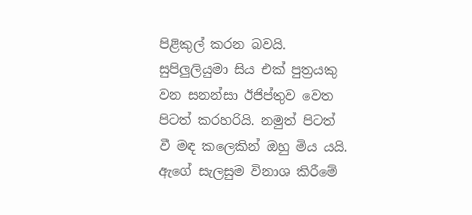පිළිකුල් කරන බවයි. සුපිලුලියුමා සිය එක් පුත්‍රයකු වන සනන්සා ඊජිප්තුව වෙත පිටත් කරහරියි. නමුත් පිටත් වී මඳ කලෙකින් ඔහු මිය යයි. ඇගේ සැලසුම විනාශ කිරීමේ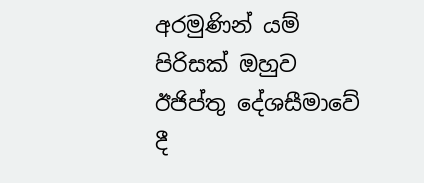අරමුණින් යම් පිරිසක් ඔහුව ඊජිප්තු දේශසීමාවේ දී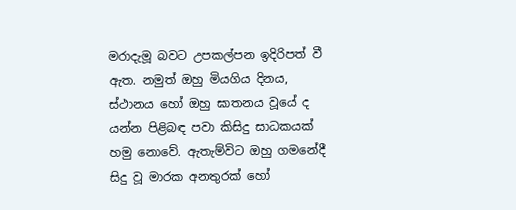මරාදැමූ බවට උපකල්පන ඉදිරිපත් වී ඇත. නමුත් ඔහු මියගිය දිනය, ස්ථානය හෝ ඔහු ඝාතනය වූයේ ද යන්න පිළිබඳ පවා කිසිදු සාධකයක් හමු නොවේ. ඇතැම්විට ඔහු ගමනේදී සිදු වූ මාරක අනතුරක් හෝ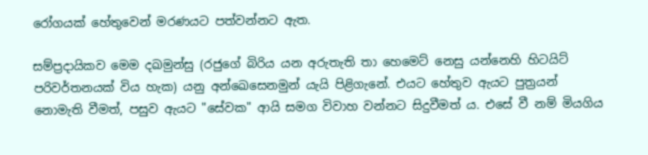රෝගයක් හේතුවෙන් මරණයට පත්වන්නට ඇත.

සම්ප්‍රදායිකව මෙම දඛමුන්සු (රජුගේ බිරිය යන අරුතැති තා හෙමෙට් නෙසු යන්නෙහි හිටයිට් පරිවර්තනයක් විය හැක) යනු අන්ඛෙසෙනමුන් යැයි පිළිගැනේ. එයට හේතුව ඇයට පුත්‍රයන් නොමැති වීමත්, පසුව ඇයට "සේවක" ආයි සමග විවාහ වන්නට සිදුවීමත් ය. එසේ වී නම් මියගිය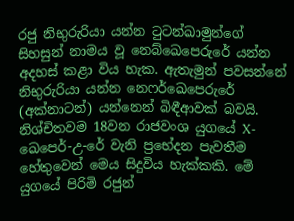රජු නිභුරු‍රියා යන්න ටුටන්ඛාමුන්ගේ සිහසුන් නාමය වූ නෙබ්ඛෙපෙරුරේ යන්න අදහස් කළා විය හැක. ඇතැමුන් පවසන්නේ නිභුරුරියා යන්න නෙෆර්ඛෙපෙරුරේ (අක්නාටන්) යන්නෙන් බිඳීආවක් බවයි. නිශ්චිතවම 18වන රාජවංශ යුගයේ X-ඛෙපෙර්-උ-රේ වැනි ප්‍රභේදන පැවතීම හේතුවෙන් මෙය සිදුවිය හැක්කකි. මේ යුගයේ පිරිමි රජුන්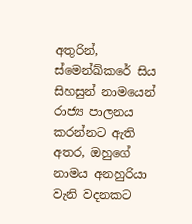අතුරින්, ස්මෙන්ඛ්කරේ සිය සිහසුන් නාමයෙන් රාජ්‍ය පාලනය කරන්නට ඇති අතර, ඔහුගේ නාමය අනහුරියා වැනි වදනකට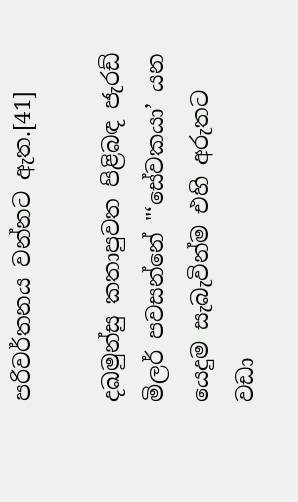පරිවර්තනය වන්නට ඇත.[41]

දඛමුන්සු කතාපුවත පිළිබඳ ජැරඩ් මිලර් පවසන්නේ "‘සේවකයා’ යන යෙදුම සැබැවින්ම එහි අරුතට වඩා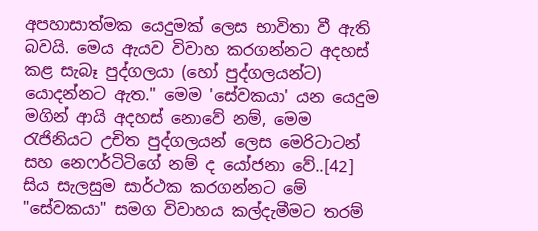අපහාසාත්මක යෙදුමක් ලෙස භාවිතා වී ඇති බවයි. මෙය ඇයව විවාහ කරගන්නට අදහස් කළ සැබෑ පුද්ගලයා (හෝ පුද්ගලයන්ට) යොදන්නට ඇත." මෙම 'සේවකයා' යන යෙදුම මගින් ආයි අදහස් නොවේ නම්, මෙම රැජිනියට උචිත පුද්ගලයන් ලෙස මෙරිටාටන් සහ නෙෆර්ටිටිගේ නම් ද යෝජනා වේ..[42] සිය සැලසුම සාර්ථක කරගන්නට මේ "සේවකයා" සමග විවාහය කල්දැමීම‍ට තරම්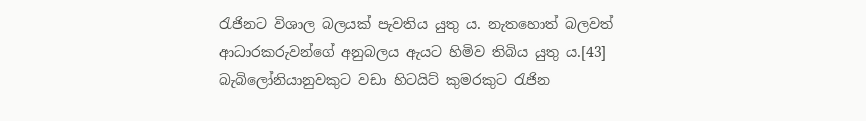රැජිනට විශාල බලයක් පැවතිය යුතු ය. නැතහොත් බලවත් ආධාරකරුවන්ගේ අනුබලය ඇයට හිමිව තිබිය යුතු ය.[43] බැබිලෝනියානුවකුට වඩා හිටයිට් කුමරකුට රැජින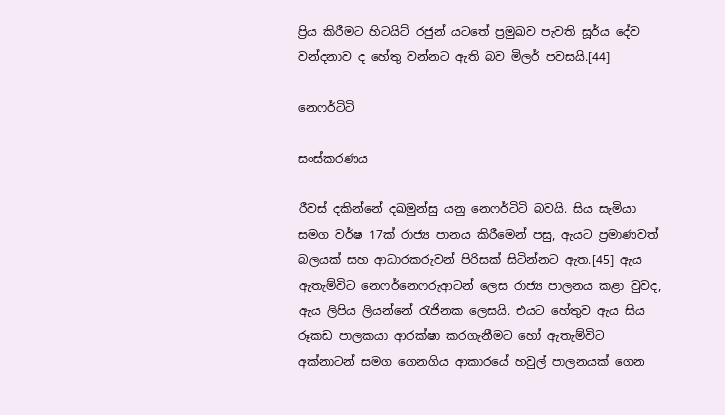ප්‍රිය කිරීමට හිටයිට් රජුන් යටතේ ප්‍රමුඛව පැවති සූර්ය දේව වන්දනාව ද හේතු වන්නට ඇති බව මිලර් පවසයි.[44]

නෙෆර්ටිටි

සංස්කරණය

රීවස් දකින්නේ දඛමුන්සු යනු නෙෆර්ටිටි බවයි. සිය සැමියා සමග වර්ෂ 17ක් රාජ්‍ය පානය කිරීමෙන් පසු, ඇයට ප්‍රමාණවත් බලයක් සහ ආධාරකරුවන් පිරිසක් සිටින්නට ඇත.[45] ඇය ඇතැම්විට නෙෆර්නෙෆරුආටන් ලෙස රාජ්‍ය පාලනය කළා වුවද, ඇය ලිපිය ලියන්නේ රැජිනක ලෙසයි. එයට හේතුව ඇය සිය රූකඩ පාලකයා ආරක්ෂා කරගැනීමට හෝ ඇතැම්විට අක්නාටන් සමග ගෙනගිය ආකාරයේ හවුල් පාලනයක් ගෙන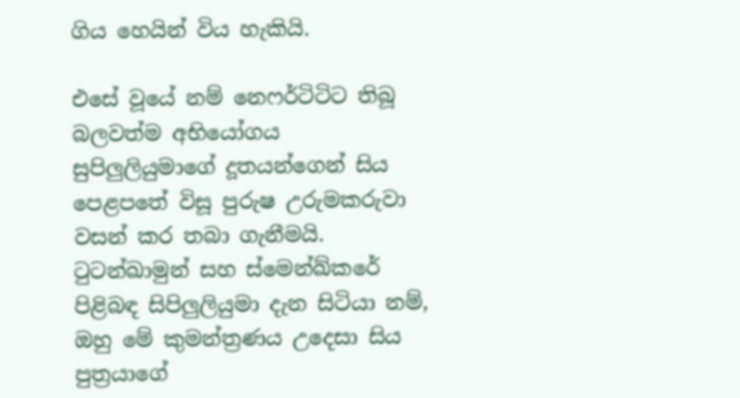ගිය හෙයින් විය හැකියි.

එසේ වූයේ නම් නෙෆර්ටිටිට තිබූ බලවත්ම අභියෝගය සුපිලුලියුමාගේ දූතයන්ගෙන් සිය පෙළපතේ විසූ පුරුෂ උරුමකරුවා වසන් කර තබා ගැනීමයි. ටුටන්ඛාමුන් සහ ස්මෙන්ඛ්කරේ පිළිබඳ සිපිලුලියුමා දැන සිටියා නම්, ඔහු මේ කුමන්ත්‍රණය උදෙසා සිය පුත්‍රයාගේ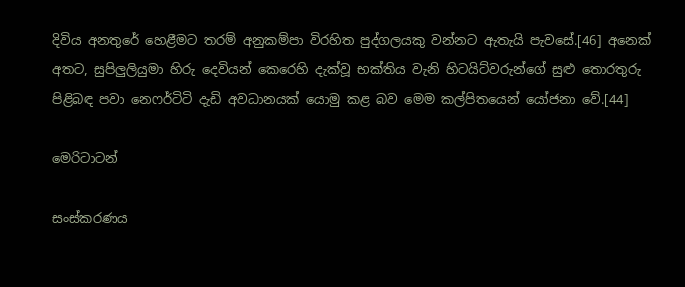දිවිය අනතුරේ හෙළීමට තරම් අනුකම්පා විරහිත පුද්ගලයකු වන්නට ඇතැයි පැවසේ.[46] අනෙක් අතට, සුපිලුලියුමා හිරු දෙවියන් කෙරෙහි දැක්වූ භක්තිය වැනි හිටයිට්වරුන්ගේ සුළු තොරතුරු පිළිබඳ පවා නෙෆර්ටිටි දැඩි අවධානයක් යොමු කළ බව මෙම කල්පිතයෙන් යෝජනා වේ.[44]

මෙරිටාටන්

සංස්කරණය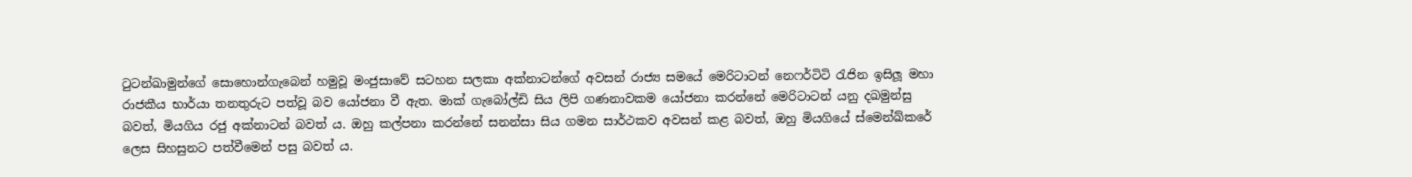ටුටන්ඛාමුන්ගේ සොහොන්ගැබෙන් හමුවූ මංජුසාවේ සටහන සලකා අක්නාටන්ගේ අවසන් රාජ්‍ය සමයේ මෙරිටාටන් නෙෆර්ටිටි රැජින ඉසිලූ මහා රාජකීය භාර්යා තනතුරුට පත්වූ බව යෝජනා වී ඇත. මාක් ගැබෝල්ඩි සිය ලිපි ගණනාවකම යෝජනා කරන්නේ මෙරිටාටන් යනු දඛමුන්සු බවත්, මියගිය රජු අක්නාටන් බවත් ය. ඔහු කල්පනා කරන්නේ සනන්සා සිය ගමන සාර්ථකව අවසන් ‍කළ බවත්, ඔහු මියගියේ ස්මෙන්ඛ්කරේ ලෙස සිහසුනට පත්වීමෙන් පසු බවත් ය.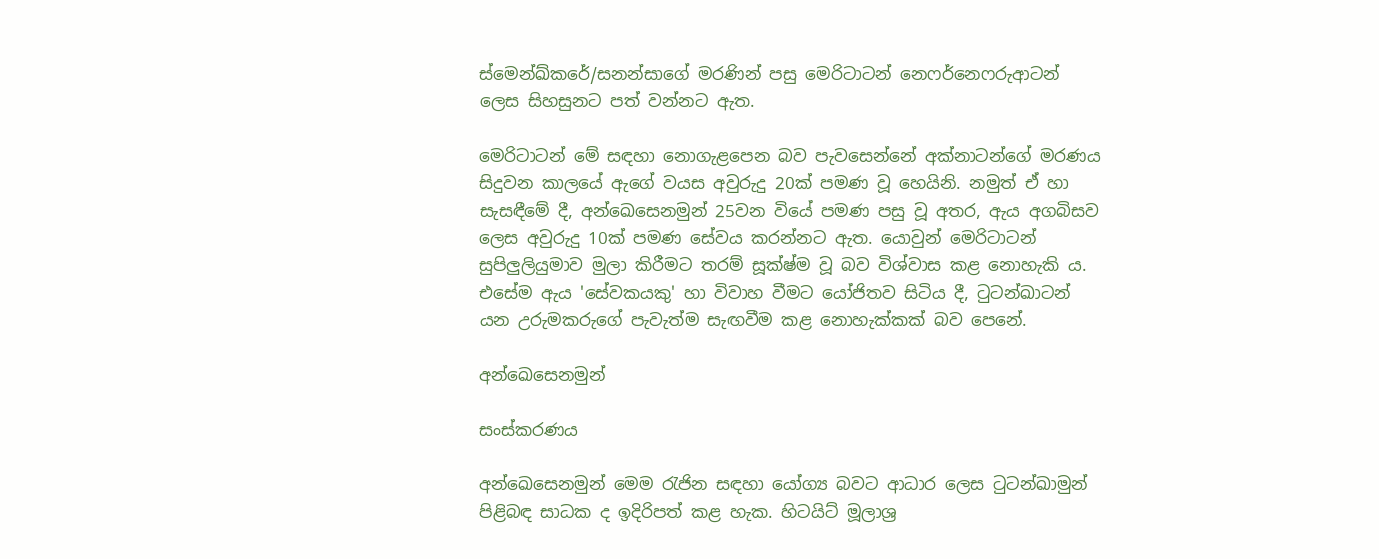ස්මෙන්ඛ්කරේ/සනන්සාගේ මරණින් පසු මෙරිටාටන් නෙෆර්නෙෆරුආටන් ලෙස සිහසුනට පත් වන්නට ඇත.

මෙරිටාටන් මේ සඳහා නොගැළපෙන බව පැවසෙන්නේ අක්නාටන්ගේ මරණය සිදුවන කාලයේ ඇගේ වයස අවුරුදු 20ක් පමණ වූ හෙයිනි. නමුත් ඒ හා සැසඳීමේ දී, අන්ඛෙසෙනමුන් 25වන වියේ පමණ පසු වූ අතර, ඇය අගබිසව ලෙස අවුරුදු 10ක් පමණ සේවය කරන්නට ඇත. යොවුන් මෙරිටාටන් සුපිලුලියුමාව මුලා කිරීමට තරම් සූක්ෂ්ම වූ බව විශ්වාස කළ නොහැකි ය. එසේම ඇය 'සේවකයකු' හා විවාහ වීමට යෝජිතව සිටිය දී, ටුටන්ඛාටන් යන උරුමකරුගේ පැවැත්ම සැඟවීම කළ නොහැක්කක් බව පෙනේ.

අන්ඛෙසෙනමුන්

සංස්කරණය

අන්ඛෙසෙනමුන් මෙම රැජින සඳහා යෝග්‍ය බවට ආධාර ලෙස ටුටන්ඛාමුන් පිළිබඳ සාධක ද ඉදිරිපත් කළ හැක. හිටයිට් මූලාශ්‍ර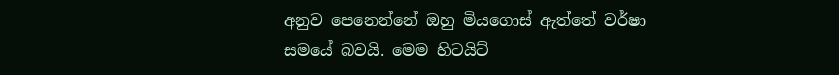අනුව පෙනෙන්නේ ඔහු මියගොස් ඇත්තේ වර්ෂා සමයේ බවයි. මෙම හිටයිට්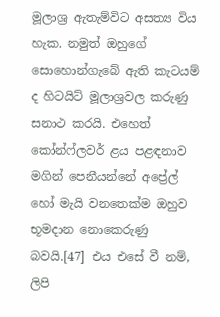මූලාශ්‍ර ඇතැම්විට අසත්‍ය විය හැක. නමුත් ඔහුගේ සොහොන්ගැබේ ඇති කැටයම් ද හිටයිට් මූලාශ්‍රවල කරුණු සනාථ කරයි. එහෙත් කෝන්ෆ්ලවර් ළය පළඳනාව මගින් පෙනීයන්නේ අප්‍රේල් හෝ මැයි වනතෙක්ම ඔහුව භූමදාන නොකෙරුණු බවයි.[47] එය එසේ වී නම්, ලිපි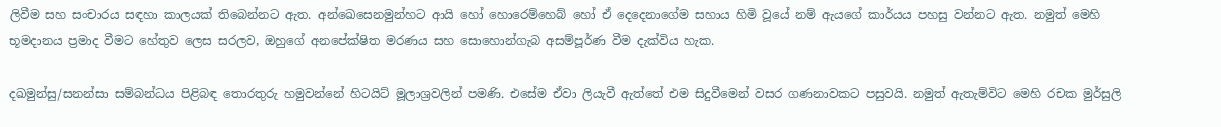ලිවීම සහ සංචාරය සඳහා කාලයක් තිබෙන්නට ඇත. අන්ඛෙසෙනමුන්හට ආයි හෝ හොරෙම්හෙබ් හෝ ඒ දෙදෙනාගේම සහාය හිමි වූයේ නම් ඇයගේ කාර්යය පහසු වන්නට ඇත. නමුත් මෙහි භූමදානය ප්‍රමාද වීමට හේතුව ලෙස සරලව, ඔහුගේ අනපේක්ෂිත මරණය සහ සොහොන්ගැබ අසම්පූර්ණ වීම දැක්විය හැක.

දඛමුන්සු/සනන්සා සම්බන්ධය පිළිබඳ තොරතුරු හමුවන්නේ හිටයිට් මූලාශ්‍රවලින් පමණි. එසේම ඒවා ලියැවී ඇත්තේ එම සිදුවීමෙන් වසර ගණනාවකට පසුවයි. නමුත් ඇතැම්විට මෙහි රචක මුර්සුලි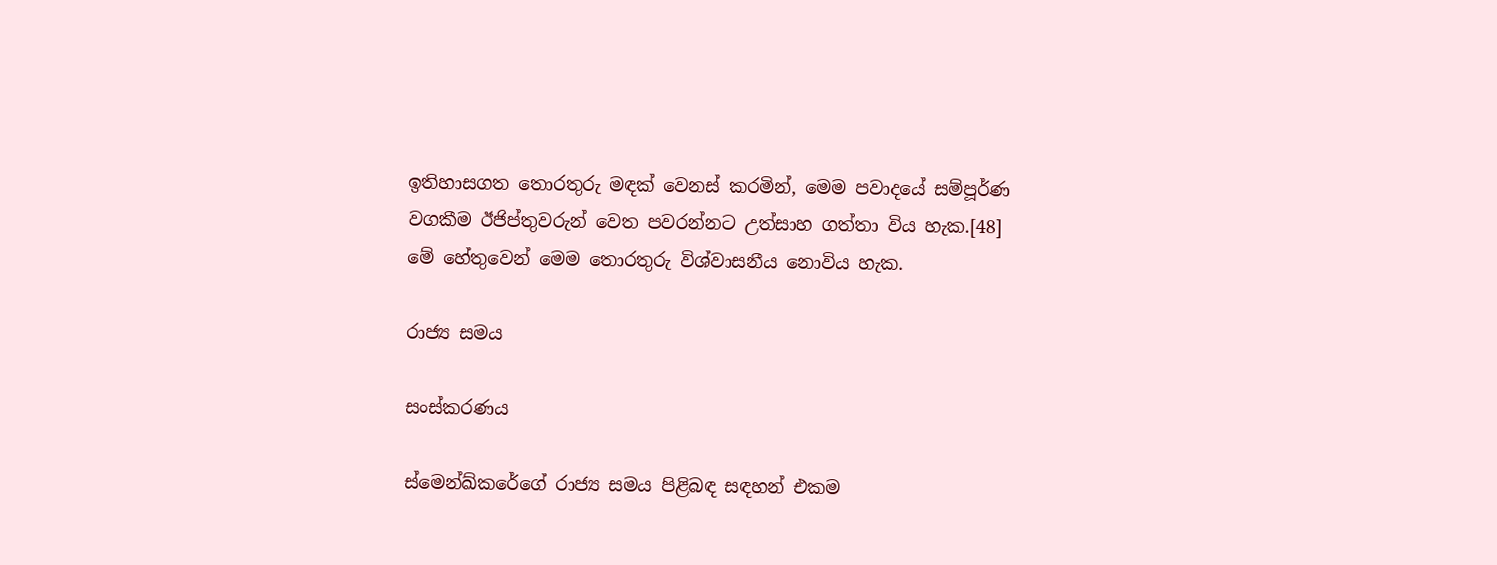ඉතිහාසගත තොරතුරු මඳක් වෙනස් කරමින්, මෙම පවාදයේ සම්පූර්ණ වගකීම ඊජිප්තුවරුන් වෙත පවරන්නට උත්සාහ ගත්තා විය හැක.[48] මේ හේතුවෙන් මෙම තොරතුරු විශ්වාසනීය නොවිය හැක.

රාජ්‍ය සමය

සංස්කරණය

ස්මෙන්ඛ්කරේගේ රාජ්‍ය සමය පිළිබඳ සඳහන් එකම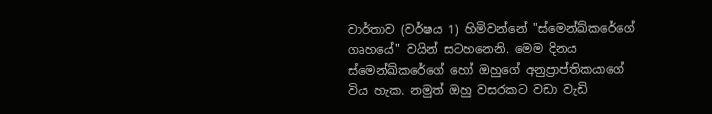වාර්තාව (වර්ෂය 1) හිමිවන්නේ "ස්මෙන්ඛ්කරේගේ ගෘහයේ" වයින් සටහනෙනි. මෙම දිනය ස්මෙන්ඛ්කරේගේ හෝ ඔහුගේ අනුප්‍රාප්තිකයාගේ විය හැක. නමුත් ඔහු වසරකට වඩා වැඩි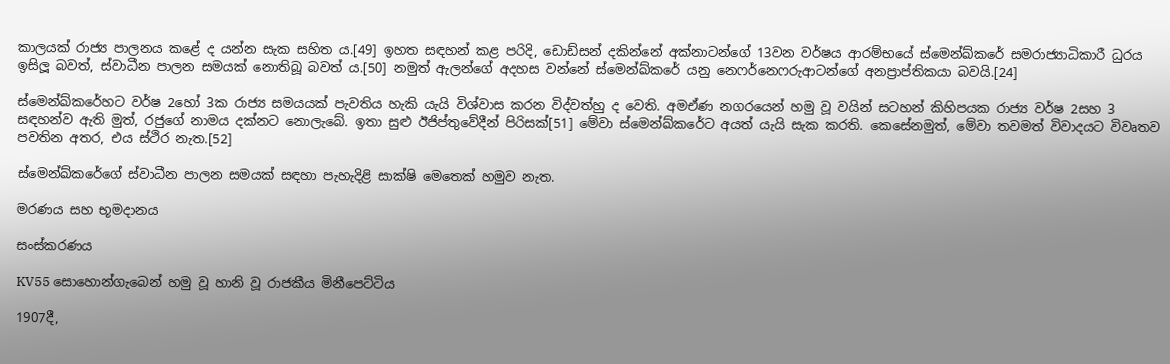කාලයක් රාජ්‍ය පාලනය කළේ ද යන්න සැක සහිත ය.[49] ඉහත සඳහන් කළ පරිදි, ඩොඩ්සන් දකින්නේ අක්නාටන්ගේ 13වන වර්ෂ‍ය ආරම්භයේ ස්මෙන්ඛ්කරේ සමරාජ්‍යාධිකාරී ධුරය ඉසිලූ බවත්, ස්වාධීන පාලන සමයක් නොතිබූ බවත් ය.[50] නමුත් ඇලන්ගේ අදහස වන්නේ ස්මෙන්ඛ්කරේ යනු නෙෆර්නෙෆරුආටන්ගේ අනප්‍රාප්තිකයා බවයි.[24]

ස්මෙන්ඛ්කරේහට වර්ෂ 2හෝ 3ක රාජ්‍ය සමයයක් පැවතිය හැකි යැයි විශ්වාස කරන විද්වත්හු ද වෙති. අමඒණ නගරයෙන් හමු වූ වයින් සටහන් කිහිපයක රාජ්‍ය වර්ෂ 2සහ 3 සඳහන්ව ඇති මුත්, රජුගේ නාමය දක්නට නොලැබේ. ඉතා සුළු ඊජිප්තුවේදීන් පිරිසක්[51] මේවා ස්මෙන්ඛ්කරේට අයත් යැයි සැක කරති. කෙසේනමුත්, මේවා තවමත් විවාදයට විවෘතව පවතින අතර, එය ස්ථිර නැත.[52]

ස්මෙන්ඛ්කරේගේ ස්වාධීන පාලන සමයක් සඳහා පැහැදිළි සාක්ෂි මෙතෙක් හමුව නැත.

මරණය සහ භූමදානය

සංස්කරණය

KV55 සොහොන්ගැබෙන් හමු වූ හානි වූ රාජකීය මිනීපෙට්ටිය

1907දී,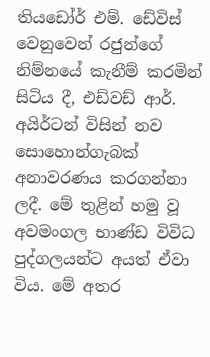තියඩෝර් එම්. ඩේවිස් වෙනුවෙන් රජුන්ගේ නිම්නයේ කැනීම් කරමින් සිටිය දී, එඩ්වඩ් ආර්. අයිර්ටන් විසින් නව සොහොන්ගැබක් අනාවරණය කරගන්නා ලදී. මේ තුළින් හමු වූ අවමංගල භාණ්ඩ විවිධ පුද්ගලයන්ට අයත් ඒවා විය. මේ අතර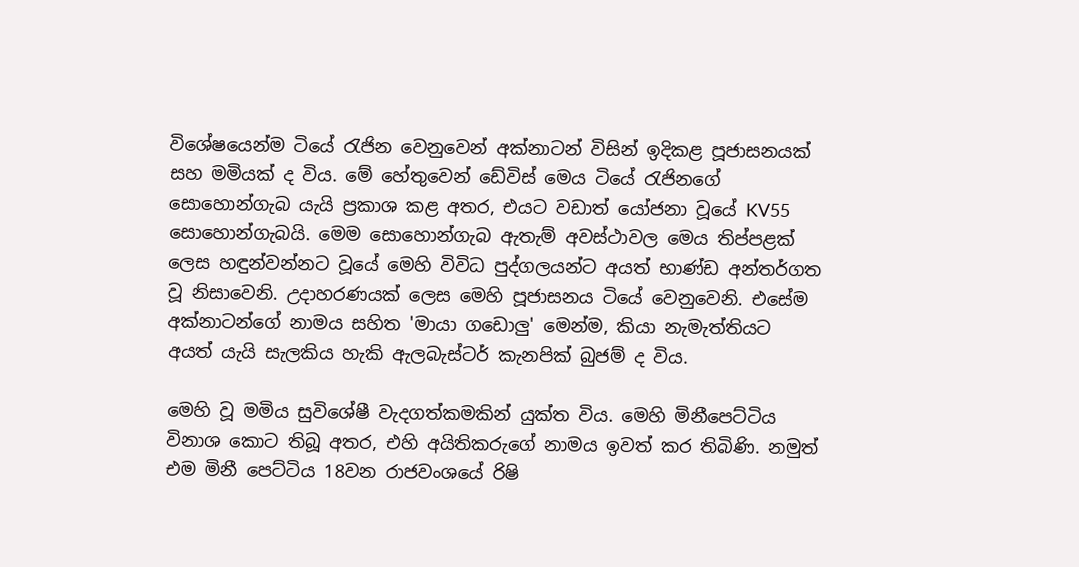විශේෂයෙන්ම ටියේ රැජින වෙනුවෙන් අක්නාටන් විසින් ඉදිකළ පූජාසනයක් සහ මමියක් ද විය. මේ හේතුවෙන් ඩේවිස් මෙය ටියේ රැජිනගේ සොහොන්ගැබ යැයි ප්‍රකාශ කළ අතර, එයට වඩාත් යෝජනා වූයේ KV55 සොහොන්ගැබයි. මෙම සොහොන්ගැබ ඇතැම් අවස්ථාවල මෙය තිප්පළක් ලෙස හඳුන්වන්නට වූයේ මෙහි විවිධ පුද්ගලයන්ට අයත් භාණ්ඩ අන්තර්ගත වූ නිසාවෙනි. උදාහරණයක් ලෙස මෙහි පූජාසනය ටියේ වෙනුවෙනි. එසේම අක්නාටන්ගේ නාමය සහිත 'මායා ගඩොලු' මෙන්ම, කියා නැමැත්තියට අයත් යැයි සැලකිය හැකි ඇලබැස්ටර් කැනපික් බුජම් ද විය.

මෙහි වූ මමිය සුවිශේෂී වැදගත්කමකින් යුක්ත විය. මෙහි මිනීපෙට්ටිය විනාශ කොට තිබූ අතර, එහි අයිතිකරුගේ නාමය ඉවත් කර තිබිණි. නමුත් එම මිනී පෙට්ටිය 18වන රාජවංශයේ රිෂි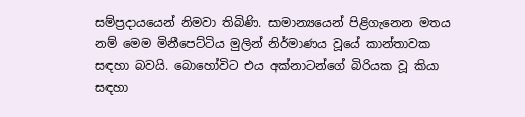සම්ප්‍රදායයෙන් නිමවා තිබිණි. සාමාන්‍යයෙන් පිළිගැනෙන මතය නම් මෙම මිනීපෙට්ටිය මුලින් නිර්මාණය වූයේ කාන්තාවක සඳහා බවයි. බොහෝවිට එය අක්නාටන්ගේ බිරියක වූ කියා සඳහා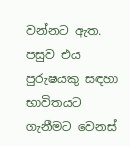වන්නට ඇත. පසුව එය පුරුෂයකු සඳහා භාවිතයට ගැනීමට වෙනස්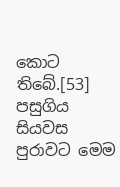කොට තිබේ.[53] පසුගිය සියවස පුරාවට මෙම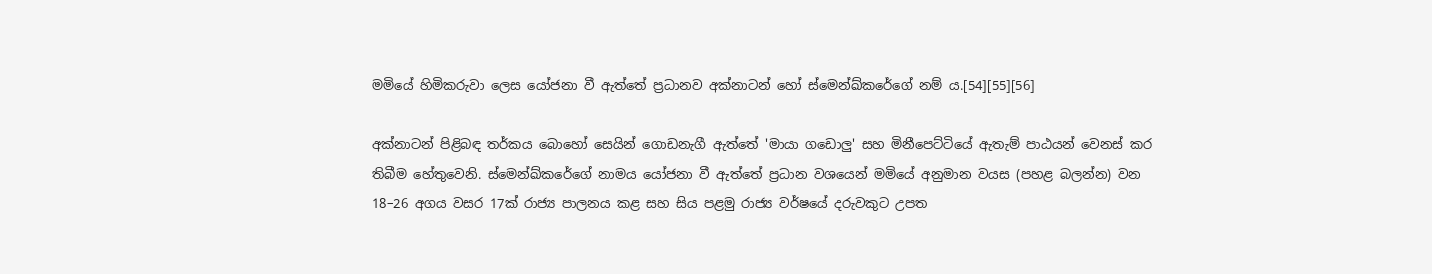මමියේ හිමිකරුවා ලෙස යෝජනා වී ඇත්තේ ප්‍රධානව අක්නාටන් හෝ ස්මෙන්ඛ්කරේගේ නම් ය.[54][55][56]

අක්නාටන් පිළිබඳ තර්කය බොහෝ සෙයින් ගොඩනැගී ඇත්තේ 'මායා ගඩොලු' සහ මිනීපෙට්ටියේ ඇතැම් පාඨයන් වෙනස් කර තිබීම හේතුවෙනි‍. ස්මෙන්ඛ්කරේගේ නාමය යෝජනා වී ඇත්තේ ප්‍රධාන වශයෙන් මමියේ අනුමාන වයස (පහළ බලන්න) වන 18–26 අගය වසර 17ක් රාජ්‍ය පාලනය කළ සහ සිය පළමු රාජ්‍ය වර්ෂයේ දරුවකුට උපත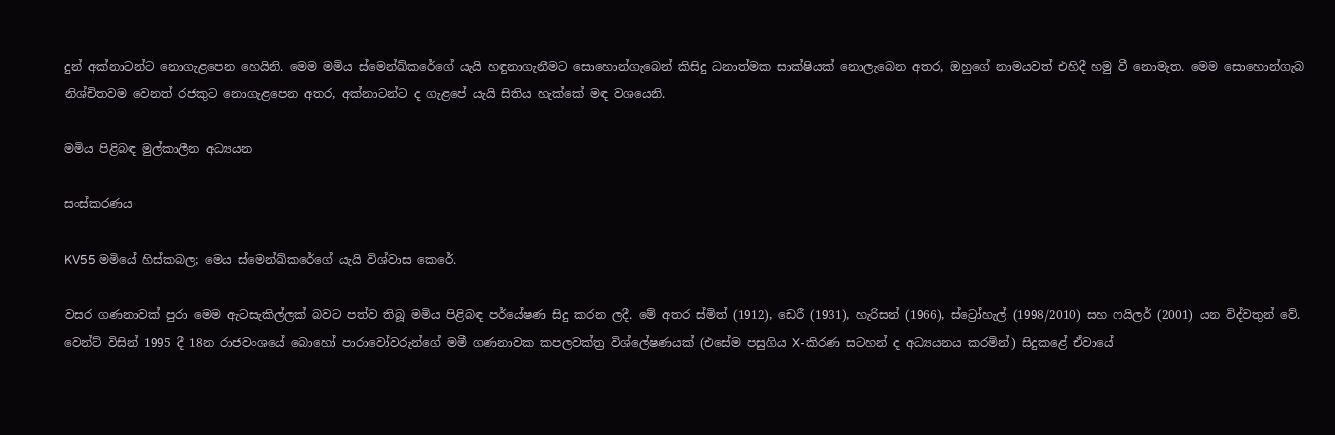දුන් අක්නාටන්ට නොගැළපෙන හෙයිනි. මෙම මමිය ස්මෙන්ඛ්කරේගේ යැයි හඳුනාගැනීමට සොහොන්ගැබෙන් කිසිදු ධනාත්මක සාක්ෂියක් නොලැබෙන අතර, ඔහුගේ නාමයවත් එහිදී හමු වී නොමැත. මෙම සොහොන්ගැබ නිශ්චිතවම වෙනත් රජකුට නොගැළපෙන අතර, අක්නාටන්ට ද ගැළපේ යැයි සිතිය හැක්කේ මඳ වශයෙනි.

මමිය පිළිබඳ මුල්කාලීන අධ්‍යයන

සංස්කරණය

KV55 මමියේ හිස්කබල; මෙය ස්මෙන්ඛ්කරේගේ යැයි විශ්වාස කෙරේ.

වසර ගණනාවක් පුරා මෙම ඇටසැකිල්ලක් බවට පත්ව තිබූ මමිය පිළිබඳ පර්යේෂණ සිදු කරන ලදී. මේ අතර ස්මිත් (1912), ඩෙරී (1931), හැරිසන් (1966), ස්ට්‍රෝහැල් (1998/2010) සහ ෆයිලර් (2001) යන විද්වතුන් වේ. වෙන්ට් විසින් 1995 දී 18න රාජවංශයේ බොහෝ පාරාවෝවරුන්ගේ මමී ගණනාවක කපලවක්ත්‍ර විශ්ලේෂණයක් (එසේම පසුගිය X-කිරණ සටහන් ද අධ්‍යයනය කරමින්) සිදුකළේ ඒවායේ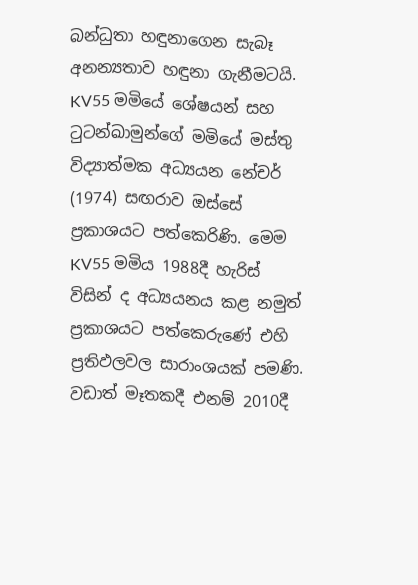බන්ධුතා හඳුනාගෙන සැබෑ අනන්‍යතාව හඳුනා ගැනීමටයි. KV55 මමියේ ශේෂයන් සහ ටුටන්ඛාමුන්ගේ මමියේ මස්තු විද්‍යාත්මක අධ්‍යයන නේචර් (1974) සඟරාව ඔස්සේ ප්‍රකාශයට පත්කෙරිණි. මෙම KV55 මමිය 1988දී හැරිස් විසින් ද අධ්‍යයනය කළ නමුත් ප්‍රකාශයට පත්කෙරු‍ණේ එහි ප්‍රතිඵලවල සාරාංශයක් පමණි. වඩාත් මෑතකදී එනම් 2010දී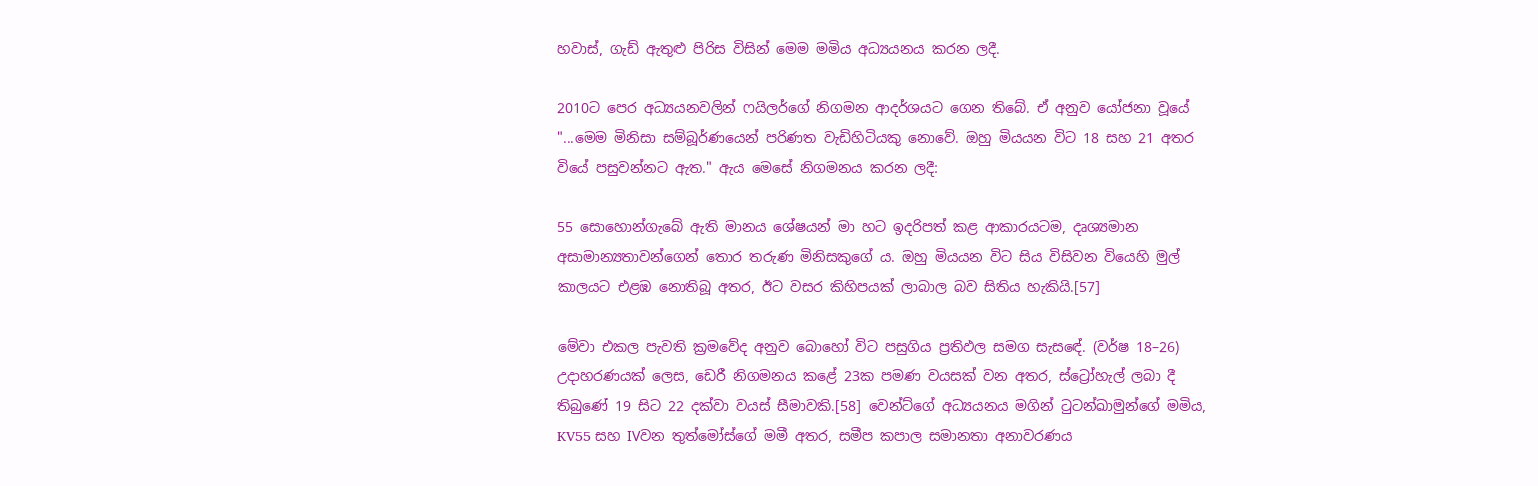හවාස්, ගැඩ් ඇතුළු පිරිස විසින් මෙම මමිය අධ්‍යයනය කරන ලදී.

2010ට පෙර අධ්‍යයනවලින් ෆයිලර්ගේ නිගමන ආදර්ශයට ගෙන තිබේ. ඒ අනුව යෝජනා වූයේ "...මෙම මිනිසා සම්බූර්ණයෙන් පරිණත වැඩිහිටියකු නොවේ. ඔහු මියයන විට 18 සහ 21 අතර වියේ පසුවන්නට ඇත." ඇය මෙසේ නිගමනය කරන ලදී:

55 සොහොන්ගැබේ ඇති මානය ශේෂයන් මා හට ඉදරිපත් කළ ආකාරයටම, දෘශ්‍යමාන අසාමාන්‍යතාවන්ගෙන් තොර තරුණ මිනිසකුගේ ය. ඔහු මියයන විට සිය විසිවන වියෙහි මුල් කාලයට එළඹ නොතිබූ අතර, ඊට වසර කිහිපයක් ලාබාල බව සිතිය හැකියි.[57]

මේවා එකල පැවති ක්‍රමවේද අනුව බොහෝ විට පසුගිය ප්‍රතිඵල සමග සැස‍ඳේ. (වර්ෂ 18–26) උදාහරණයක් ලෙස, ඩෙරී නිගමනය කළේ 23ක පමණ වයසක් වන අතර, ස්ට්‍රෝහැල් ලබා දී තිබුණේ 19 සිට 22 දක්වා වයස් සීමාවකි.[58] වෙන්ට්ගේ අධ්‍යයනය මගින් ටුටන්ඛාමුන්ගේ මමිය, KV55 සහ IVවන තුත්මෝස්ගේ මමී අතර, සමීප කපාල සමානතා අනාවරණය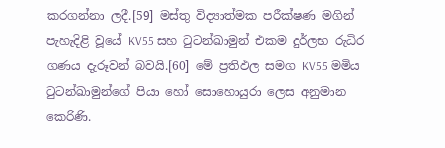කරගන්නා ලදී.[59] මස්තු විද්‍යාත්මක පරීක්ෂණ මගින් පැහැදිළි වූයේ KV55 සහ ටුටන්ඛාමුන් එකම දුර්ලභ රුධිර ගණය දැරූවන් බවයි.[60] මේ ප්‍රතිඵල සමග KV55 මමිය ටුටන්ඛාමුන්ගේ පියා හෝ සොහොයුරා ලෙස අනුමාන කෙරිණි.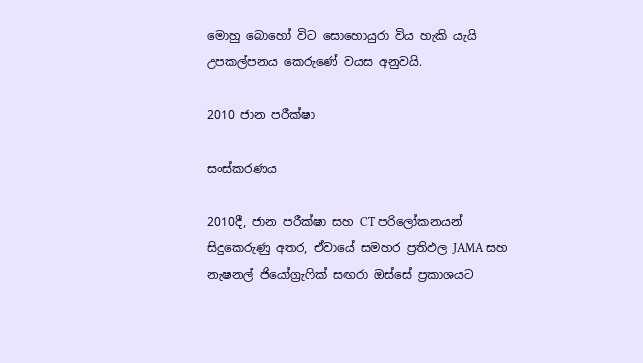මොහු බොහෝ විට සොහොයුරා විය හැකි යැයි උපකල්පනය කෙරුණේ වයස අනුවයි.

2010 ජාන පරීක්ෂා

සංස්කරණය

2010දී, ජාන පරීක්ෂා සහ CT පරිලෝකනයන් සිදුකෙරුණු අතර, ඒවායේ සමහර ප්‍රතිඵල JAMA සහ නැෂනල් ජියෝග්‍රැෆික් සඟරා ඔස්සේ ප්‍රකාශයට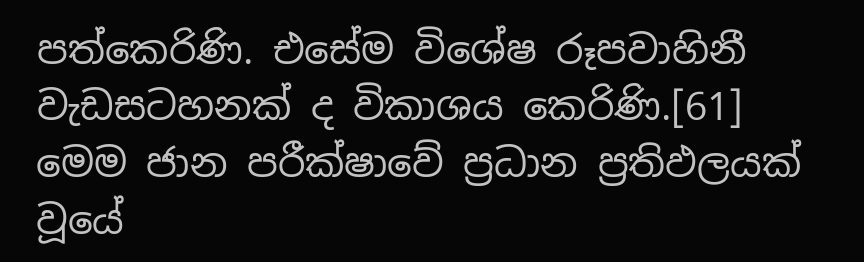පත්කෙරිණි. එසේම විශේෂ රූපවාහිනී වැඩස‍ටහනක් ද විකාශය කෙරිණි.[61] මෙම ජාන පරීක්ෂාවේ ප්‍රධාන ප්‍රතිඵලයක් වූයේ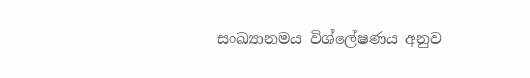සංඛ්‍යානමය විශ්ලේෂණය අනුව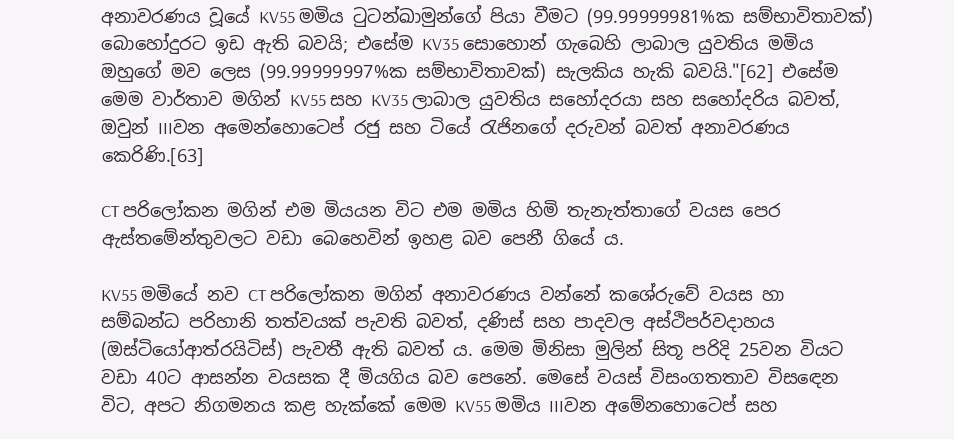අනාවරණය වූයේ KV55 මමිය ටුටන්ඛාමුන්ගේ පියා වීමට (99.99999981%ක සම්භාවිතාවක්) බොහෝදුරට ඉඩ ඇති බවයි; එසේම KV35 සොහොන් ගැබෙහි ලාබාල යුවතිය මමිය ඔහුගේ මව ලෙස (99.99999997%ක සම්භාවිතාවක්) සැලකිය හැකි බවයි."[62] එසේම මෙම වාර්තාව මගින් KV55 සහ KV35 ලාබාල යුවතිය සහෝදරයා සහ සහෝදරිය බවත්, ඔවුන් IIIවන අමෙන්හොටෙප් රජු සහ ටියේ රැජිනගේ දරුවන් බවත් අනාවරණය කෙරිණි.[63]

CT පරිලෝකන මගින් එම මියයන විට එම මමිය හිමි තැනැත්තාගේ වයස පෙර ඇස්තමේන්තුවලට වඩා බෙහෙවින් ඉහළ බව පෙනී ගියේ ය.

KV55 මමියේ නව CT පරිලෝකන මගින් අනාවරණය වන්නේ කශේරුවේ වයස හා සම්බන්ධ පරිහානි තත්වයක් පැවති බවත්, දණිස් සහ පාදවල අස්ථිපර්වදාහය (ඔස්ටියෝආත්රයිටිස්) පැවතී ඇති බවත් ය. මෙම මිනිසා මුලින් සිතූ පරිදි 25වන වියට වඩා 40ට ආසන්න වයසක දී මියගිය බව පෙනේ. මෙසේ වයස් විසංගතතාව විස‍ඳෙන විට, අපට නිගමනය කළ හැක්කේ මෙම KV55 මමිය IIIවන අමේනහොටෙප් සහ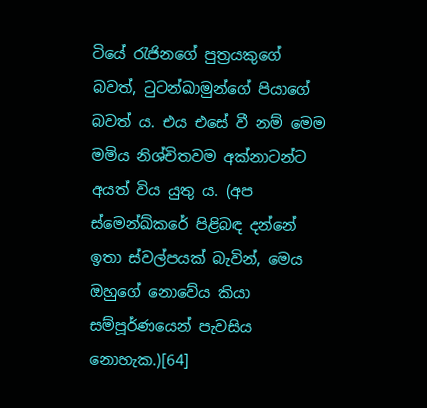ටියේ රැජිනගේ පුත්‍රයකුගේ බවත්, ටුටන්ඛාමුන්ගේ පියාගේ බවත් ය. එය එසේ වී නම් මෙම මමිය නිශ්චිතවම අක්නාටන්ට අයත් විය යුතු ය. (අප ස්මෙන්ඛ්කරේ පිළිබඳ දන්නේ ඉතා ස්වල්පයක් බැවින්, මෙය ඔහුගේ නොවේය කියා සම්පූර්ණයෙන් පැවසිය නොහැක.)[64]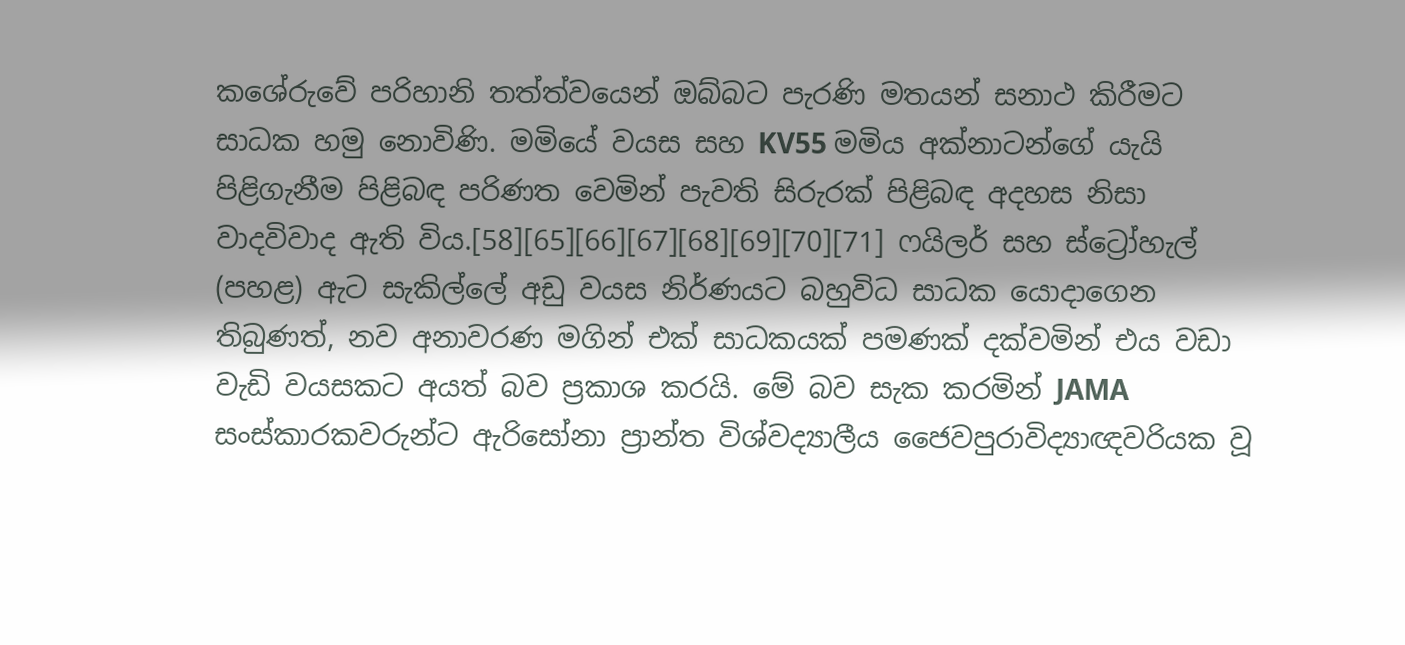කශේරුවේ පරිහානි තත්ත්වයෙන් ඔබ්බට පැරණි මතයන් සනාථ කිරීමට සාධක හමු නොවිණි. මමියේ වයස සහ KV55 මමිය අක්නාටන්ගේ යැයි පිළිගැනීම පිළිබඳ පරිණත වෙමින් පැවති සිරුරක් පිළිබඳ අදහස නිසා වාදවිවාද ඇති විය.[58][65][66][67][68][69][70][71] ෆයිලර් සහ ස්ට්‍රෝහැල් (පහළ) ඇට සැකිල්ලේ අඩු වයස නිර්ණයට බහුවිධ සාධක යොදාගෙන තිබුණත්, නව අනාවරණ මගින් එක් සාධකයක් පමණක් දක්වමින් එය වඩා වැඩි වයසකට අයත් බව ප්‍රකාශ කරයි. මේ බව සැක කරමින් JAMA සංස්කාරකවරුන්ට ඇරිසෝනා ප්‍රාන්ත විශ්වද්‍යාලීය ජෛවපුරාවිද්‍යාඥවරියක වූ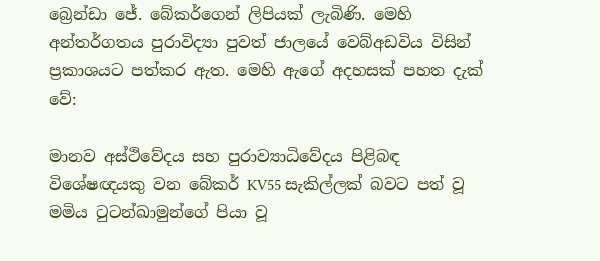බ්‍රෙන්ඩා ජේ. බේකර්ගෙන් ලිපියක් ලැබිණි. මෙහි අන්තර්ගතය පුරාවිද්‍යා පුවත් ජාලයේ වෙබ්අඩවිය විසින් ප්‍රකාශයට පත්කර ඇත. මෙහි ඇගේ අදහසක් පහත දැක් වේ:

මානව අස්ථිවේදය සහ පුරාව්‍යාධිවේදය පිළිබඳ විශේෂඥයකු වන බේකර් KV55 සැකිල්ලක් බවට පත් වූ මමිය ටුටන්ඛාමුන්ගේ පියා වූ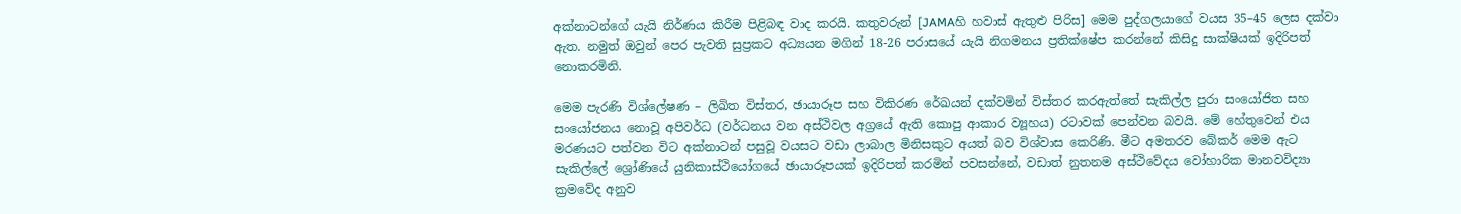අක්නාටන්ගේ යැයි නිර්ණය කිරීම පිළිබඳ වාද කරයි. කතුවරුන් [JAMAහි හවාස් ඇතුළු පිරිස] මෙම පුද්ගලයාගේ වයස 35–45 ලෙස දක්වා ඇත. නමුත් ඔවුන් පෙර පැවති සුප්‍රකට අධ්‍යයන මගින් 18-26 පරාසයේ යැයි නිගමනය ප්‍රතික්ෂේප කරන්නේ කිසිදු සාක්ෂියක් ඉදිරිපත් නොකරමිනි‍.

මෙම පැරණි විශ්ලේෂණ – ලිඛිත විස්තර, ඡායාරූප සහ විකිරණ රේඛයන් දක්වමින් විස්තර කරඇත්තේ සැකිල්ල පුරා සංයෝජිත සහ සංයෝජනය නොවූ අපිවර්ධ (වර්ධනය වන අස්ථිවල අග්‍රයේ ඇති කොපු ආකාර ව්‍යූහය) රටාවක් පෙන්වන බවයි. මේ හේතුවෙන් එය මරණයට පත්වන විට අක්නාටන් පසුවූ වයසට වඩා ලාබාල මිනිසකුට අයත් බව විශ්වාස කෙරිණි. මීට අමතරව බේකර් මෙම ඇට සැකිල්ලේ ශ්‍රෝණියේ යුනිකාස්ථියෝගයේ ඡායාරූපයක් ඉදිරිපත් කරමින් පවසන්නේ, වඩාත් නුතනම අස්ථිවේදය වෝහාරික මානවවිද්‍යා ක්‍රමවේද අනුව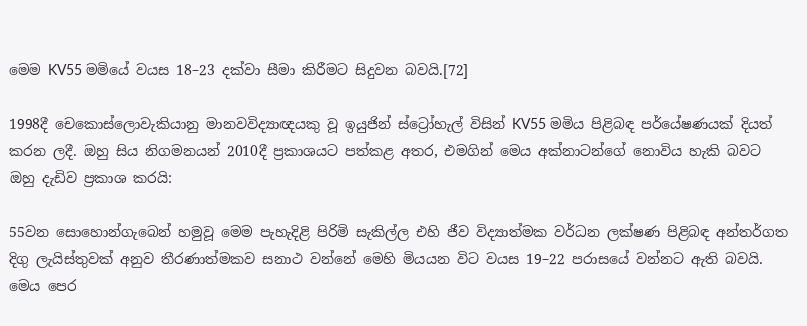මෙම KV55 මමියේ වයස 18–23 දක්වා සීමා කිරීමට සිදුවන බවයි.[72]

1998දී චෙකොස්ලොවැකියානු මානවවිද්‍යාඥයකු වූ ඉයුජින් ස්ට්‍රෝහැල් විසින් KV55 මමිය පිළිබඳ පර්යේෂණයක් දියත් කරන ලදී. ඔහු සිය නිගමනයන් 2010දී ප්‍රකාශයට පත්කළ අතර, එමගින් මෙය අක්නාටන්ගේ නොවිය හැකි බවට ඔහු දැඩිව ප්‍රකාශ කරයි:

55වන සොහොන්ගැබෙන් හමුවූ මෙම පැහැදිළි පිරිමි සැකිල්ල එහි ජීව විද්‍යාත්මක වර්ධන ලක්ෂණ පිළිබඳ අන්තර්ගත දිගු ලැයිස්තුවක් අනුව තීරණාත්මකව සනාථ වන්නේ මෙහි මියයන විට වයස 19–22 පරාසයේ වන්නට ඇති බවයි. මෙය පෙර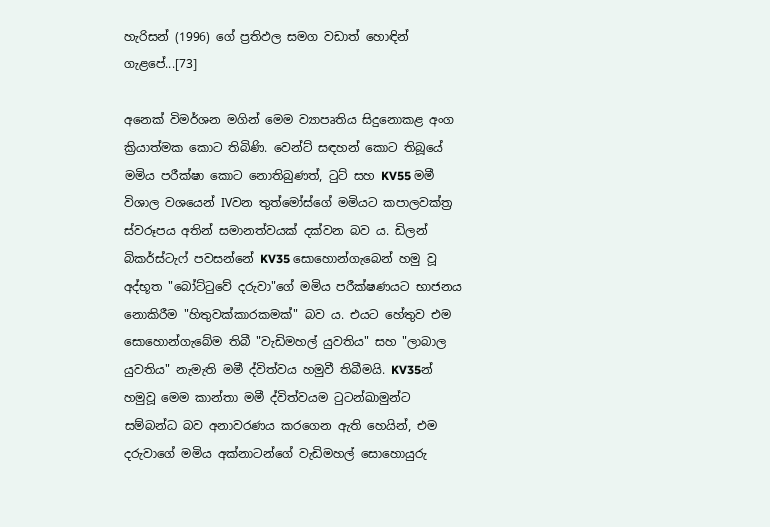හැරිසන් (1996) ගේ ප්‍රතිඵල සමග වඩාත් හොඳින් ගැළපේ...[73]

අනෙක් විමර්ශන මගින් මෙම ව්‍යාපෘතිය සිදුනොකළ අංග ක්‍රියාත්මක කොට තිබිණි. වෙන්ට් සඳහන් කොට තිබූයේ මමිය පරීක්ෂා කොට නොතිබුණත්, ටුට් සහ KV55 මමී විශාල වශයෙන් IVවන තුත්මෝස්ගේ මමියට කපාලවක්ත්‍ර ස්වරූපය අතින් සමානත්වයක් දක්වන බව ය. ඩිලන් බිකර්ස්ටැෆ් පවසන්නේ KV35 සොහොන්ගැබෙන් හමු වූ අද්භූත "බෝට්ටුවේ දරුවා"ගේ මමිය පරීක්ෂණයට භාජනය නොකිරීම "හිතුවක්කාරකමක්" බව ය. එයට හේතුව එම සොහොන්ගැබේම තිබී "වැඩිමහල් යුවතිය" සහ "ලාබාල යුවතිය" නැමැති මමී ද්විත්වය හමුවී තිබීමයි. KV35න් හමුවූ මෙම කාන්තා මමී ද්විත්වයම ටුටන්ඛාමුන්ට සම්බන්ධ බව අනාවරණය කරගෙන ඇති හෙයින්, එම දරුවාගේ මමිය අක්නාටන්ගේ වැඩිමහල් සොහොයුරු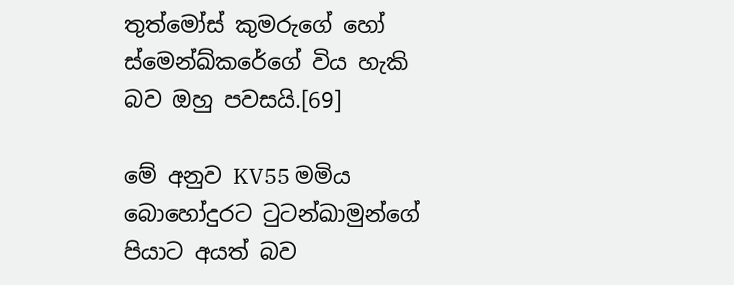තුත්මෝස් කුමරුගේ හෝ ස්මෙන්ඛ්කරේගේ විය හැකි බව ඔහු පවසයි.[69]

මේ අනුව KV55 මමිය බොහෝදුරට ටුටන්ඛාමුන්ගේ පියාට අයත් බව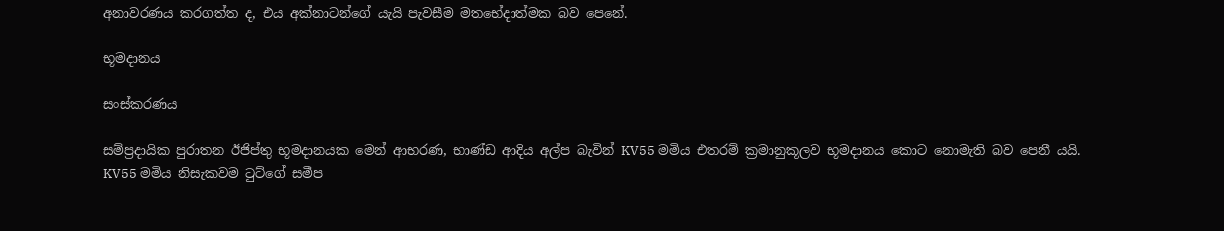අනාවරණය කරගත්ත ද, එය අක්නාටන්ගේ යැයි පැවසීම මතභේදාත්මක බව පෙනේ‍.

භූමදානය

සංස්කරණය

සම්ප්‍රදායික පුරාතන ඊජිප්තු භූමදානයක මෙන් ආභරණ, භාණ්ඩ ආදිය අල්ප බැවින් KV55 මමිය එතරම් ක්‍රමානුකූලව භූමදානය කොට නොමැති බව පෙනී යයි. KV55 මමිය නිසැකවම ටුට්ගේ සමීප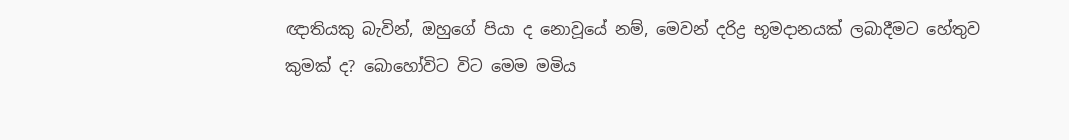ඥාතියකු බැවින්, ඔහුගේ පියා ද නොවූයේ නම්, මෙවන් දරිද්‍ර භූමදානයක් ලබාදීමට හේතුව කුමක් ද? බොහෝවිට විට මෙම මමිය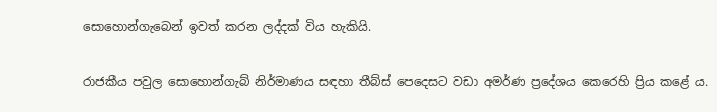සොහොන්ගැබෙන් ඉවත් කරන ලද්දක් විය හැකියි.

රාජකීය පවුල සොහොන්ගැබ් නිර්මාණය සඳහා තීබ්ස් පෙදෙසට වඩා අමර්ණ ප්‍රදේශය කෙරෙහි ප්‍රිය කළේ ය.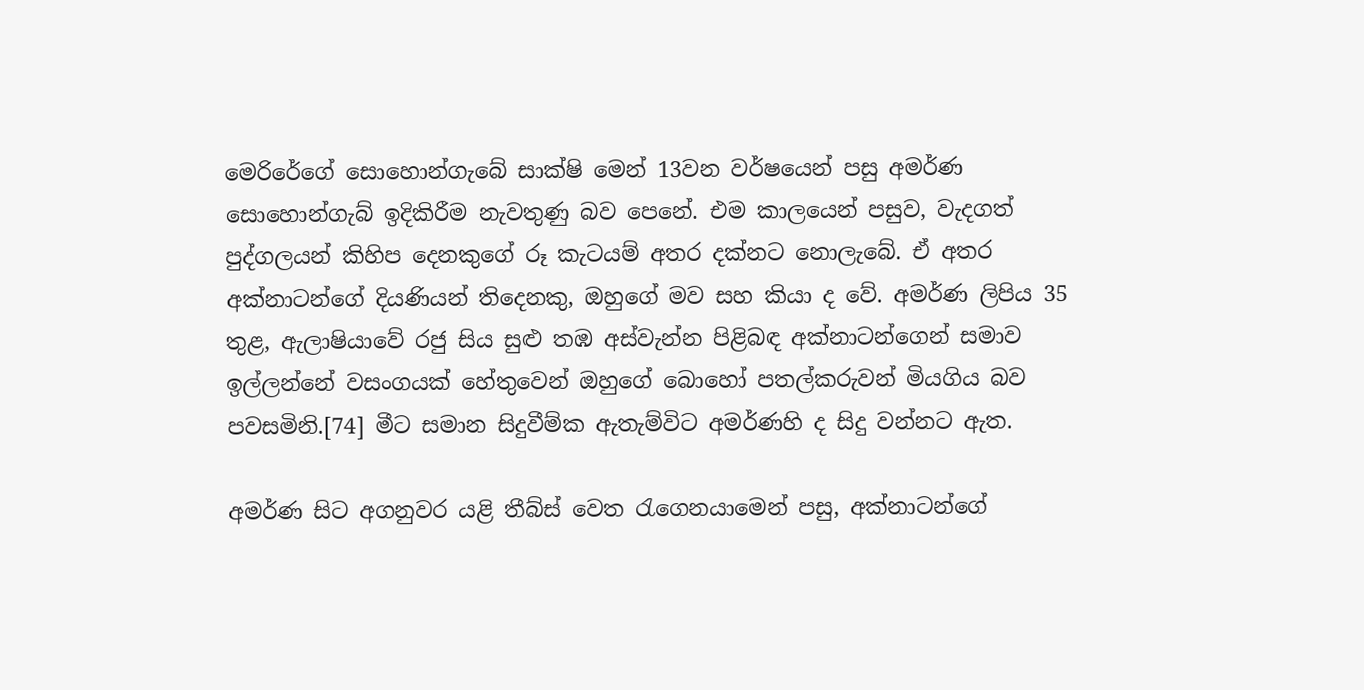මෙරිරේගේ ‍සොහොන්ගැබේ සාක්ෂි මෙන් 13වන වර්ෂයෙන් පසු අමර්ණ සොහොන්ගැබ් ඉදිකිරීම නැවතුණු බව පෙනේ. එම කාලයෙන් පසුව, වැදගත් පුද්ගලයන් කිහිප දෙනකුගේ රූ කැටයම් අතර දක්නට නොලැබේ. ඒ අතර අක්නාටන්ගේ දියණියන් තිදෙනකු, ඔහුගේ මව සහ කියා ද වේ. අමර්ණ ලිපිය 35 තුළ, ඇලාෂියාවේ රජු සිය සුළු තඹ අස්වැන්න පිළිබඳ අක්නාටන්ගෙන් සමාව ඉල්ලන්නේ වසංගයක් හේතුවෙන් ඔහුගේ බොහෝ පතල්කරුවන් මියගිය බව පවසමිනි.[74] මීට සමාන සිදුවීම්ක ඇතැම්විට අමර්ණහි ද සිදු වන්නට ඇත.

අමර්ණ සිට අගනුවර යළි තීබ්ස් වෙත රැගෙනයාමෙන් පසු, අක්නාටන්ගේ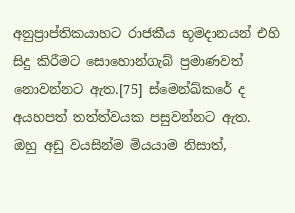අනුප්‍රාප්තිකයාහට රාජකීය භූමදානයන් එහි සිදු කිරීමට සොහොන්ගැබ් ප්‍රමාණවත් නොවන්නට ඇත.[75] ස්මෙන්ඛ්කරේ ද අයහපත් තත්ත්වයක පසුවන්නට ඇත. ඔහු අඩු වයසින්ම මියයාම නිසාත්,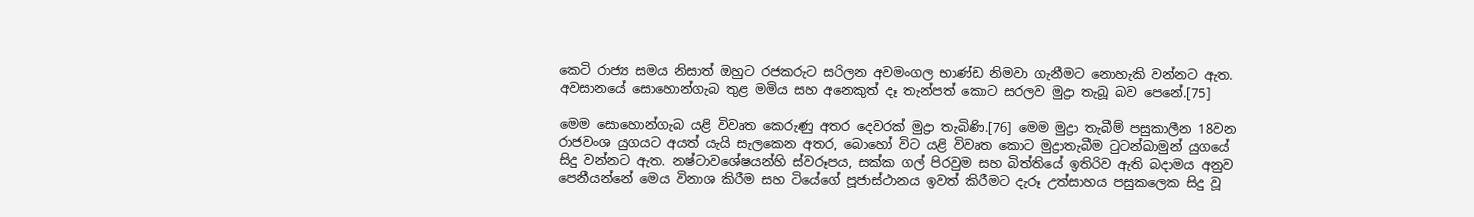කෙටි රාජ්‍ය සමය නිසාත් ඔහුට රජකරුට සරිලන අවමංගල භාණ්ඩ නිමවා ගැනීමට නොහැකි වන්නට ඇත. අවසානයේ සොහොන්ගැබ තුළ මමිය සහ අනෙකුත් දෑ තැන්පත් කොට සරලව මුද්‍රා තැබූ බව පෙනේ.[75]

මෙම සොහොන්ගැබ යළි විවෘත කෙරුණු අතර දෙවරක් මුද්‍රා තැබිණි.[76] මෙම මුද්‍රා තැබීම් පසුකාලීන 18වන රාජවංශ යුගයට අයත් යැයි සැලකෙන අතර, බොහෝ විට යළි විවෘත කොට මුද්‍රාතැබීම ටුටන්ඛාමුන් යුගයේ සිදු වන්නට ඇත. නෂ්ටාවශේෂයන්හි ස්වරූපය, සක්ක ගල් පිරවුම සහ බිත්තියේ ඉතිරිව ඇති බදාමය අනුව පෙනීයන්නේ මෙය විනාශ කිරීම සහ ටියේගේ පූජාස්ථානය ඉවත් කිරීමට දැරූ උත්සාහය පසුකලෙක සිදු වූ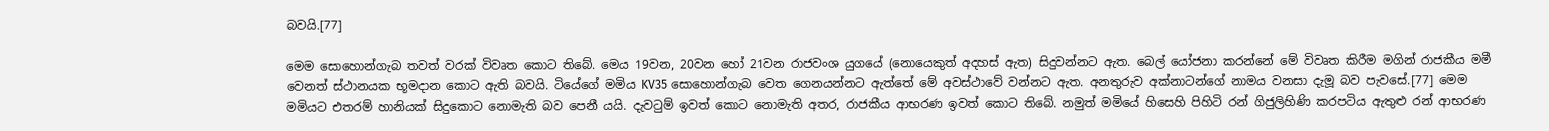බවයි.[77]

මෙම සොහොන්ගැබ තවත් වරක් විවෘත කොට තිබේ. මෙය 19වන, 20වන හෝ 21වන රාජවංශ යුගයේ (නොයෙකුත් අදහස් ඇත) සිදුවන්නට ඇත. බෙල් ‍යෝජනා කරන්නේ මේ විවෘත කිරීම මගින් රාජකීය මමී වෙනත් ස්ථානයක භූමදාන කොට ඇති බවයි. ටියේගේ මමිය KV35 සොහොන්ගැබ වෙත ගෙනයන්නට ඇත්තේ මේ අවස්ථාවේ වන්නට ඇත. අනතුරුව අක්නාටන්ගේ නාමය වනසා දැමූ බව පැවසේ.[77] මෙම මමියට එතරම් හානියක් සිදුකොට නොමැති බව පෙනී යයි. දැවටුම් ඉවත් කොට නොමැති අතර, රාජකීය ආභරණ ඉවත් කොට තිබේ. නමුත් මමියේ හිසෙහි පිහිටි රන් ගිජුලිහිණි කරපටිය ඇතුළු රන් ආභරණ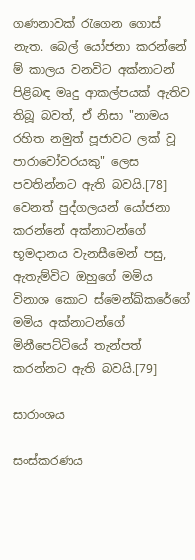ගණනාවක් රැගෙන ගොස් නැත. බෙල් යෝජනා කරන්නේ ම් කාලය වනවිට අක්නාටන් පිළිබඳ මෘදු ආකල්පයක් ඇතිව තිබූ බවත්, ඒ නිසා "නාමය රහිත නමුත් පූජාවට ලක් වූ පාරාවෝවරයකු" ලෙස පවතින්නට ඇති බවයි.[78] වෙනත් පුද්ගලයන් යෝජනා කරන්නේ අක්නාටන්ගේ භූමදානය වැනසීමෙන් පසු, ඇතැම්විට ඔහුගේ මමිය විනාශ කොට ස්මෙන්ඛ්කරේගේ මමිය අක්නාටන්ගේ මිනීපෙට්ටියේ තැන්පත් කරන්නට ඇති බවයි.[79]

සාරාංශය

සංස්කරණය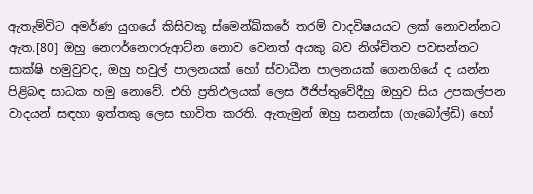ඇතැම්විට අමර්ණ යුගයේ කිසිවකු ස්මෙන්ඛ්කරේ තරම් වාදවිෂයයට ලක් නොවන්නට ඇත.[80] ඔහු නෙෆර්නෙෆරුආට්න නොව වෙනත් අයකු බව නිශ්චිතව පවසන්නට සාක්ෂි හමුවුවද, ඔහු හවුල් පාලනයක් හෝ ස්වාධීන පාලනයක් ගෙනගියේ ද යන්න පිළිබඳ සාධක හමු නොවේ. එහි ප්‍රතිඵලයක් ලෙස ඊජිප්තුවේදීහු ඔහුව සිය උපකල්පන වාදයන් සඳහා ඉත්තකු ලෙස භාවිත කරති. ඇතැමුන් ඔහු සනන්සා (ගැබෝල්ඩි) හෝ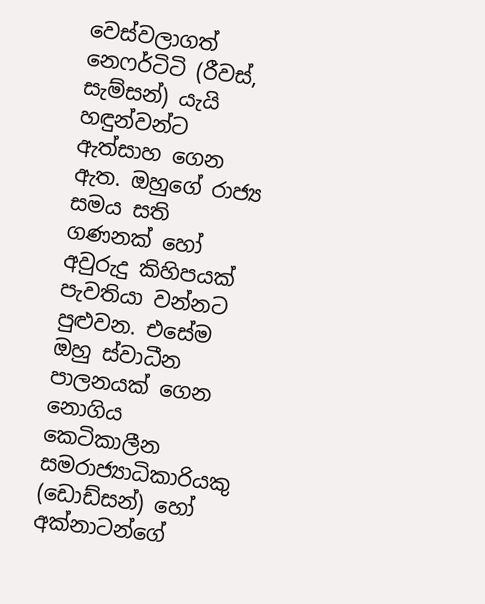වෙස්වලාගත් නෙෆර්ටිටි (රීවස්, සැම්සන්) යැයි හඳුන්වන්ට ඇත්සාහ ගෙන ඇත. ඔහුගේ රාජ්‍ය සමය සති ගණනක් හෝ අවුරුදු කිහිපයක් පැවතියා වන්නට පුළුවන. එසේම ඔහු ස්වාධීන පාලනයක් ගෙන නොගිය කෙටිකාලීන සමරාජ්‍යාධිකාරියකු (ඩොඩ්සන්) හෝ අක්නාටන්ගේ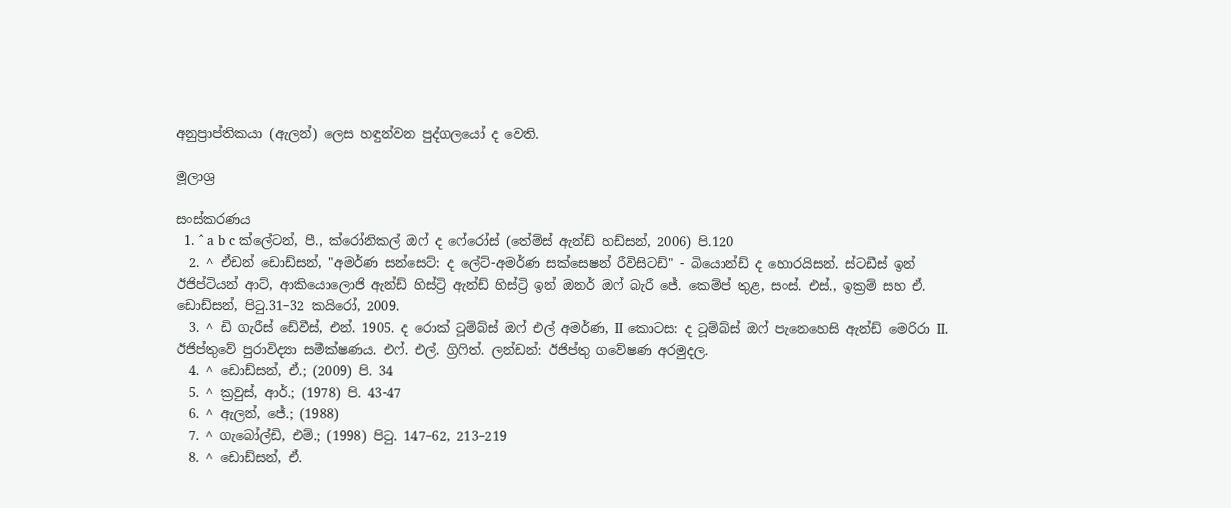අනුප්‍රාප්තිකයා (ඇලන්) ලෙස හඳුන්වන පුද්ගලයෝ ද වෙති.

මූලාශ්‍ර

සංස්කරණය
  1. ^ a b c ක්ලේටන්, පී., ක්රෝනිකල් ඔෆ් ද ෆේරෝස් (තේම්ස් ඇන්ඩ් හඩ්සන්, 2006) පි.120
  2. ^ ඒඩන් ඩොඩ්සන්, "අමර්ණ සන්සෙට්: ද ලේට්-අමර්ණ සක්සෙෂන් රීවිසිටඩ්" - බියොන්ඩ් ද හොරයිසන්. ස්ටඩීස් ඉන් ඊජිප්ටියන් ආට්, ආකියොලොජි ඇන්ඩ් හිස්ට්‍රි ඇන්ඩ් හිස්ට්‍රි ඉන් ඔනර් ඔෆ් බැරී ජේ. කෙම්ප් තුළ, සංස්. එස්., ඉක්‍රම් සහ ඒ. ඩොඩ්සන්, පිටු.31–32 කයිරෝ, 2009.
  3. ^ ඩි ගැරීස් ඩේවීස්, එන්. 1905. ද රොක් ටූම්බ්ස් ඔෆ් එල් අමර්ණ, II කොටස: ද ටූම්බ්ස් ඔෆ් පැනෙහෙසි ඇන්ඩ් මෙරිරා II. ඊජිප්තුවේ පුරාවිද්‍යා සමීක්ෂණය. එෆ්. එල්. ග්‍රිෆිත්. ලන්ඩන්: ඊජිප්තු ගවේෂණ අරමුදල.
  4. ^ ඩොඩ්සන්, ඒ.; (2009) පි. 34
  5. ^ ක්‍රවුස්, ආර්.; (1978) පි. 43-47
  6. ^ ඇලන්, ජේ.; (1988)
  7. ^ ගැබෝල්ඩි, එම්.; (1998) පිටු. 147–62, 213–219
  8. ^ ඩොඩ්සන්, ඒ.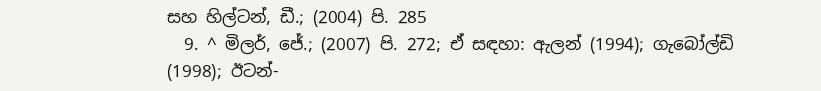සහ හිල්ටන්, ඩී.; (2004) පි. 285
  9. ^ මිලර්, ජේ.; (2007) පි. 272; ඒ සඳහා: ඇලන් (1994); ගැබෝල්ඩි (1998); ඊටන්-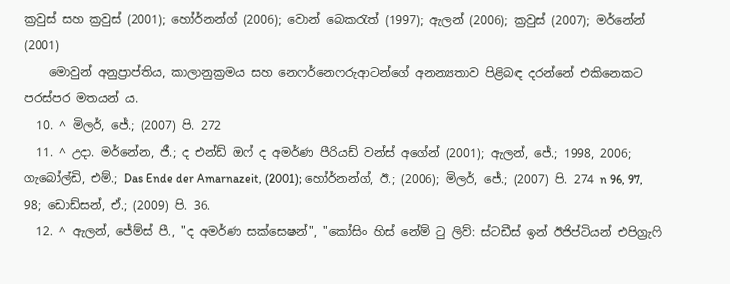ක්‍රවුස් සහ ක්‍රවුස් (2001); හෝර්නන්ග් (2006); වොන් බෙකරැත් (1997); ඇලන් (2006); ක්‍රවුස් (2007); මර්නේන් (2001)
    මොවුන් අනුප්‍රාප්තිය, කාලානුක්‍රමය සහ නෙෆර්නෙෆරුආටන්ගේ අනන්‍යතාව පිළිබඳ දරන්නේ එකිනෙකට පරස්පර මතයන් ය.
  10. ^ මිලර්, ජේ.; (2007) පි. 272
  11. ^ උදා. මර්නේන, ජී.; ද එන්ඩ් ඔෆ් ද අමර්ණ පීරියඩ් වන්ස් අගේන් (2001); ඇලන්, ජේ.; 1998, 2006; ගැබෝල්ඩි, එම්.; Das Ende der Amarnazeit, (2001); හෝර්නන්ග්, ඊ.; (2006); මිලර්, ජේ.; (2007) පි. 274 n 96, 97, 98; ඩොඩ්සන්, ඒ.; (2009) පි. 36.
  12. ^ ඇලන්, ජේම්ස් පී., "ද අමර්ණ සක්සෙෂන්", "කෝසිං හිස් නේම් ටු ලිව්: ස්ටඩීස් ඉන් ඊජිප්ටියන් එපිග්‍රැෆි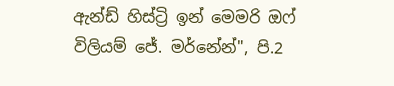ඇන්ඩ් හිස්ට්‍රි ඉන් මෙමරි ඔෆ් විලියම් ජේ. මර්නේන්", පි.2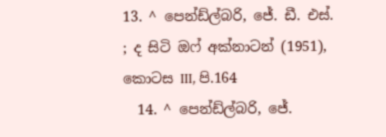13. ^ පෙන්ඩ්ල්බරි, ජේ. ඩී. එස්. ; ද සිටි ඔෆ් අක්නාටන් (1951), කොටස III, පි.164
  14. ^ පෙන්ඩ්ල්බරි, ජේ.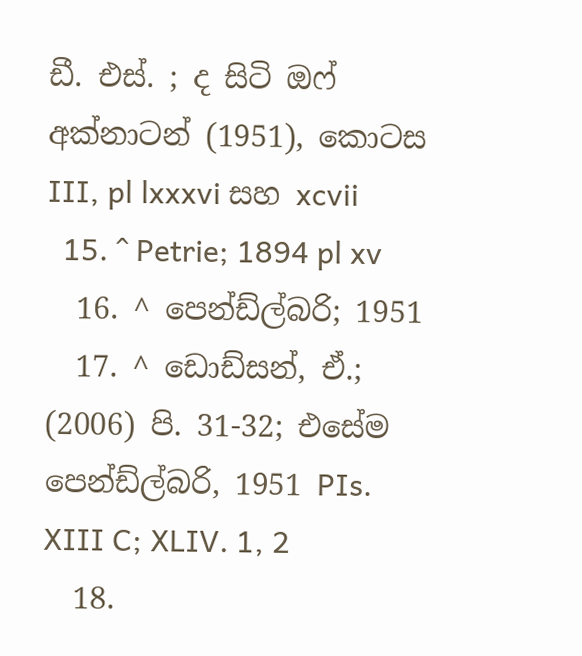ඩී. එස්. ; ද සිටි ඔෆ් අක්නාටන් (1951), කොටස III, pl lxxxvi සහ xcvii
  15. ^ Petrie; 1894 pl xv
  16. ^ පෙන්ඩ්ල්බරි; 1951
  17. ^ ඩොඩ්සන්, ඒ.; (2006) පි. 31-32; එසේම පෙන්ඩ්ල්බරි, 1951 PIs. XIII C; XLIV. 1, 2
  18.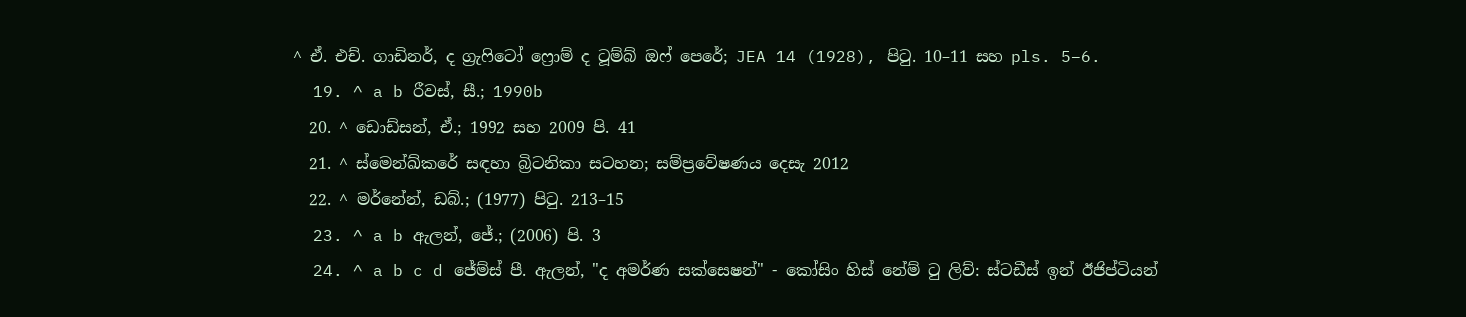^ ඒ. එච්. ගාඩිනර්, ද ග්‍රැෆිටෝ ෆ්‍රොම් ද ටූම්බ් ඔෆ් පෙරේ; JEA 14 (1928), පිටු. 10–11 සහ pls. 5–6.
  19. ^ a b රීවස්, සී.; 1990b
  20. ^ ඩොඩ්සන්, ඒ.; 1992 සහ 2009 පි. 41
  21. ^ ස්මෙන්ඛ්කරේ සඳහා බ්‍රිටනිකා සටහන; සම්ප්‍රවේෂණය දෙසැ 2012
  22. ^ මර්නේන්, ඩබ්.; (1977) පිටු. 213–15
  23. ^ a b ඇලන්, ජේ.; (2006) පි. 3
  24. ^ a b c d ජේම්ස් පී. ඇලන්, "ද අමර්ණ සක්සෙෂන්" - කෝසිං හිස් නේම් ටු ලිව්: ස්ටඩීස් ඉන් ඊජිප්ටියන්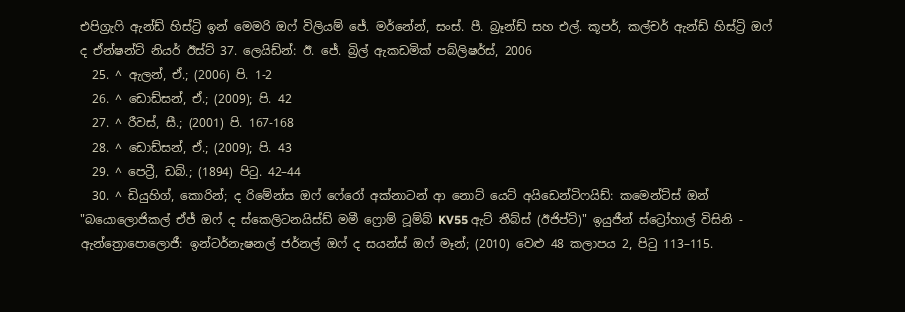එපිග්‍රැෆි ඇන්ඩ් හිස්ට්‍රි ඉන් මෙමරි ඔෆ් විලියම් ජේ. මර්නේන්, සංස්. පී. බ්‍රෑන්ඩ් සහ එල්. කූපර්, කල්චර් ඇන්ඩ් හිස්ට්‍රි ඔෆ් ද ඒන්ෂන්ට් නියර් ඊස්ට් 37. ලෙයිඩ්න්: ඊ. ජේ. බ්‍රිල් ඇකඩමික් පබ්ලිෂර්ස්, 2006
  25. ^ ඇලන්, ඒ.; (2006) පි. 1-2
  26. ^ ඩොඩ්සන්, ඒ.; (2009); පි. 42
  27. ^ රීවස්, සී.; (2001) පි. 167-168
  28. ^ ඩොඩ්සන්, ඒ.; (2009); පි. 43
  29. ^ පෙට්‍රී, ඩබ්.; (1894) පිටු. 42–44
  30. ^ ඩියුහිග්, කොරින්; ද රිමේන්ස ඔෆ් ෆේරෝ අක්නාටන් ආ නොට් යෙට් අයිඩෙන්ටිෆයිඩ්: කමෙන්ට්ස් ඔන් "බයොලොජිකල් ඒජ් ඔෆ් ද ස්කෙලිටනයිස්ඩ් මමී ෆ්‍රොම් ටූම්බ් KV55 ඇට් තීබ්ස් (ඊජිප්ට්)" ඉයුජීන් ස්ට්‍රෝහාල් විසිනි - ඇන්ත්‍රොපොලොජී: ඉන්ටර්නැෂනල් ජර්නල් ඔෆ් ද සයන්ස් ඔෆ් මෑන්; (2010) වෙළු 48 කලාපය 2, පිටු 113–115.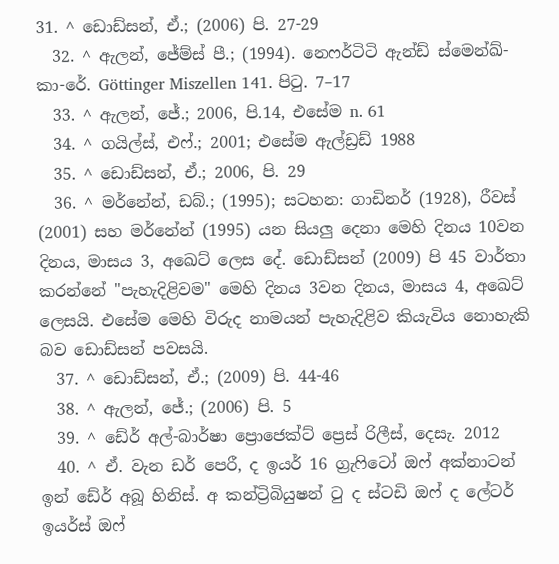31. ^ ඩොඩ්සන්, ඒ.; (2006) පි. 27-29
  32. ^ ඇලන්, ජේම්ස් පී.; (1994). නෙෆර්ටිටි ඇන්ඩ් ස්මෙන්ඛ්-කා-රේ. Göttinger Miszellen 141. පිටු. 7–17
  33. ^ ඇලන්, ජේ.; 2006, පි.14, එසේම n. 61
  34. ^ ගයිල්ස්, එෆ්.; 2001; එසේම ඇල්ඩ්‍රඩ් 1988
  35. ^ ඩොඩ්සන්, ඒ.; 2006, පි. 29
  36. ^ මර්නේන්, ඩබ්.; (1995); සටහන: ගාඩිනර් (1928), රීවස් (2001) සහ මර්නේන් (1995) යන සියලු දෙනා මෙහි දිනය 10වන දිනය, මාසය 3, අඛෙට් ලෙස දේ. ඩොඩ්සන් (2009) පි 45 වාර්තා කරන්නේ "පැහැදිළිවම" මෙහි දිනය 3වන දිනය, මාසය 4, අඛෙට් ලෙසයි. එසේම මෙහි විරුද නාමයන් පැහැදිළිව කියැවිය නොහැකි බව ඩොඩ්සන් පවසයි.
  37. ^ ඩොඩ්සන්, ඒ.; (2009) පි. 44-46
  38. ^ ඇලන්, ජේ.; (2006) පි. 5
  39. ^ ඩේර් අල්-බාර්ෂා ප්‍රොජෙක්ට් ප්‍රෙස් රිලීස්, දෙසැ. 2012
  40. ^ ඒ. වැන ඩර් පෙරී, ද ඉයර් 16 ග්‍රැෆිටෝ ඔෆ් අක්නාටන් ඉන් ඩේර් අබූ හිනිස්. අ කන්ට්‍රිබියුෂන් ටු ද ස්ටඩි ඔෆ් ද ලේටර් ඉයර්ස් ඔෆ්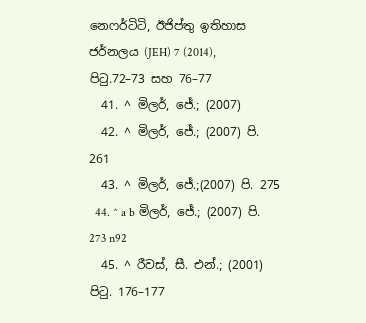නෙෆර්ටිටි, ඊජිප්තු ඉතිහාස ජර්නලය (JEH) 7 (2014), පිටු.72–73 සහ 76–77
  41. ^ මිලර්, ජේ.; (2007)
  42. ^ මිලර්, ජේ.; (2007) පි. 261
  43. ^ මිලර්, ජේ.;(2007) පි. 275
  44. ^ a b මිලර්, ජේ.; (2007) පි. 273 n92
  45. ^ රීවස්, සී. එන්.; (2001) පිටු. 176–177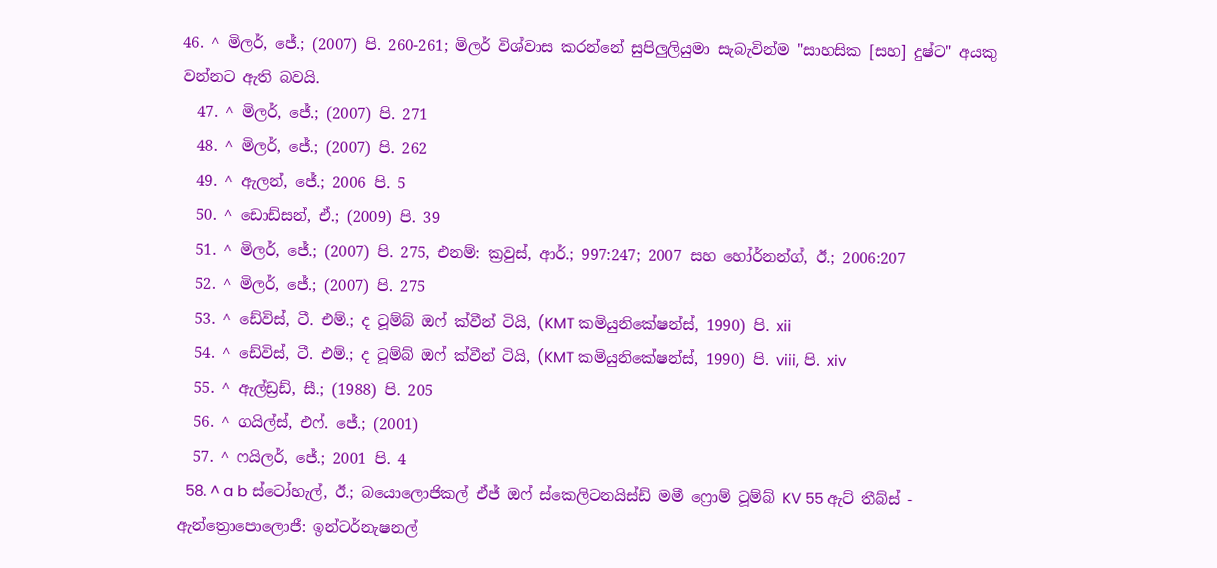46. ^ මිලර්, ජේ.; (2007) පි. 260-261; මිලර් විශ්වාස කරන්නේ සුපිලුලියුමා සැබැවින්ම "සාහසික [සහ] දුෂ්ට" අයකු වන්නට ඇති බවයි.
  47. ^ මිලර්, ජේ.; (2007) පි. 271
  48. ^ මිලර්, ජේ.; (2007) පි. 262
  49. ^ ඇලන්, ජේ.; 2006 පි. 5
  50. ^ ඩොඩ්සන්, ඒ.; (2009) පි. 39
  51. ^ මිලර්, ජේ.; (2007) පි. 275, එනම්: ක්‍රවුස්, ආර්.; 997:247; 2007 සහ හෝර්නන්ග්, ඊ.; 2006:207
  52. ^ මිලර්, ජේ.; (2007) පි. 275
  53. ^ ඩේවිස්, ටී. එම්.; ද ටූම්බ් ඔෆ් ක්වීන් ටියි, (KMT කමියුනිකේෂන්ස්, 1990) පි. xii
  54. ^ ඩේවිස්, ටී. එම්.; ද ටූම්බ් ඔෆ් ක්වීන් ටියි, (KMT කමියුනිකේෂන්ස්, 1990) පි. viii, පි. xiv
  55. ^ ඇල්ඩ්‍රඩ්, සී.; (1988) පි. 205
  56. ^ ගයිල්ස්, එෆ්. ජේ.; (2001)
  57. ^ ෆයිලර්, ජේ.; 2001 පි. 4
  58. ^ a b ස්ටෝහැල්, ඊ.; බයොලොජිකල් ඒජ් ඔෆ් ස්කෙලිටනයිස්ඩ් මමී ෆ්‍රොම් ටූම්බ් KV 55 ඇට් තීබ්ස් - ඇන්ත්‍රොපොලොජී: ඉන්ටර්නැෂනල්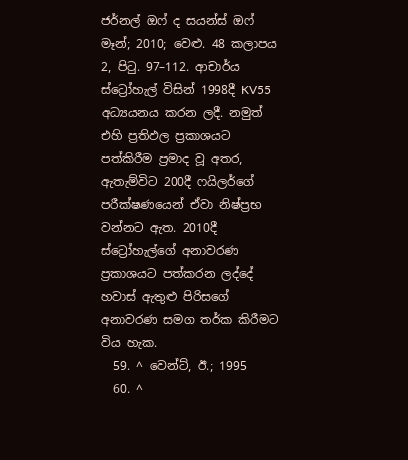ජර්නල් ඔෆ් ද සයන්ස් ඔෆ් මෑන්; 2010; වෙළු. 48 කලාපය 2, පිටු. 97–112. ආචාර්ය ස්ට්‍රෝහැල් විසින් 1998දී KV55 අධ්‍යයනය කරන ලදී. නමුත් එහි ප්‍රතිඵල ප්‍රකාශයට පත්කිරීම ප්‍රමාද වූ අතර, ඇතැම්විට 200දී ෆයිලර්ගේ පරීක්ෂණයෙන් ඒවා නිෂ්ප්‍රභ වන්නට ඇත. 2010දී ස්ට්‍රෝහැල්ගේ අනාවරණ ප්‍රකාශයට පත්කරන ලද්දේ හවාස් ඇතුළු පිරිසගේ අනාවරණ සමග තර්ක කිරීමට විය හැක.
  59. ^ වෙන්ට්, ඊ.; 1995
  60. ^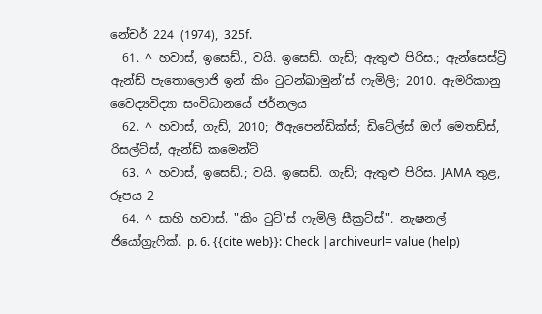නේචර් 224 (1974), 325f.
  61. ^ හවාස්, ඉසෙඩ්., වයි. ඉසෙඩ්. ගැඩ්; ඇතුළු පිරිස.; ඇන්සෙස්ට්‍රි ඇන්ඩ් පැතොලොජි ඉන් කිං ටුටන්ඛාමුන්’ස් ෆැමිලි; 2010. ඇමරිකානු වෛද්‍යවිද්‍යා සංවිධානයේ ජර්නලය
  62. ^ හවාස්, ගැඩ්, 2010; ඊඇපෙන්ඩික්ස්; ඩිටේල්ස් ඔෆ් මෙතඩ්ස්, රිසල්ට්ස්, ඇන්ඩ් කමෙන්ට්
  63. ^ හවාස්, ඉසෙඩ්.; වයි. ඉසෙඩ්. ගැඩ්; ඇතුළු පිරිස. JAMA තුළ, රූපය 2
  64. ^ සාහි හවාස්. "කිං ටුට්'ස් ෆැමිලි සීක්‍රට්ස්". නැෂනල් ජියෝග්‍රැෆික්. p. 6. {{cite web}}: Check |archiveurl= value (help)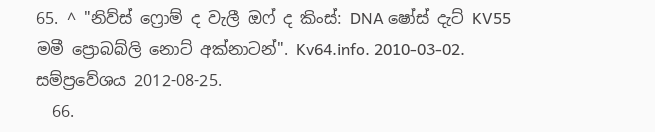65. ^ "නිව්ස් ෆ්‍රොම් ද වැලී ඔෆ් ද කිංස්: DNA ෂෝස් දැට් KV55 මමී ප්‍රොබබ්ලි නොට් අක්නාටන්". Kv64.info. 2010-03-02. සම්ප්‍රවේශය 2012-08-25.
  66.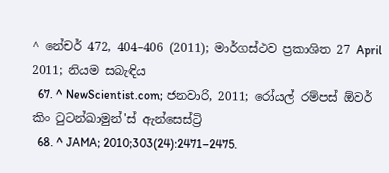^ නේචර් 472, 404–406 (2011); මාර්ගස්ථව ප්‍රකාශිත 27 April 2011; නියම සබැඳිය
  67. ^ NewScientist.com; ජනවාරි, 2011; රෝයල් රම්පස් ඕවර් කිං ටුටන්ඛාමුන්'ස් ඇන්සෙස්ට්‍රි
  68. ^ JAMA; 2010;303(24):2471–2475.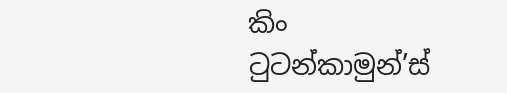කිං ටුටන්කාමුන්’ස්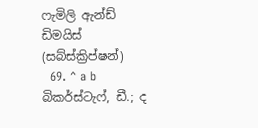ෆැමිලි ඇන්ඩ් ඩිමයිස් (සබ්ස්ක්‍රිප්ෂන්)
  69. ^ a b බිකර්ස්ටැෆ්, ඩී.; ද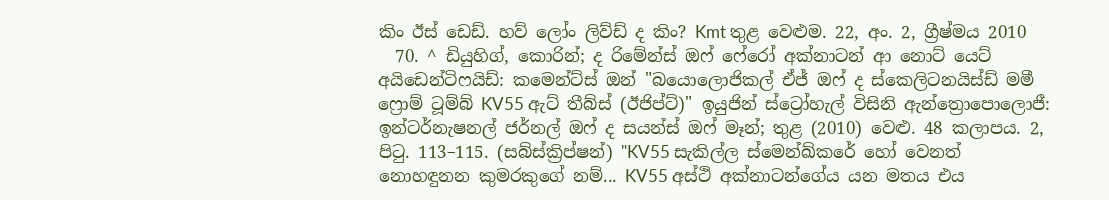කිං ඊස් ඩෙඩ්. හව් ලෝං ලිව්ඩ් ද කිං? Kmt තුළ වෙළුම. 22, අං. 2, ග්‍රීෂ්මය 2010
  70. ^ ඩියුහිග්, කොරින්; ද රිමේන්ස් ඔෆ් ෆේරෝ අක්නාටන් ආ නොට් යෙට් අයිඩෙන්ටිෆයිඩ්: කමෙන්ට්ස් ඔන් "බයොලොජිකල් ඒජ් ඔෆ් ද ස්කෙලිටනයිස්ඩ් මමී ෆ්‍රොම් ටූම්බ් KV55 ඇ‍ට් තීබ්ස් (ඊජිප්ට්)" ඉයුජින් ස්ට්‍රෝහැල් විසිනි ඇන්ත්‍රොපොලොජී: ඉන්ටර්නැෂනල් ජර්නල් ඔෆ් ද සයන්ස් ඔෆ් මෑන්; තුළ (2010) වෙළු. 48 කලාපය. 2, පිටු. 113–115. (සබ්ස්ක්‍රිප්ෂන්) "KV55 සැකිල්ල ස්මෙන්ඛ්කරේ හෝ වෙනත් නොහඳුනන කුමරකුගේ නම්... KV55 අස්ථි අක්නාටන්ගේය යන මතය එය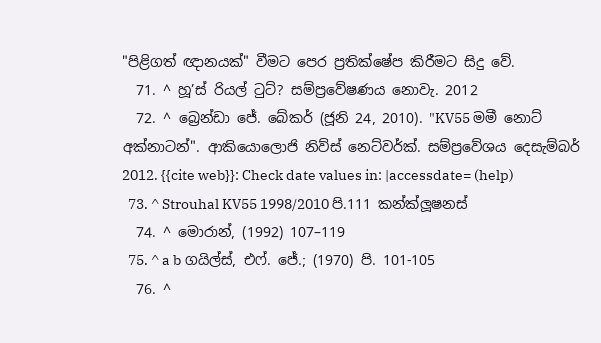"පිළිගත් ඥානයක්" වීමට පෙර ප්‍රතික්ෂේප කිරීමට සිදු වේ.
  71. ^ හූ’ස් රියල් ටුට්? සම්ප්‍රවේෂණය නොවැ. 2012
  72. ^ බ්‍රෙන්ඩා ජේ. බේකර් (ජූනි 24, 2010). "KV55 මමී නොට් අක්නාටන්". ආකියොලොජි නිව්ස් නෙට්වර්ක්. සම්ප්‍රවේශය දෙසැම්බර් 2012. {{cite web}}: Check date values in: |accessdate= (help)
  73. ^ Strouhal KV55 1998/2010 පි.111 කන්ක්ලූෂනස්
  74. ^ මොරාන්, (1992) 107–119
  75. ^ a b ගයිල්ස්, එෆ්. ජේ.; (1970) පි. 101-105
  76. ^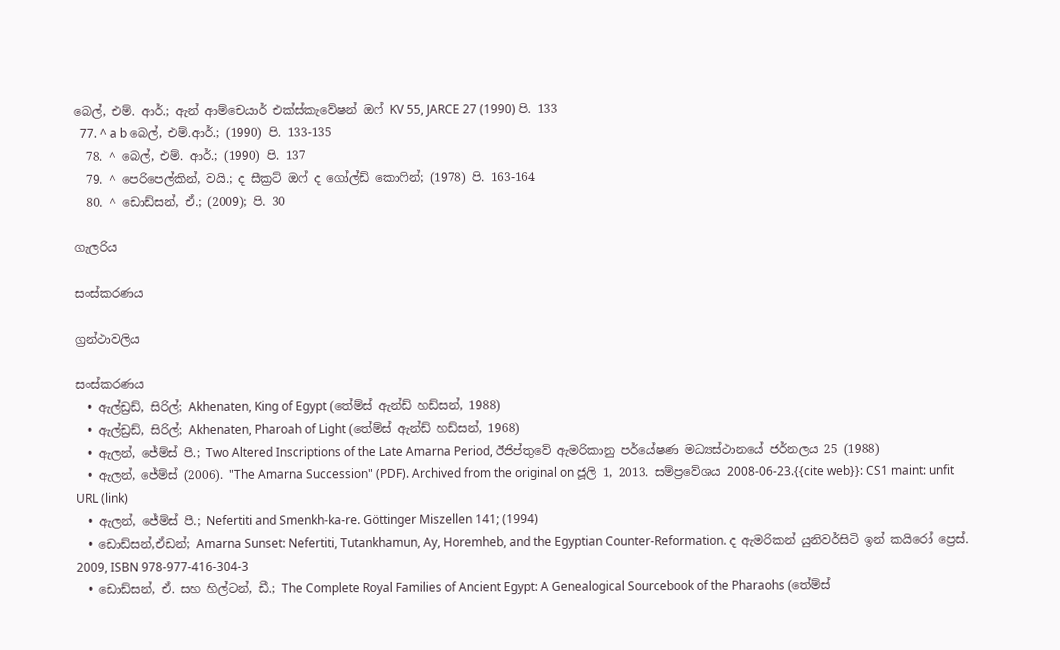බෙල්, එම්. ආර්.; ඇන් ආම්චෙයාර් එක්ස්කැවේෂන් ඔෆ් KV 55, JARCE 27 (1990) පි. 133
  77. ^ a b බෙල්, එම්.ආර්.; (1990) පි. 133-135
  78. ^ බෙල්, එම්. ආර්.; (1990) පි. 137
  79. ^ පෙරිපෙල්කින්, වයි.; ද සීක්‍රට් ඔෆ් ද ගෝල්ඩ් කොෆින්; (1978) පි. 163-164
  80. ^ ඩොඩ්සන්, ඒ.; (2009); පි. 30

ගැලරිය

සංස්කරණය

ග්‍රන්ථාවලිය

සංස්කරණය
  • ඇල්ඩ්‍රඩ්, සිරිල්; Akhenaten, King of Egypt (තේම්ස් ඇන්ඩ් හඩ්සන්, 1988)
  • ඇල්ඩ්‍රඩ්, සිරිල්; Akhenaten, Pharoah of Light (තේම්ස් ඇන්ඩ් හඩ්සන්, 1968)
  • ඇලන්, ජේම්ස් පී.; Two Altered Inscriptions of the Late Amarna Period, ඊජිප්තුවේ ඇමරිකානු පර්යේෂණ මධ්‍යස්ථානයේ ජර්නලය 25 (1988)
  • ඇලන්, ජේම්ස් (2006). "The Amarna Succession" (PDF). Archived from the original on ජූලි 1, 2013. සම්ප්‍රවේශය 2008-06-23.{{cite web}}: CS1 maint: unfit URL (link)
  • ඇලන්, ජේම්ස් පී.; Nefertiti and Smenkh-ka-re. Göttinger Miszellen 141; (1994)
  • ඩොඩ්සන්,ඒඩන්; Amarna Sunset: Nefertiti, Tutankhamun, Ay, Horemheb, and the Egyptian Counter-Reformation. ද ඇමරිකන් යුනිවර්සිටි ඉන් කයිරෝ ප්‍රෙස්. 2009, ISBN 978-977-416-304-3
  • ඩොඩ්සන්, ඒ. සහ හිල්ටන්, ඩී.; The Complete Royal Families of Ancient Egypt: A Genealogical Sourcebook of the Pharaohs (තේම්ස්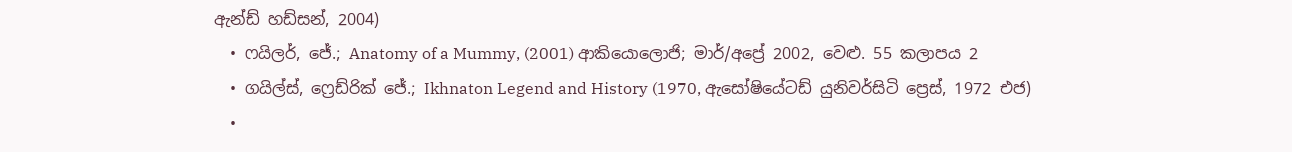ඇන්ඩ් හඩ්සන්, 2004)
  • ෆයිලර්, ජේ.; Anatomy of a Mummy, (2001) ආකියොලොජි; මාර්/අප්‍රේ 2002, වෙළු. 55 කලාපය 2
  • ගයිල්ස්, ෆ්‍රෙඩ්රික් ජේ.; Ikhnaton Legend and History (1970, ඇසෝෂියේටඩ් යුනිවර්සිටි ප්‍රෙස්, 1972 එජ)
  •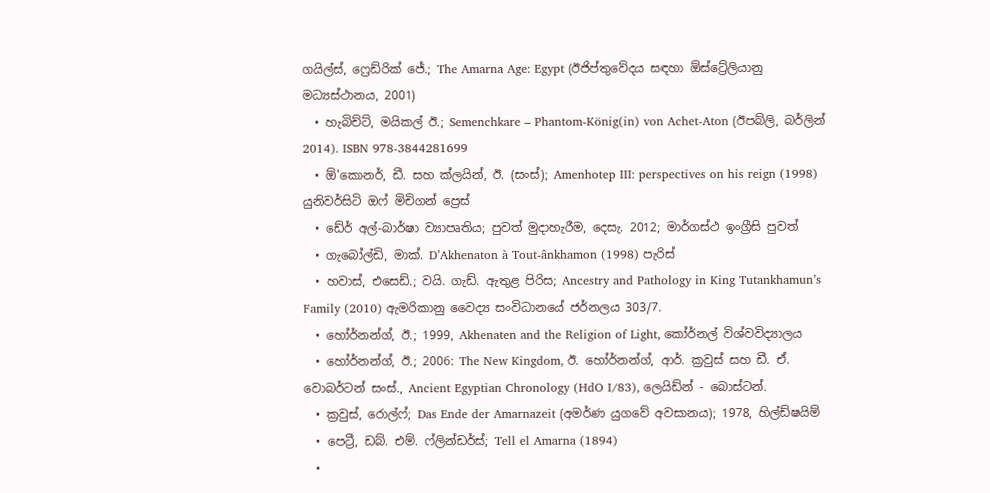ගයිල්ස්, ෆ්‍රෙඩ්රික් ජේ.; The Amarna Age: Egypt (ඊජිප්තුවේදය සඳහා ඕස්ට්‍රේලියානු මධ්‍යස්ථානය, 2001)
  • හැබිච්ට්, මයිකල් ඊ.; Semenchkare – Phantom-König(in) von Achet-Aton (ඊපබ්ලි, බර්ලින් 2014). ISBN 978-3844281699
  • ඕ'කොනර්, ඩී. සහ ක්ලයින්, ඊ. (සංස්); Amenhotep III: perspectives on his reign (1998) යුනිවර්සිටි ඔෆ් මිචිගන් ප්‍රෙස්
  • ඩේර් අල්-බාර්ෂා ව්‍යාපෘතිය; පුවත් මුදාහැරීම, දෙසැ. 2012; මාර්ගස්ථ ඉංග්‍රීසි පුවත්
  • ගැබෝල්ඩි, මාක්. D’Akhenaton à Tout-ânkhamon (1998) පැරිස්
  • හවාස්, එසෙඩ්.; වයි. ගැඩ්. ඇතුළ පිරිස; Ancestry and Pathology in King Tutankhamun’s Family (2010) ඇමරිකානු වෛද්‍ය සංවිධානයේ ජර්නලය 303/7.
  • හෝර්නන්ග්, ඊ.; 1999, Akhenaten and the Religion of Light, කෝර්නල් විශ්වවිද්‍යාලය
  • හෝර්නන්ග්, ඊ.; 2006: The New Kingdom, ඊ. හෝර්නන්ග්, ආර්. ක්‍රවුස් සහ ඩී. ඒ. වොබර්ටන් සංස්., Ancient Egyptian Chronology (HdO I/83), ලෙයිඩ්න් - බොස්ටන්.
  • ක්‍රවුස්, රොල්ෆ්; Das Ende der Amarnazeit (අමර්ණ යුගවේ අවසානය); 1978, හිල්ඩ්ෂයිම්
  • පෙට්‍රී, ඩබ්. එම්. ෆ්ලින්ඩර්ස්; Tell el Amarna (1894)
  •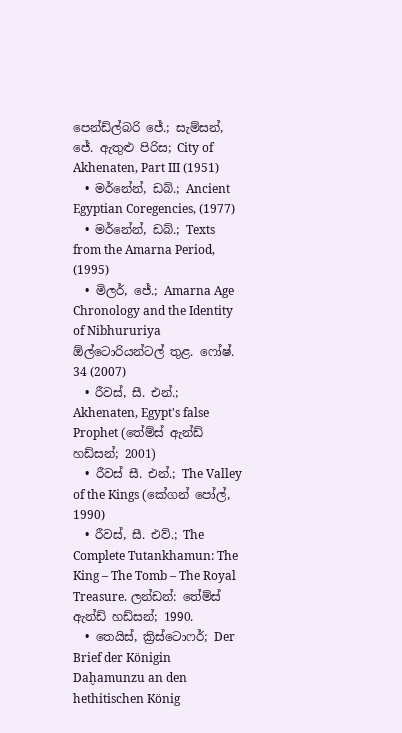පෙන්ඩ්ල්බරි ජේ.; සැම්සන්, ජේ. ඇතුළු පිරිස; City of Akhenaten, Part III (1951)
  • මර්නේන්, ඩබ්.; Ancient Egyptian Coregencies, (1977)
  • මර්නේන්, ඩබ්.; Texts from the Amarna Period, (1995)
  • මිලර්, ජේ.; Amarna Age Chronology and the Identity of Nibhururiya ඕල්ටොරියන්ටල් තුළ. ෆෝෂ්. 34 (2007)
  • රීවස්, සී. එන්.; Akhenaten, Egypt's false Prophet (තේම්ස් ඇන්ඩ් හඩ්සන්; 2001)
  • රීවස් සී. එන්.; The Valley of the Kings (කේගන් පෝල්, 1990)
  • රීවස්, සී. එව්.; The Complete Tutankhamun: The King – The Tomb – The Royal Treasure. ලන්ඩන්: තේම්ස් ඇන්ඩ් හඩ්සන්; 1990.
  • තෙයිස්, ක්‍රිස්ටොෆර්; Der Brief der Königin Daḫamunzu an den hethitischen König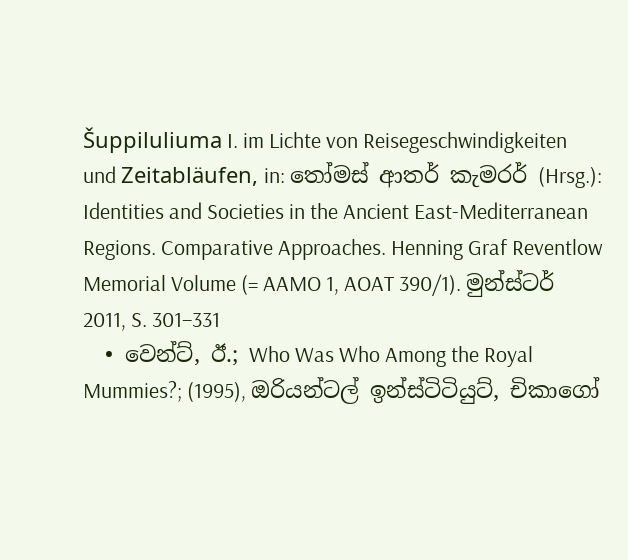Šuppiluliuma I. im Lichte von Reisegeschwindigkeiten und Zeitabläufen, in: තෝමස් ආතර් කැමරර් (Hrsg.): Identities and Societies in the Ancient East-Mediterranean Regions. Comparative Approaches. Henning Graf Reventlow Memorial Volume (= AAMO 1, AOAT 390/1). මුන්ස්ටර් 2011, S. 301–331
  • වෙන්ට්, ඊ.; Who Was Who Among the Royal Mummies?; (1995), ඔරියන්ටල් ඉන්ස්ටිටියුට්, චිකාගෝ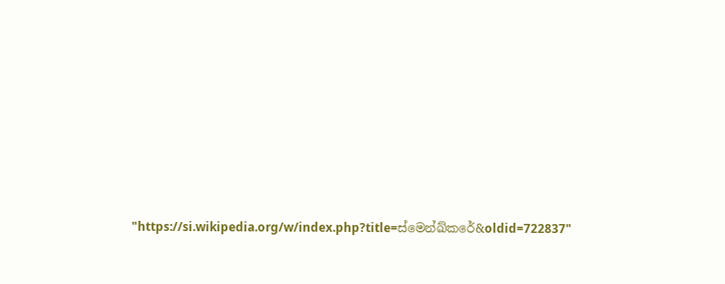"https://si.wikipedia.org/w/index.php?title=ස්මෙන්ඛ්කරේ&oldid=722837"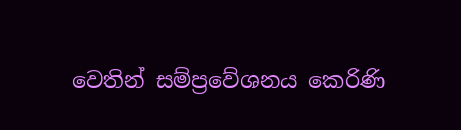වෙතින් සම්ප්‍රවේශනය කෙරිණි